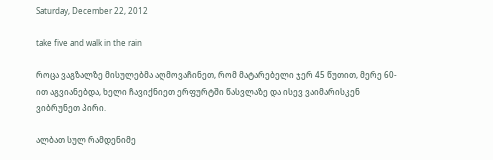Saturday, December 22, 2012

take five and walk in the rain

როცა ვაგზალზე მისულებმა აღმოვაჩინეთ, რომ მატარებელი ჯერ 45 წუთით, მერე 60-ით აგვიანებდა, ხელი ჩავიქნიეთ ერფურტში წასვლაზე და ისევ ვაიმარისკენ ვიბრუნეთ პირი.

ალბათ სულ რამდენიმე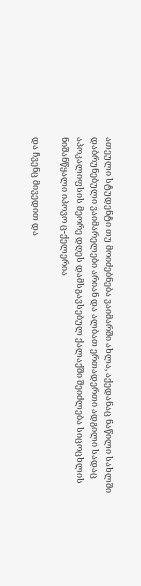ათეული სტუდენტი თუ მოიძებნება ვაიმარში ახლა, აქედანაც ნაწილი სახლში დაბრუნებული ვაიმარელები არიან და ალბათ ერთადერთი ადგილი სადაც აპოკალიფსის მეორე დღეს დამსგავსებულ ქალაქში შეიძლება სიცოცხლის ნიშანწყალი იპოვო ც-ქელერია

და ჩვენც მივედით და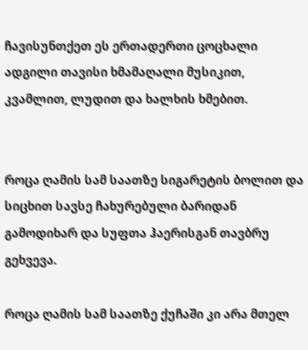ჩავისუნთქეთ ეს ერთადერთი ცოცხალი ადგილი თავისი ხმამაღალი მუსიკით, კვამლით, ლუდით და ხალხის ხმებით.


როცა ღამის სამ საათზე სიგარეტის ბოლით და სიცხით სავსე ჩახურებული ბარიდან გამოდიხარ და სუფთა ჰაერისგან თავბრუ გეხვევა.

როცა ღამის სამ საათზე ქუჩაში კი არა მთელ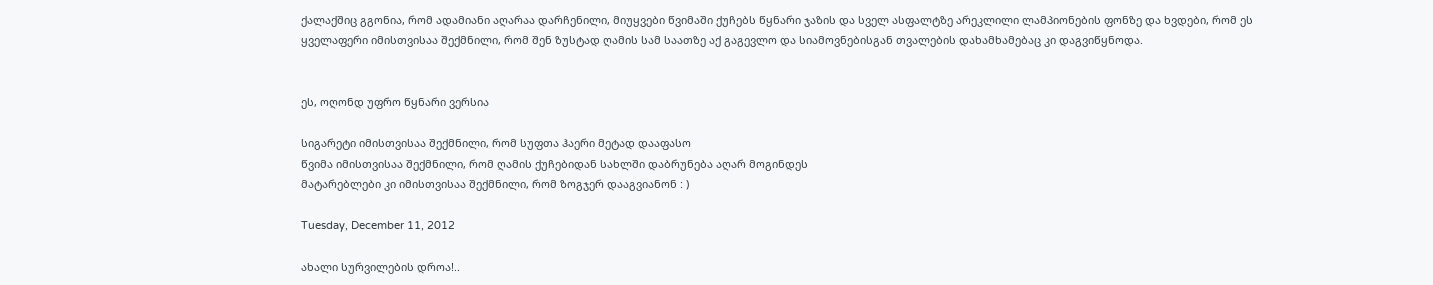ქალაქშიც გგონია, რომ ადამიანი აღარაა დარჩენილი, მიუყვები წვიმაში ქუჩებს წყნარი ჯაზის და სველ ასფალტზე არეკლილი ლამპიონების ფონზე და ხვდები, რომ ეს ყველაფერი იმისთვისაა შექმნილი, რომ შენ ზუსტად ღამის სამ საათზე აქ გაგევლო და სიამოვნებისგან თვალების დახამხამებაც კი დაგვიწყნოდა.


ეს, ოღონდ უფრო წყნარი ვერსია

სიგარეტი იმისთვისაა შექმნილი, რომ სუფთა ჰაერი მეტად დააფასო
წვიმა იმისთვისაა შექმნილი, რომ ღამის ქუჩებიდან სახლში დაბრუნება აღარ მოგინდეს
მატარებლები კი იმისთვისაა შექმნილი, რომ ზოგჯერ დააგვიანონ : )

Tuesday, December 11, 2012

ახალი სურვილების დროა!..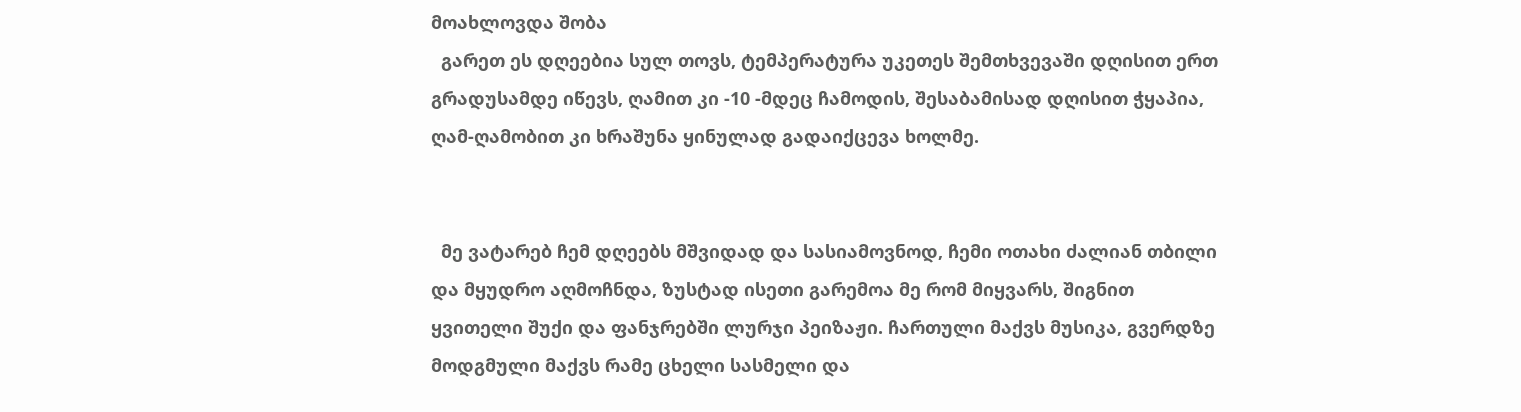მოახლოვდა შობა
  გარეთ ეს დღეებია სულ თოვს, ტემპერატურა უკეთეს შემთხვევაში დღისით ერთ გრადუსამდე იწევს, ღამით კი -10 -მდეც ჩამოდის, შესაბამისად დღისით ჭყაპია, ღამ-ღამობით კი ხრაშუნა ყინულად გადაიქცევა ხოლმე.


  მე ვატარებ ჩემ დღეებს მშვიდად და სასიამოვნოდ, ჩემი ოთახი ძალიან თბილი და მყუდრო აღმოჩნდა, ზუსტად ისეთი გარემოა მე რომ მიყვარს, შიგნით ყვითელი შუქი და ფანჯრებში ლურჯი პეიზაჟი. ჩართული მაქვს მუსიკა, გვერდზე მოდგმული მაქვს რამე ცხელი სასმელი და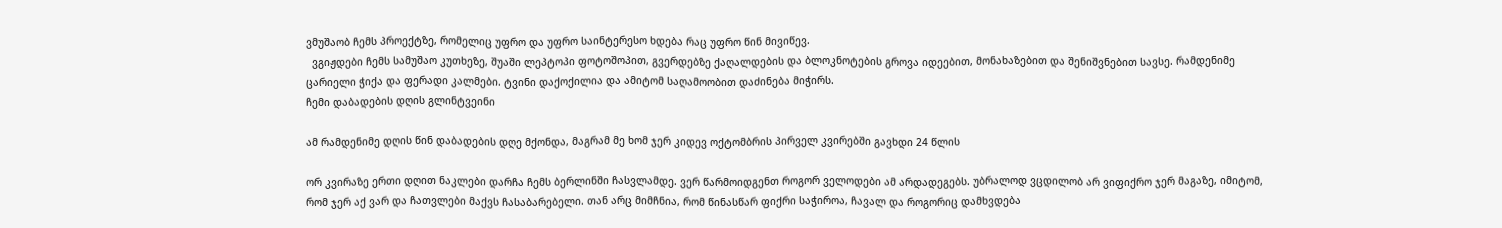ვმუშაობ ჩემს პროექტზე, რომელიც უფრო და უფრო საინტერესო ხდება რაც უფრო წინ მივიწევ.
  ვგიჟდები ჩემს სამუშაო კუთხეზე, შუაში ლეპტოპი ფოტოშოპით, გვერდებზე ქაღალდების და ბლოკნოტების გროვა იდეებით, მონახაზებით და შენიშვნებით სავსე. რამდენიმე ცარიელი ჭიქა და ფერადი კალმები. ტვინი დაქოქილია და ამიტომ საღამოობით დაძინება მიჭირს.
ჩემი დაბადების დღის გლინტვეინი

ამ რამდენიმე დღის წინ დაბადების დღე მქონდა, მაგრამ მე ხომ ჯერ კიდევ ოქტომბრის პირველ კვირებში გავხდი 24 წლის

ორ კვირაზე ერთი დღით ნაკლები დარჩა ჩემს ბერლინში ჩასვლამდე. ვერ წარმოიდგენთ როგორ ველოდები ამ არდადეგებს. უბრალოდ ვცდილობ არ ვიფიქრო ჯერ მაგაზე, იმიტომ, რომ ჯერ აქ ვარ და ჩათვლები მაქვს ჩასაბარებელი. თან არც მიმჩნია, რომ წინასწარ ფიქრი საჭიროა, ჩავალ და როგორიც დამხვდება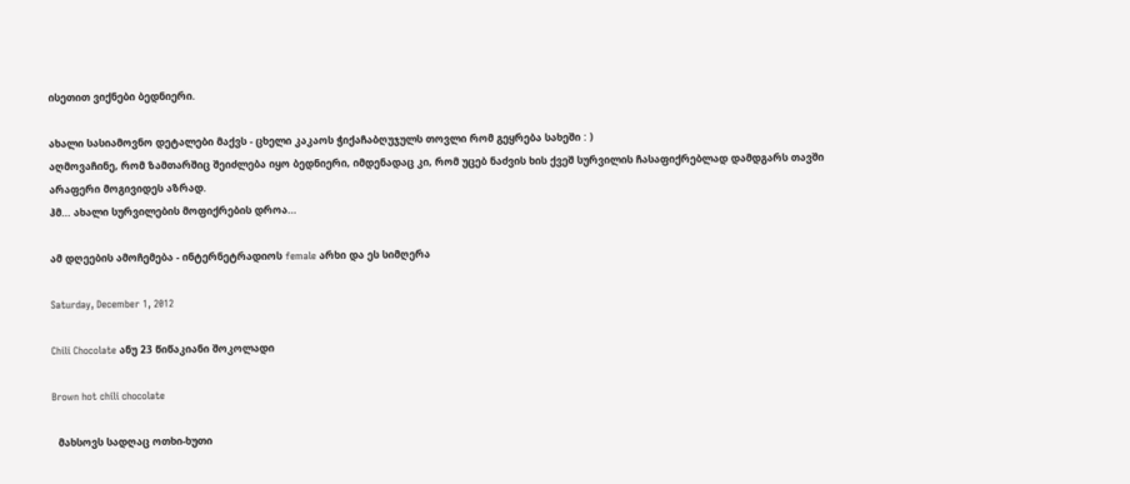ისეთით ვიქნები ბედნიერი.

ახალი სასიამოვნო დეტალები მაქვს - ცხელი კაკაოს ჭიქაჩაბღუჯულს თოვლი რომ გეყრება სახეში : )
აღმოვაჩინე, რომ ზამთარშიც შეიძლება იყო ბედნიერი, იმდენადაც კი, რომ უცებ ნაძვის ხის ქვეშ სურვილის ჩასაფიქრებლად დამდგარს თავში არაფერი მოგივიდეს აზრად.
ჰმ... ახალი სურვილების მოფიქრების დროა...

ამ დღეების ამოჩემება - ინტერნეტრადიოს female არხი და ეს სიმღერა

Saturday, December 1, 2012

Chili Chocolate ანუ 23 წიწაკიანი შოკოლადი

Brown hot chili chocolate

  მახსოვს სადღაც ოთხი-ხუთი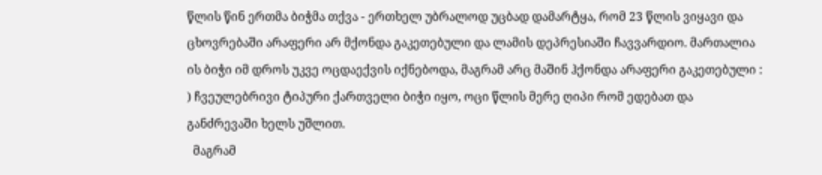წლის წინ ერთმა ბიჭმა თქვა - ერთხელ უბრალოდ უცბად დამარტყა, რომ 23 წლის ვიყავი და ცხოვრებაში არაფერი არ მქონდა გაკეთებული და ლამის დეპრესიაში ჩავვარდიო. მართალია ის ბიჭი იმ დროს უკვე ოცდაექვის იქნებოდა, მაგრამ არც მაშინ ჰქონდა არაფერი გაკეთებული : ) ჩვეულებრივი ტიპური ქართველი ბიჭი იყო, ოცი წლის მერე ღიპი რომ ედებათ და განძრევაში ხელს უშლით.
  მაგრამ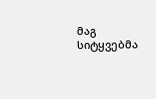მაგ სიტყვებმა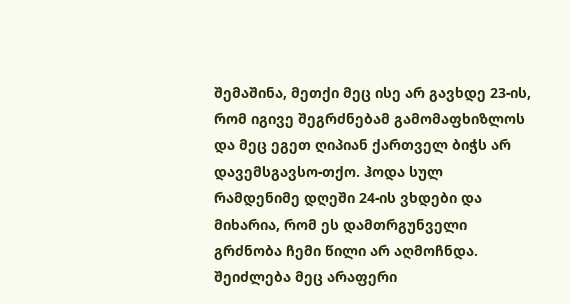შემაშინა, მეთქი მეც ისე არ გავხდე 23-ის, რომ იგივე შეგრძნებამ გამომაფხიზლოს და მეც ეგეთ ღიპიან ქართველ ბიჭს არ დავემსგავსო-თქო. ჰოდა სულ რამდენიმე დღეში 24-ის ვხდები და მიხარია, რომ ეს დამთრგუნველი გრძნობა ჩემი წილი არ აღმოჩნდა. შეიძლება მეც არაფერი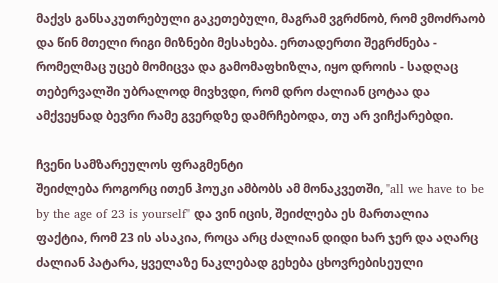მაქვს განსაკუთრებული გაკეთებული, მაგრამ ვგრძნობ, რომ ვმოძრაობ და წინ მთელი რიგი მიზნები მესახება. ერთადერთი შეგრძნება - რომელმაც უცებ მომიცვა და გამომაფხიზლა, იყო დროის - სადღაც თებერვალში უბრალოდ მივხვდი, რომ დრო ძალიან ცოტაა და ამქვეყნად ბევრი რამე გვერდზე დამრჩებოდა, თუ არ ვიჩქარებდი.

ჩვენი სამზარეულოს ფრაგმენტი
შეიძლება როგორც ითენ ჰოუკი ამბობს ამ მონაკვეთში, "all we have to be by the age of 23 is yourself" და ვინ იცის, შეიძლება ეს მართალია
ფაქტია, რომ 23 ის ასაკია, როცა არც ძალიან დიდი ხარ ჯერ და აღარც ძალიან პატარა, ყველაზე ნაკლებად გეხება ცხოვრებისეული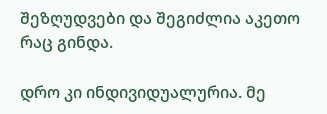შეზღუდვები და შეგიძლია აკეთო რაც გინდა.

დრო კი ინდივიდუალურია. მე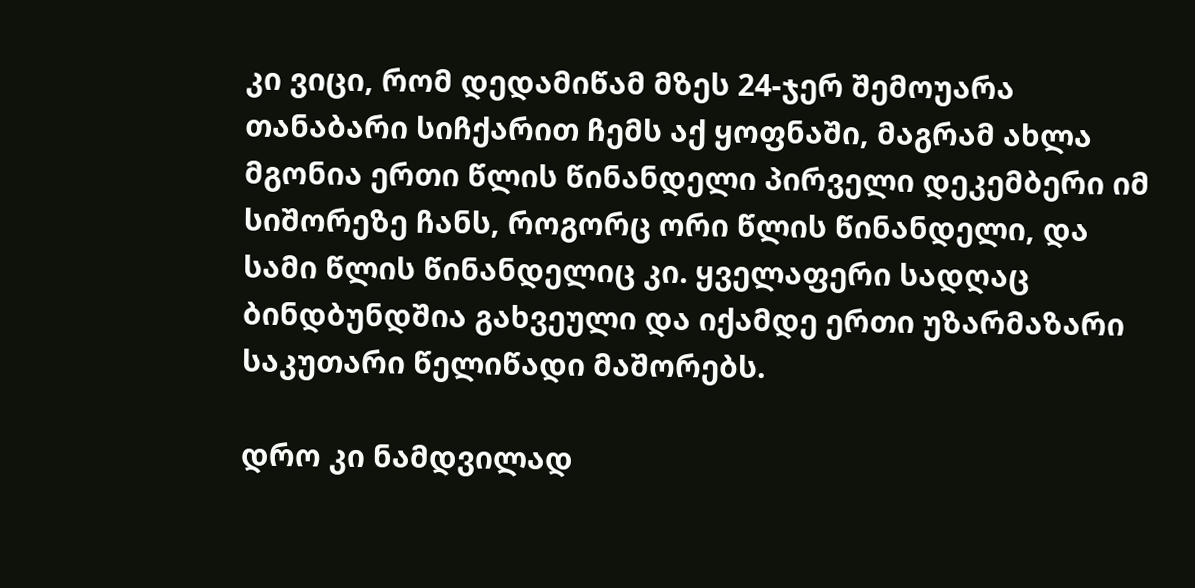კი ვიცი, რომ დედამიწამ მზეს 24-ჯერ შემოუარა თანაბარი სიჩქარით ჩემს აქ ყოფნაში, მაგრამ ახლა მგონია ერთი წლის წინანდელი პირველი დეკემბერი იმ სიშორეზე ჩანს, როგორც ორი წლის წინანდელი, და სამი წლის წინანდელიც კი. ყველაფერი სადღაც ბინდბუნდშია გახვეული და იქამდე ერთი უზარმაზარი საკუთარი წელიწადი მაშორებს.

დრო კი ნამდვილად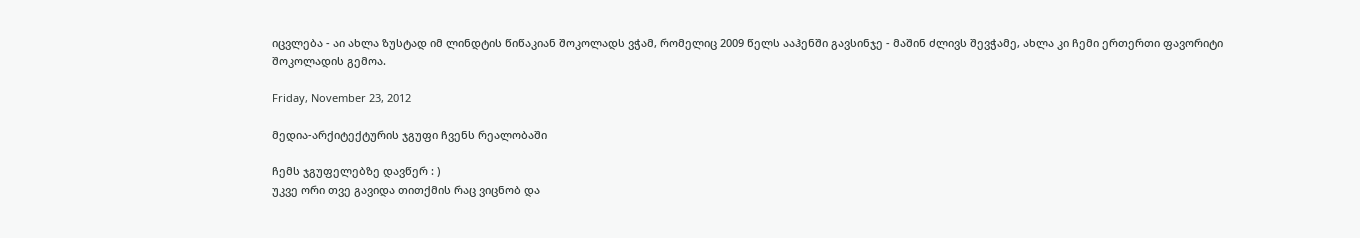იცვლება - აი ახლა ზუსტად იმ ლინდტის წიწაკიან შოკოლადს ვჭამ, რომელიც 2009 წელს ააჰენში გავსინჯე - მაშინ ძლივს შევჭამე, ახლა კი ჩემი ერთერთი ფავორიტი შოკოლადის გემოა.

Friday, November 23, 2012

მედია-არქიტექტურის ჯგუფი ჩვენს რეალობაში

ჩემს ჯგუფელებზე დავწერ : )
უკვე ორი თვე გავიდა თითქმის რაც ვიცნობ და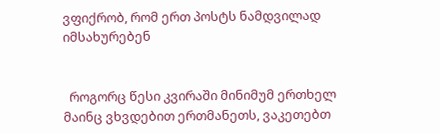ვფიქრობ, რომ ერთ პოსტს ნამდვილად იმსახურებენ


  როგორც წესი კვირაში მინიმუმ ერთხელ მაინც ვხვდებით ერთმანეთს, ვაკეთებთ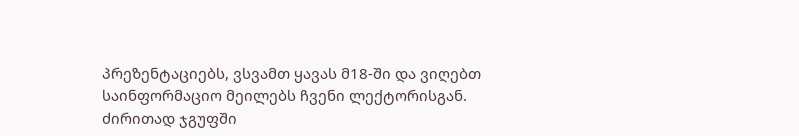პრეზენტაციებს, ვსვამთ ყავას მ18-ში და ვიღებთ საინფორმაციო მეილებს ჩვენი ლექტორისგან. ძირითად ჯგუფში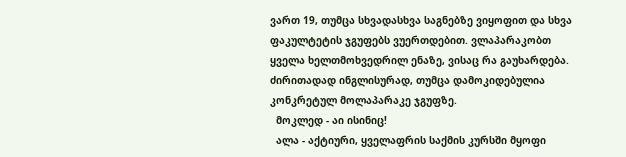ვართ 19, თუმცა სხვადასხვა საგნებზე ვიყოფით და სხვა ფაკულტეტის ჯგუფებს ვუერთდებით. ვლაპარაკობთ ყველა ხელთმოხვედრილ ენაზე, ვისაც რა გაუხარდება. ძირითადად ინგლისურად, თუმცა დამოკიდებულია კონკრეტულ მოლაპარაკე ჯგუფზე.
  მოკლედ - აი ისინიც!
  ალა - აქტიური, ყველაფრის საქმის კურსში მყოფი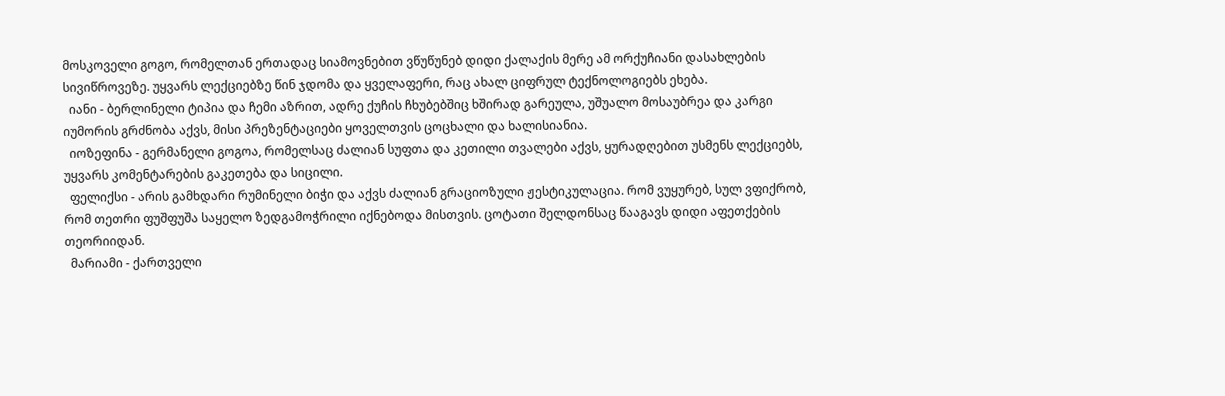მოსკოველი გოგო, რომელთან ერთადაც სიამოვნებით ვწუწუნებ დიდი ქალაქის მერე ამ ორქუჩიანი დასახლების სივიწროვეზე. უყვარს ლექციებზე წინ ჯდომა და ყველაფერი, რაც ახალ ციფრულ ტექნოლოგიებს ეხება.
  იანი - ბერლინელი ტიპია და ჩემი აზრით, ადრე ქუჩის ჩხუბებშიც ხშირად გარეულა, უშუალო მოსაუბრეა და კარგი იუმორის გრძნობა აქვს, მისი პრეზენტაციები ყოველთვის ცოცხალი და ხალისიანია.
  იოზეფინა - გერმანელი გოგოა, რომელსაც ძალიან სუფთა და კეთილი თვალები აქვს, ყურადღებით უსმენს ლექციებს, უყვარს კომენტარების გაკეთება და სიცილი.
  ფელიქსი - არის გამხდარი რუმინელი ბიჭი და აქვს ძალიან გრაციოზული ჟესტიკულაცია. რომ ვუყურებ, სულ ვფიქრობ, რომ თეთრი ფუშფუშა საყელო ზედგამოჭრილი იქნებოდა მისთვის. ცოტათი შელდონსაც წააგავს დიდი აფეთქების თეორიიდან.
  მარიამი - ქართველი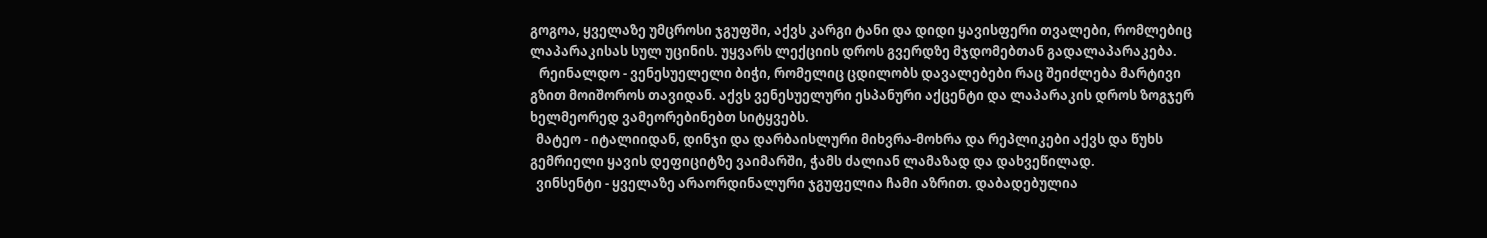გოგოა, ყველაზე უმცროსი ჯგუფში, აქვს კარგი ტანი და დიდი ყავისფერი თვალები, რომლებიც  ლაპარაკისას სულ უცინის. უყვარს ლექციის დროს გვერდზე მჯდომებთან გადალაპარაკება.
   რეინალდო - ვენესუელელი ბიჭი, რომელიც ცდილობს დავალებები რაც შეიძლება მარტივი გზით მოიშოროს თავიდან. აქვს ვენესუელური ესპანური აქცენტი და ლაპარაკის დროს ზოგჯერ ხელმეორედ ვამეორებინებთ სიტყვებს.
  მატეო - იტალიიდან, დინჯი და დარბაისლური მიხვრა-მოხრა და რეპლიკები აქვს და წუხს გემრიელი ყავის დეფიციტზე ვაიმარში, ჭამს ძალიან ლამაზად და დახვეწილად.
  ვინსენტი - ყველაზე არაორდინალური ჯგუფელია ჩამი აზრით. დაბადებულია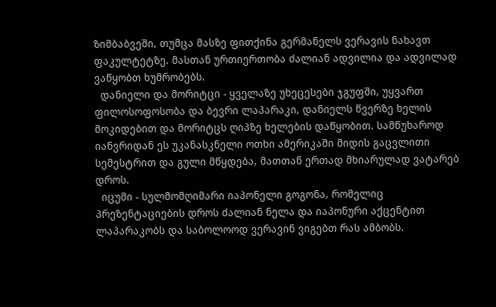ზიმბაბვეში, თუმცა მასზე ფითქინა გერმანელს ვერავის ნახავთ ფაკულტეტზე. მასთან ურთიერთობა ძალიან ადვილია და ადვილად ვაწყობთ ხუმრობებს.
  დანიელი და მორიტცი - ყველაზე უხეცესები ჯგუფში, უყვართ ფილოსოფოსობა და ბევრი ლაპარაკი, დანიელს წვერზე ხელის მოკიდებით და მორიტცს ღიპზე ხელების დაწყობით. სამწუხაროდ იანვრიდან ეს უკანასკნელი ოთხი ამერიკაში მიდის გაცვლითი სემესტრით და გული მწყდება, მათთან ერთად მხიარულად ვატარებ დროს.
  იცუმი - სულმომღიმარი იაპონელი გოგონა, რომელიც პრეზენტაციების დროს ძალიან ნელა და იაპონური აქცენტით ლაპარაკობს და საბოლოოდ ვერავინ ვიგებთ რას ამბობს.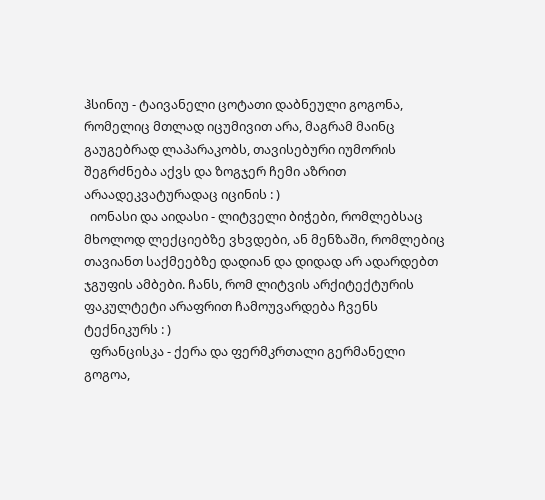ჰსინიუ - ტაივანელი ცოტათი დაბნეული გოგონა, რომელიც მთლად იცუმივით არა, მაგრამ მაინც გაუგებრად ლაპარაკობს, თავისებური იუმორის შეგრძნება აქვს და ზოგჯერ ჩემი აზრით არაადეკვატურადაც იცინის : )
  იონასი და აიდასი - ლიტველი ბიჭები, რომლებსაც მხოლოდ ლექციებზე ვხვდები, ან მენზაში, რომლებიც თავიანთ საქმეებზე დადიან და დიდად არ ადარდებთ ჯგუფის ამბები. ჩანს, რომ ლიტვის არქიტექტურის ფაკულტეტი არაფრით ჩამოუვარდება ჩვენს ტექნიკურს : )
  ფრანცისკა - ქერა და ფერმკრთალი გერმანელი გოგოა,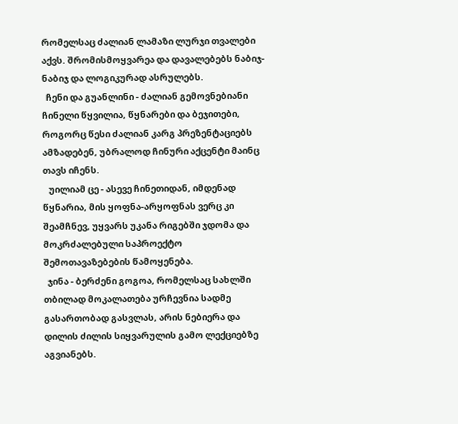რომელსაც ძალიან ლამაზი ლურჯი თვალები აქვს. შრომისმოყვარეა და დავალებებს ნაბიჯ-ნაბიჯ და ლოგიკურად ასრულებს.
  ჩენი და გუანლინი - ძალიან გემოვნებიანი ჩინელი წყვილია, წყნარები და ბეჯითები, როგორც წესი ძალიან კარგ პრეზენტაციებს ამზადებენ, უბრალოდ ჩინური აქცენტი მაინც თავს იჩენს.
   უილიამ ცე - ასევე ჩინეთიდან, იმდენად წყნარია, მის ყოფნა-არყოფნას ვერც კი შეამჩნევ, უყვარს უკანა რიგებში ჯდომა და მოკრძალებული საპროექტო შემოთავაზებების წამოყენება.
  ჯინა - ბერძენი გოგოა, რომელსაც სახლში თბილად მოკალათება ურჩევნია სადმე გასართობად გასვლას, არის ნებიერა და დილის ძილის სიყვარულის გამო ლექციებზე აგვიანებს.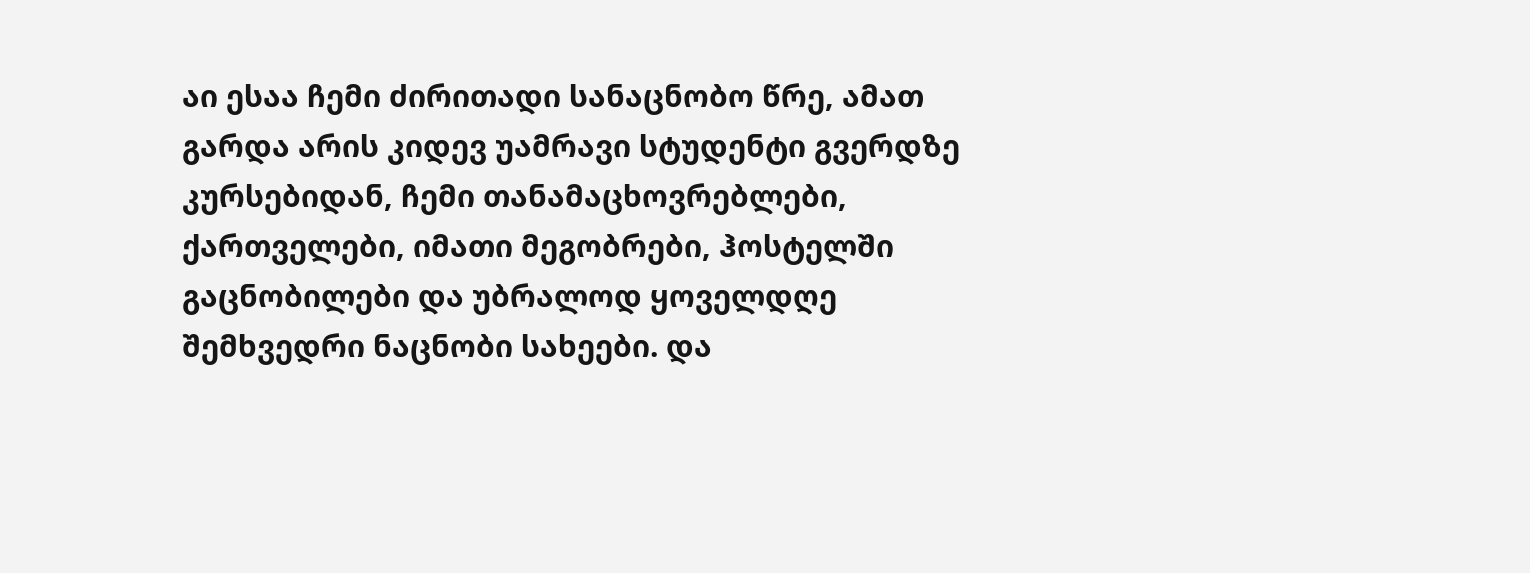აი ესაა ჩემი ძირითადი სანაცნობო წრე, ამათ გარდა არის კიდევ უამრავი სტუდენტი გვერდზე კურსებიდან, ჩემი თანამაცხოვრებლები, ქართველები, იმათი მეგობრები, ჰოსტელში გაცნობილები და უბრალოდ ყოველდღე შემხვედრი ნაცნობი სახეები. და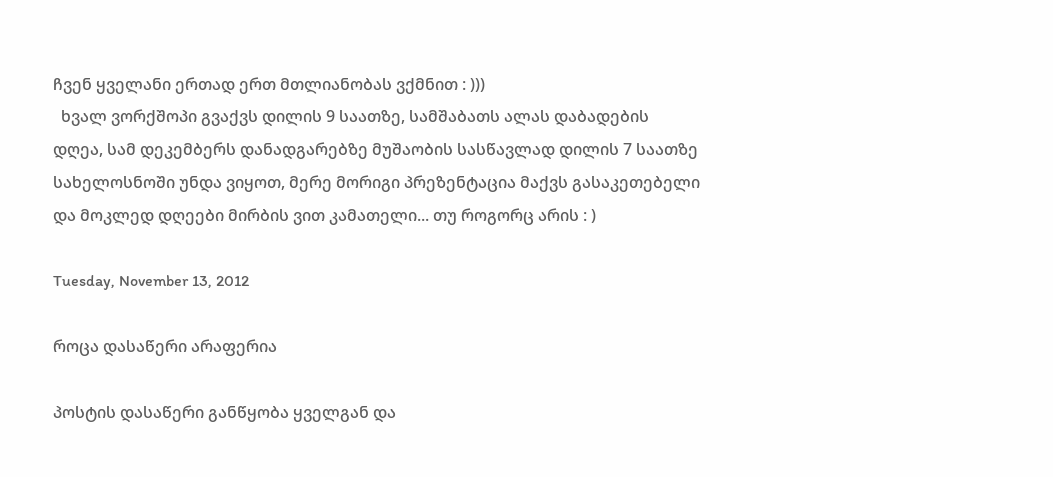ჩვენ ყველანი ერთად ერთ მთლიანობას ვქმნით : )))
  ხვალ ვორქშოპი გვაქვს დილის 9 საათზე, სამშაბათს ალას დაბადების დღეა, სამ დეკემბერს დანადგარებზე მუშაობის სასწავლად დილის 7 საათზე სახელოსნოში უნდა ვიყოთ, მერე მორიგი პრეზენტაცია მაქვს გასაკეთებელი და მოკლედ დღეები მირბის ვით კამათელი... თუ როგორც არის : )

Tuesday, November 13, 2012

როცა დასაწერი არაფერია

პოსტის დასაწერი განწყობა ყველგან და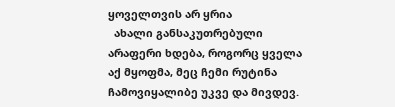ყოველთვის არ ყრია
  ახალი განსაკუთრებული არაფერი ხდება, როგორც ყველა აქ მყოფმა, მეც ჩემი რუტინა ჩამოვიყალიბე უკვე და მივდევ.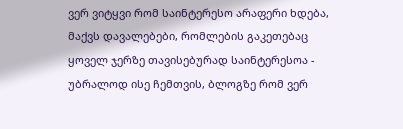ვერ ვიტყვი რომ საინტერესო არაფერი ხდება, მაქვს დავალებები, რომლების გაკეთებაც ყოველ ჯერზე თავისებურად საინტერესოა - უბრალოდ ისე ჩემთვის, ბლოგზე რომ ვერ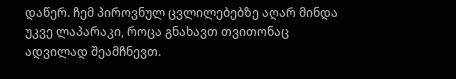დაწერ. ჩემ პიროვნულ ცვლილებებზე აღარ მინდა უკვე ლაპარაკი, როცა გნახავთ თვითონაც ადვილად შეამჩნევთ.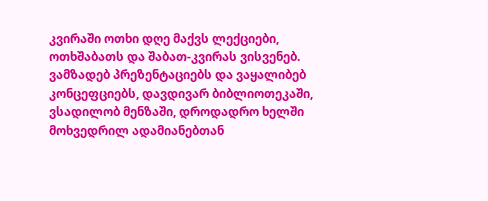კვირაში ოთხი დღე მაქვს ლექციები, ოთხშაბათს და შაბათ-კვირას ვისვენებ. ვამზადებ პრეზენტაციებს და ვაყალიბებ კონცეფციებს, დავდივარ ბიბლიოთეკაში, ვსადილობ მენზაში, დროდადრო ხელში მოხვედრილ ადამიანებთან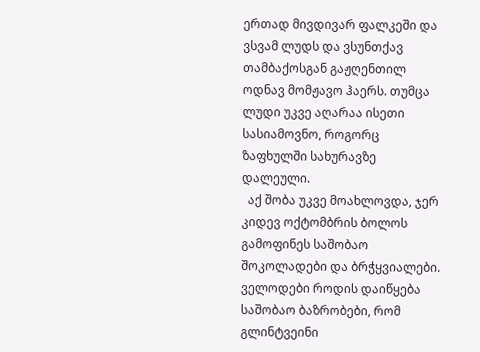ერთად მივდივარ ფალკეში და ვსვამ ლუდს და ვსუნთქავ თამბაქოსგან გაჟღენთილ ოდნავ მომჟავო ჰაერს. თუმცა ლუდი უკვე აღარაა ისეთი სასიამოვნო, როგორც ზაფხულში სახურავზე დალეული.
  აქ შობა უკვე მოახლოვდა, ჯერ კიდევ ოქტომბრის ბოლოს გამოფინეს საშობაო შოკოლადები და ბრჭყვიალები. ველოდები როდის დაიწყება საშობაო ბაზრობები, რომ გლინტვეინი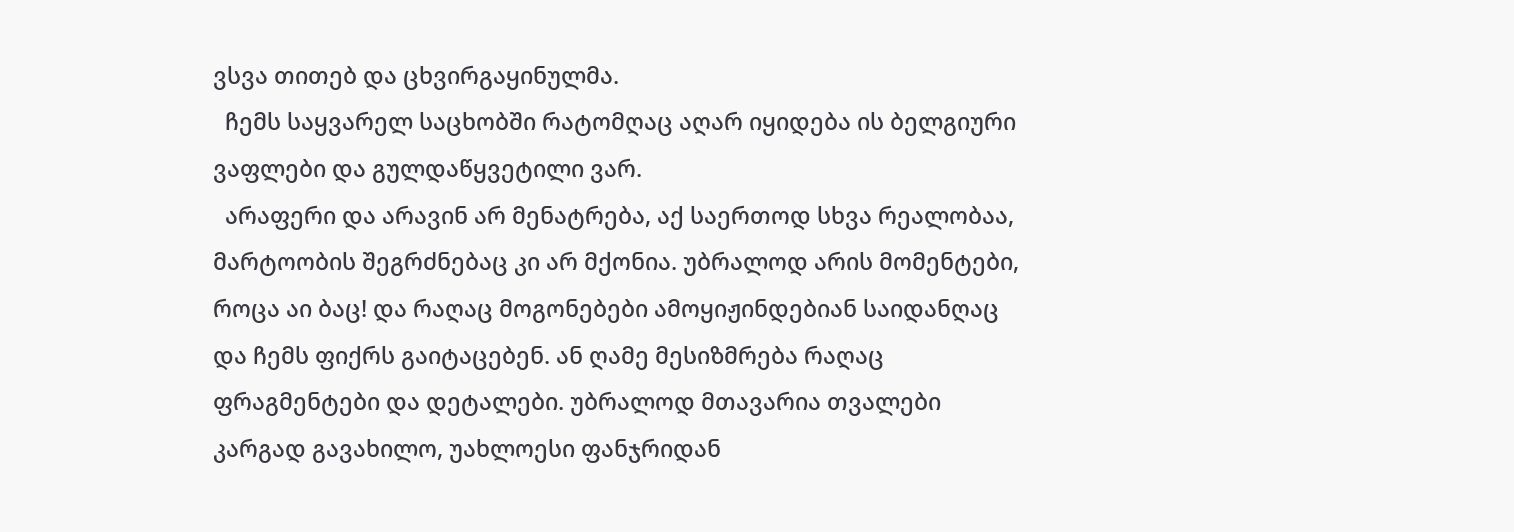ვსვა თითებ და ცხვირგაყინულმა.
  ჩემს საყვარელ საცხობში რატომღაც აღარ იყიდება ის ბელგიური ვაფლები და გულდაწყვეტილი ვარ.
  არაფერი და არავინ არ მენატრება, აქ საერთოდ სხვა რეალობაა, მარტოობის შეგრძნებაც კი არ მქონია. უბრალოდ არის მომენტები, როცა აი ბაც! და რაღაც მოგონებები ამოყიჟინდებიან საიდანღაც და ჩემს ფიქრს გაიტაცებენ. ან ღამე მესიზმრება რაღაც ფრაგმენტები და დეტალები. უბრალოდ მთავარია თვალები კარგად გავახილო, უახლოესი ფანჯრიდან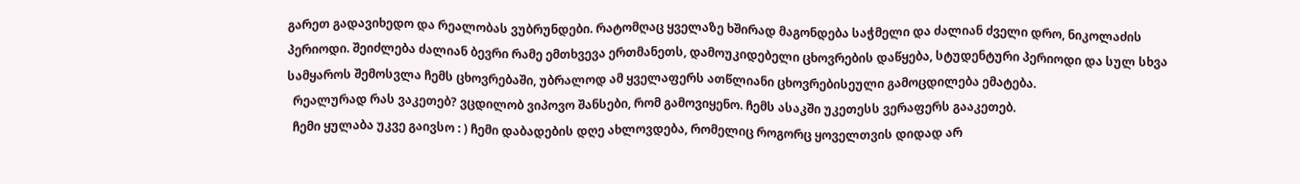გარეთ გადავიხედო და რეალობას ვუბრუნდები. რატომღაც ყველაზე ხშირად მაგონდება საჭმელი და ძალიან ძველი დრო, ნიკოლაძის პერიოდი. შეიძლება ძალიან ბევრი რამე ემთხვევა ერთმანეთს, დამოუკიდებელი ცხოვრების დაწყება, სტუდენტური პერიოდი და სულ სხვა სამყაროს შემოსვლა ჩემს ცხოვრებაში, უბრალოდ ამ ყველაფერს ათწლიანი ცხოვრებისეული გამოცდილება ემატება.
  რეალურად რას ვაკეთებ? ვცდილობ ვიპოვო შანსები, რომ გამოვიყენო. ჩემს ასაკში უკეთესს ვერაფერს გააკეთებ.
  ჩემი ყულაბა უკვე გაივსო : ) ჩემი დაბადების დღე ახლოვდება, რომელიც როგორც ყოველთვის დიდად არ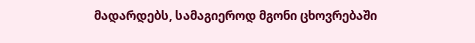მადარდებს, სამაგიეროდ მგონი ცხოვრებაში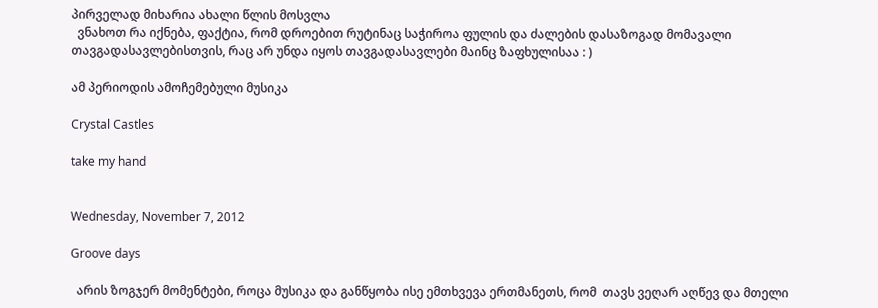პირველად მიხარია ახალი წლის მოსვლა
  ვნახოთ რა იქნება, ფაქტია, რომ დროებით რუტინაც საჭიროა ფულის და ძალების დასაზოგად მომავალი თავგადასავლებისთვის, რაც არ უნდა იყოს თავგადასავლები მაინც ზაფხულისაა : )

ამ პერიოდის ამოჩემებული მუსიკა

Crystal Castles

take my hand


Wednesday, November 7, 2012

Groove days

  არის ზოგჯერ მომენტები, როცა მუსიკა და განწყობა ისე ემთხვევა ერთმანეთს, რომ  თავს ვეღარ აღწევ და მთელი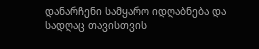დანარჩენი სამყარო იდღაბნება და სადღაც თავისთვის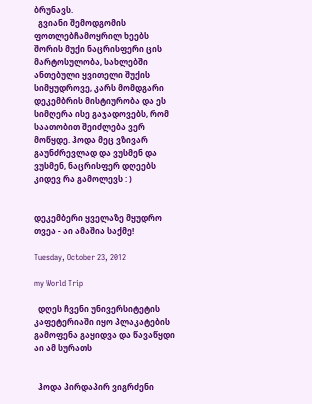ბრუნავს.
  გვიანი შემოდგომის ფოთლებჩამოყრილ ხეებს შორის მუქი ნაცრისფერი ცის მარტოსულობა, სახლებში ანთებული ყვითელი შუქის სიმყუდროვე, კარს მომდგარი დეკემბრის მისტიურობა და ეს სიმღერა ისე გაჯადოვებს, რომ საათობით შეიძლება ვერ მოწყდე. ჰოდა მეც ვზივარ გაუნძრევლად და ვუსმენ და ვუსმენ, ნაცრისფერ დღეებს კიდევ რა გამოლევს : )


დეკემბერი ყველაზე მყუდრო თვეა - აი ამაშია საქმე!

Tuesday, October 23, 2012

my World Trip

  დღეს ჩვენი უნივერსიტეტის კაფეტერიაში იყო პლაკატების გამოფენა გაყიდვა და წავაწყდი აი ამ სურათს


  ჰოდა პირდაპირ ვიგრძენი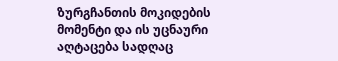ზურგჩანთის მოკიდების მომენტი და ის უცნაური აღტაცება სადღაც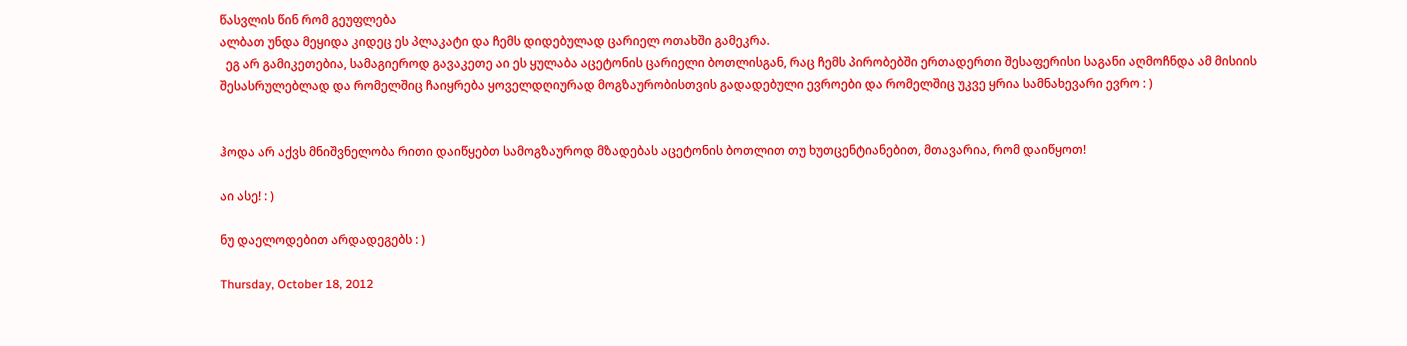წასვლის წინ რომ გეუფლება
ალბათ უნდა მეყიდა კიდეც ეს პლაკატი და ჩემს დიდებულად ცარიელ ოთახში გამეკრა.
  ეგ არ გამიკეთებია, სამაგიეროდ გავაკეთე აი ეს ყულაბა აცეტონის ცარიელი ბოთლისგან, რაც ჩემს პირობებში ერთადერთი შესაფერისი საგანი აღმოჩნდა ამ მისიის შესასრულებლად და რომელშიც ჩაიყრება ყოველდღიურად მოგზაურობისთვის გადადებული ევროები და რომელშიც უკვე ყრია სამნახევარი ევრო : )


ჰოდა არ აქვს მნიშვნელობა რითი დაიწყებთ სამოგზაუროდ მზადებას აცეტონის ბოთლით თუ ხუთცენტიანებით, მთავარია, რომ დაიწყოთ!

აი ასე! : )

ნუ დაელოდებით არდადეგებს : )

Thursday, October 18, 2012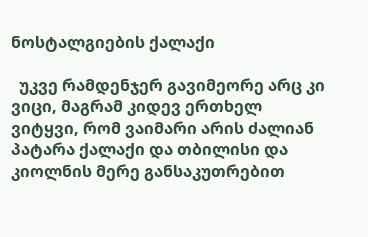ნოსტალგიების ქალაქი

  უკვე რამდენჯერ გავიმეორე არც კი ვიცი, მაგრამ კიდევ ერთხელ ვიტყვი, რომ ვაიმარი არის ძალიან პატარა ქალაქი და თბილისი და კიოლნის მერე განსაკუთრებით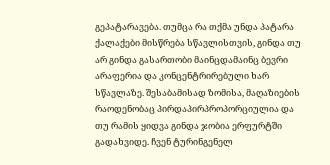გეპატარავება. თუმცა რა თქმა უნდა პატარა ქალაქები მისწრება სწავლისთვის, გინდა თუ არ გინდა გასართობი მაინცდამაინც ბევრი არაფერია და კონცენტრირებული ხარ სწავლაზე. შესაბამისად ზომისა, მაღაზიების რაოდენობაც პირდაპირპროპორციულია და თუ რამის ყიდვა გინდა ჯობია ერფურტში გადახვიდე. ჩვენ ტურინგენელ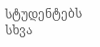სტუდენტებს სხვა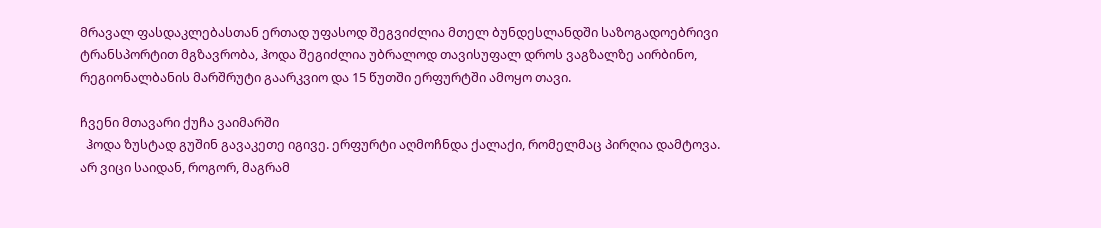მრავალ ფასდაკლებასთან ერთად უფასოდ შეგვიძლია მთელ ბუნდესლანდში საზოგადოებრივი ტრანსპორტით მგზავრობა, ჰოდა შეგიძლია უბრალოდ თავისუფალ დროს ვაგზალზე აირბინო, რეგიონალბანის მარშრუტი გაარკვიო და 15 წუთში ერფურტში ამოყო თავი.

ჩვენი მთავარი ქუჩა ვაიმარში
  ჰოდა ზუსტად გუშინ გავაკეთე იგივე. ერფურტი აღმოჩნდა ქალაქი, რომელმაც პირღია დამტოვა. არ ვიცი საიდან, როგორ, მაგრამ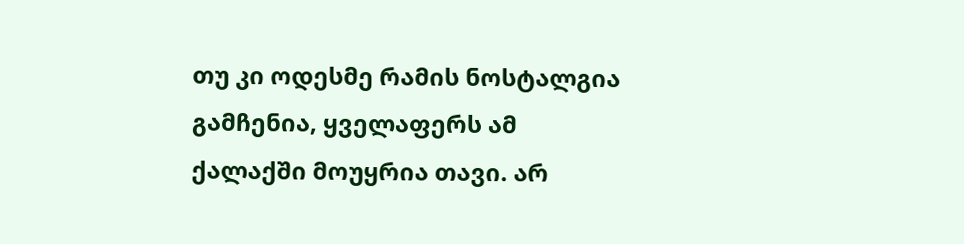თუ კი ოდესმე რამის ნოსტალგია გამჩენია, ყველაფერს ამ ქალაქში მოუყრია თავი. არ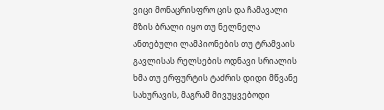ვიცი მონაცრისფრო ცის და ჩამავალი მზის ბრალი იყო თუ ნელნელა ანთებული ლამპიონების თუ ტრამვაის გავლისას რელსების ოდნავი სრიალის ხმა თუ ერფურტის ტაძრის დიდი მწვანე სახურავის, მაგრამ მივუყვებოდი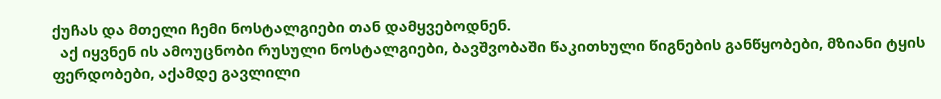ქუჩას და მთელი ჩემი ნოსტალგიები თან დამყვებოდნენ.
  აქ იყვნენ ის ამოუცნობი რუსული ნოსტალგიები, ბავშვობაში წაკითხული წიგნების განწყობები, მზიანი ტყის ფერდობები, აქამდე გავლილი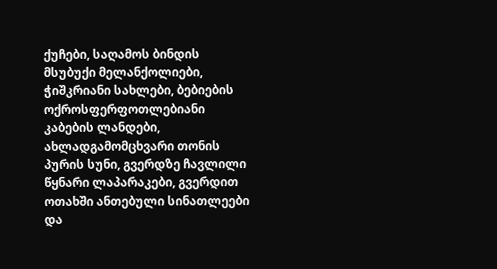ქუჩები, საღამოს ბინდის მსუბუქი მელანქოლიები, ჭიშკრიანი სახლები, ბებიების ოქროსფერფოთლებიანი კაბების ლანდები, ახლადგამომცხვარი თონის პურის სუნი, გვერდზე ჩავლილი წყნარი ლაპარაკები, გვერდით ოთახში ანთებული სინათლეები და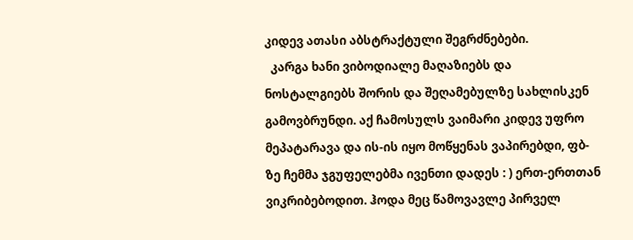კიდევ ათასი აბსტრაქტული შეგრძნებები.
  კარგა ხანი ვიბოდიალე მაღაზიებს და ნოსტალგიებს შორის და შეღამებულზე სახლისკენ გამოვბრუნდი. აქ ჩამოსულს ვაიმარი კიდევ უფრო მეპატარავა და ის-ის იყო მოწყენას ვაპირებდი, ფბ-ზე ჩემმა ჯგუფელებმა ივენთი დადეს : ) ერთ-ერთთან ვიკრიბებოდით. ჰოდა მეც წამოვავლე პირველ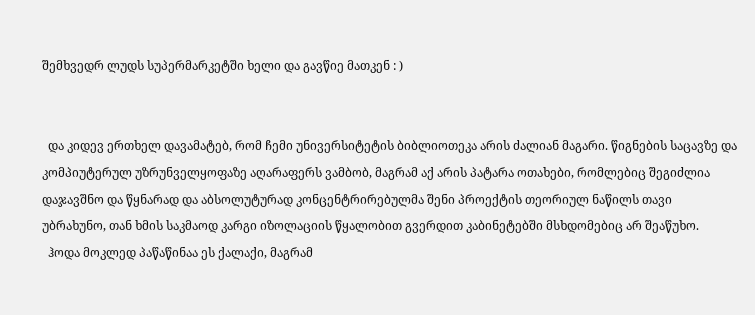შემხვედრ ლუდს სუპერმარკეტში ხელი და გავწიე მათკენ : )


  და კიდევ ერთხელ დავამატებ, რომ ჩემი უნივერსიტეტის ბიბლიოთეკა არის ძალიან მაგარი. წიგნების საცავზე და კომპიუტერულ უზრუნველყოფაზე აღარაფერს ვამბობ, მაგრამ აქ არის პატარა ოთახები, რომლებიც შეგიძლია დაჯავშნო და წყნარად და აბსოლუტურად კონცენტრირებულმა შენი პროექტის თეორიულ ნაწილს თავი უბრახუნო, თან ხმის საკმაოდ კარგი იზოლაციის წყალობით გვერდით კაბინეტებში მსხდომებიც არ შეაწუხო.
  ჰოდა მოკლედ პაწაწინაა ეს ქალაქი, მაგრამ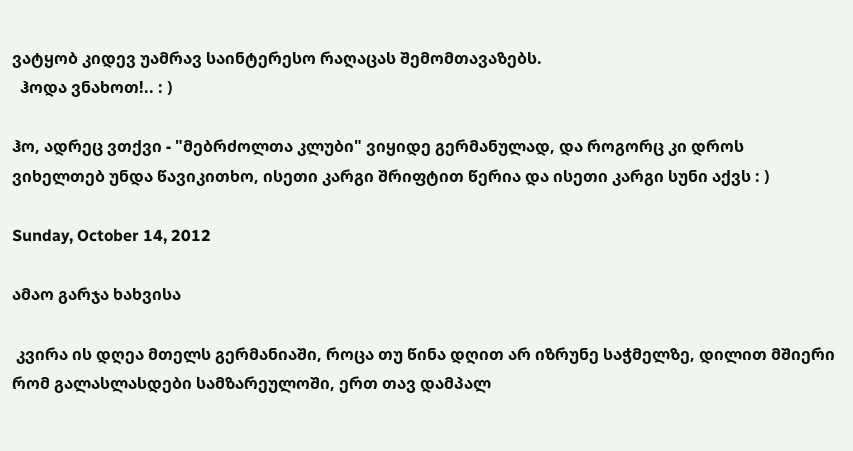ვატყობ კიდევ უამრავ საინტერესო რაღაცას შემომთავაზებს.
  ჰოდა ვნახოთ!.. : )

ჰო, ადრეც ვთქვი - "მებრძოლთა კლუბი" ვიყიდე გერმანულად, და როგორც კი დროს ვიხელთებ უნდა წავიკითხო, ისეთი კარგი შრიფტით წერია და ისეთი კარგი სუნი აქვს : )

Sunday, October 14, 2012

ამაო გარჯა ხახვისა

 კვირა ის დღეა მთელს გერმანიაში, როცა თუ წინა დღით არ იზრუნე საჭმელზე, დილით მშიერი რომ გალასლასდები სამზარეულოში, ერთ თავ დამპალ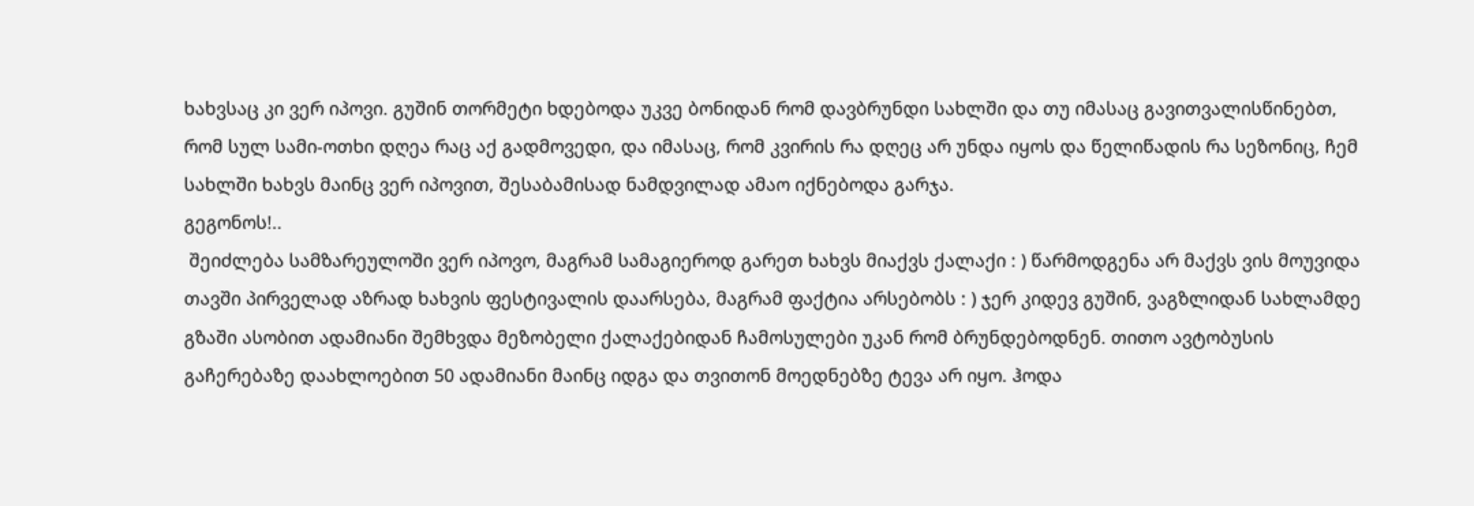ხახვსაც კი ვერ იპოვი. გუშინ თორმეტი ხდებოდა უკვე ბონიდან რომ დავბრუნდი სახლში და თუ იმასაც გავითვალისწინებთ, რომ სულ სამი-ოთხი დღეა რაც აქ გადმოვედი, და იმასაც, რომ კვირის რა დღეც არ უნდა იყოს და წელიწადის რა სეზონიც, ჩემ სახლში ხახვს მაინც ვერ იპოვით, შესაბამისად ნამდვილად ამაო იქნებოდა გარჯა.
გეგონოს!..
 შეიძლება სამზარეულოში ვერ იპოვო, მაგრამ სამაგიეროდ გარეთ ხახვს მიაქვს ქალაქი : ) წარმოდგენა არ მაქვს ვის მოუვიდა თავში პირველად აზრად ხახვის ფესტივალის დაარსება, მაგრამ ფაქტია არსებობს : ) ჯერ კიდევ გუშინ, ვაგზლიდან სახლამდე გზაში ასობით ადამიანი შემხვდა მეზობელი ქალაქებიდან ჩამოსულები უკან რომ ბრუნდებოდნენ. თითო ავტობუსის გაჩერებაზე დაახლოებით 50 ადამიანი მაინც იდგა და თვითონ მოედნებზე ტევა არ იყო. ჰოდა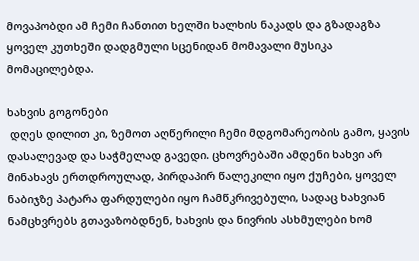მოვაპობდი ამ ჩემი ჩანთით ხელში ხალხის ნაკადს და გზადაგზა ყოველ კუთხეში დადგმული სცენიდან მომავალი მუსიკა მომაცილებდა.

ხახვის გოგონები
 დღეს დილით კი, ზემოთ აღწერილი ჩემი მდგომარეობის გამო, ყავის დასალევად და საჭმელად გავედი. ცხოვრებაში ამდენი ხახვი არ მინახავს ერთდროულად, პირდაპირ წალეკილი იყო ქუჩები, ყოველ ნაბიჯზე პატარა ფარდულები იყო ჩამწკრივებული, სადაც ხახვიან ნამცხვრებს გთავაზობდნენ, ხახვის და ნივრის ასხმულები ხომ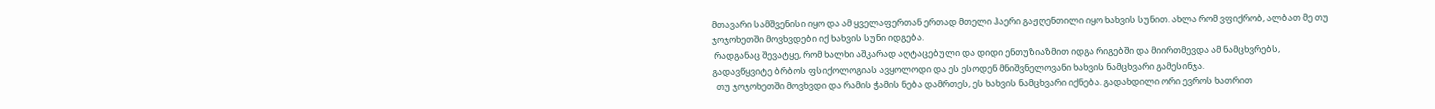მთავარი სამშვენისი იყო და ამ ყველაფერთან ერთად მთელი ჰაერი გაჟღენთილი იყო ხახვის სუნით. ახლა რომ ვფიქრობ, ალბათ მე თუ ჯოჯოხეთში მოვხვდები იქ ხახვის სუნი იდგება.
 რადგანაც შევატყე, რომ ხალხი აშკარად აღტაცებული და დიდი ენთუზიაზმით იდგა რიგებში და მიირთმევდა ამ ნამცხვრებს, გადავწყვიტე ბრბოს ფსიქოლოგიას ავყოლოდი და ეს ესოდენ მნიშვნელოვანი ხახვის ნამცხვარი გამესინჯა.
  თუ ჯოჯოხეთში მოვხვდი და რამის ჭამის ნება დამრთეს, ეს ხახვის ნამცხვარი იქნება. გადახდილი ორი ევროს ხათრით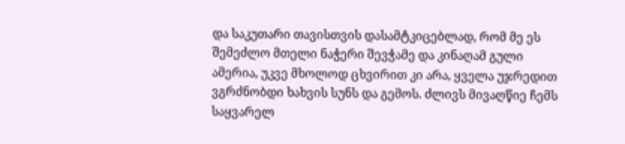და საკუთარი თავისთვის დასამტკიცებლად, რომ მე ეს შემეძლო მთელი ნაჭერი შევჭამე და კინაღამ გული ამერია, უკვე მხოლოდ ცხვირით კი არა, ყველა უჯრედით ვგრძნობდი ხახვის სუნს და გემოს. ძლივს მივაღწიე ჩემს საყვარელ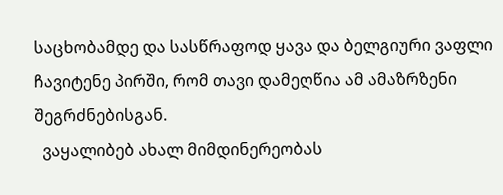საცხობამდე და სასწრაფოდ ყავა და ბელგიური ვაფლი ჩავიტენე პირში, რომ თავი დამეღწია ამ ამაზრზენი შეგრძნებისგან.
  ვაყალიბებ ახალ მიმდინერეობას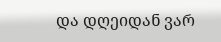და დღეიდან ვარ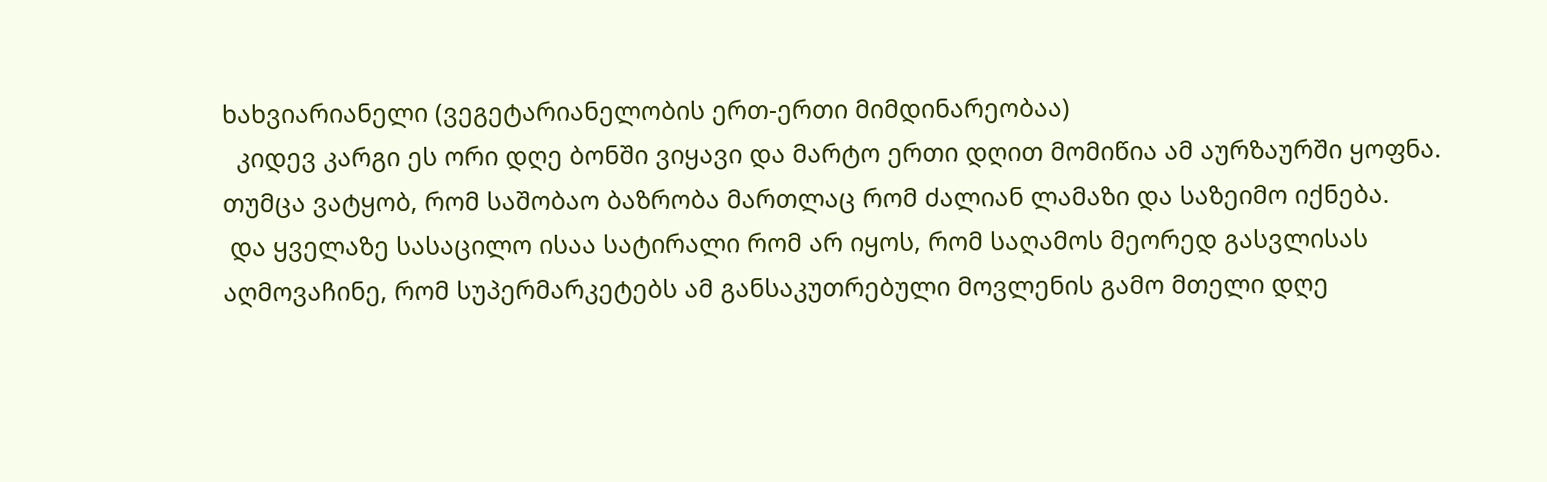ხახვიარიანელი (ვეგეტარიანელობის ერთ-ერთი მიმდინარეობაა)
  კიდევ კარგი ეს ორი დღე ბონში ვიყავი და მარტო ერთი დღით მომიწია ამ აურზაურში ყოფნა. თუმცა ვატყობ, რომ საშობაო ბაზრობა მართლაც რომ ძალიან ლამაზი და საზეიმო იქნება.
 და ყველაზე სასაცილო ისაა სატირალი რომ არ იყოს, რომ საღამოს მეორედ გასვლისას აღმოვაჩინე, რომ სუპერმარკეტებს ამ განსაკუთრებული მოვლენის გამო მთელი დღე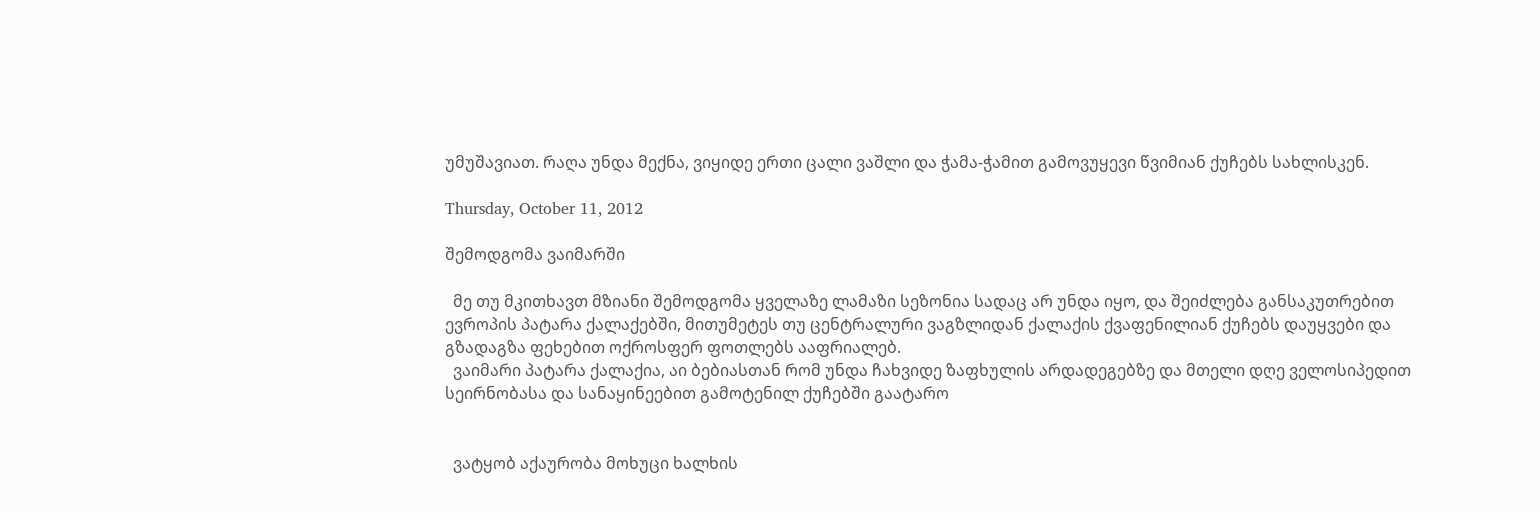უმუშავიათ. რაღა უნდა მექნა, ვიყიდე ერთი ცალი ვაშლი და ჭამა-ჭამით გამოვუყევი წვიმიან ქუჩებს სახლისკენ.

Thursday, October 11, 2012

შემოდგომა ვაიმარში

  მე თუ მკითხავთ მზიანი შემოდგომა ყველაზე ლამაზი სეზონია სადაც არ უნდა იყო, და შეიძლება განსაკუთრებით ევროპის პატარა ქალაქებში, მითუმეტეს თუ ცენტრალური ვაგზლიდან ქალაქის ქვაფენილიან ქუჩებს დაუყვები და გზადაგზა ფეხებით ოქროსფერ ფოთლებს ააფრიალებ.
  ვაიმარი პატარა ქალაქია, აი ბებიასთან რომ უნდა ჩახვიდე ზაფხულის არდადეგებზე და მთელი დღე ველოსიპედით სეირნობასა და სანაყინეებით გამოტენილ ქუჩებში გაატარო


  ვატყობ აქაურობა მოხუცი ხალხის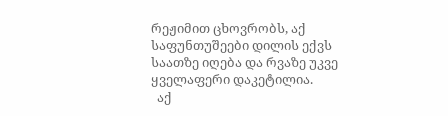რეჟიმით ცხოვრობს, აქ საფუნთუშეები დილის ექვს საათზე იღება და რვაზე უკვე ყველაფერი დაკეტილია.
  აქ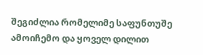შეგიძლია რომელიმე საფუნთუშე ამოიჩემო და ყოველ დილით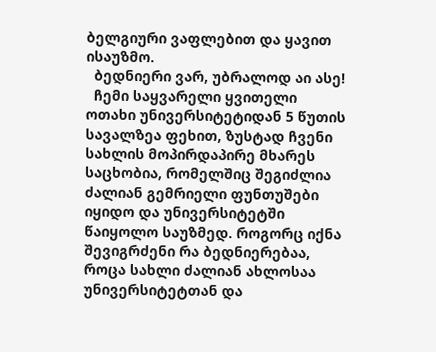ბელგიური ვაფლებით და ყავით ისაუზმო.
  ბედნიერი ვარ, უბრალოდ აი ასე!
  ჩემი საყვარელი ყვითელი ოთახი უნივერსიტეტიდან 5 წუთის სავალზეა ფეხით, ზუსტად ჩვენი სახლის მოპირდაპირე მხარეს საცხობია, რომელშიც შეგიძლია ძალიან გემრიელი ფუნთუშები იყიდო და უნივერსიტეტში წაიყოლო საუზმედ. როგორც იქნა შევიგრძენი რა ბედნიერებაა, როცა სახლი ძალიან ახლოსაა უნივერსიტეტთან და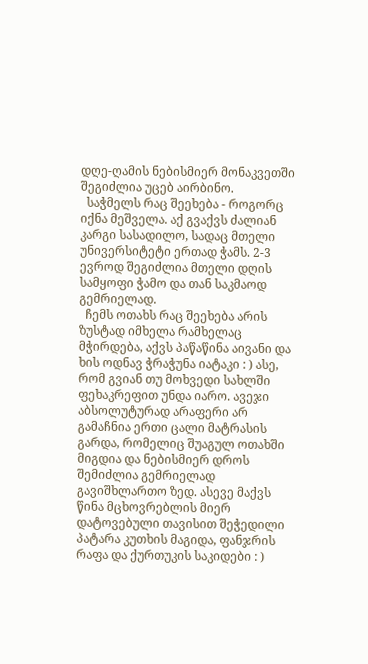დღე-ღამის ნებისმიერ მონაკვეთში შეგიძლია უცებ აირბინო.
  საჭმელს რაც შეეხება - როგორც იქნა მეშველა. აქ გვაქვს ძალიან კარგი სასადილო, სადაც მთელი უნივერსიტეტი ერთად ჭამს. 2-3 ევროდ შეგიძლია მთელი დღის სამყოფი ჭამო და თან საკმაოდ გემრიელად.
  ჩემს ოთახს რაც შეეხება არის ზუსტად იმხელა რამხელაც მჭირდება, აქვს პაწაწინა აივანი და ხის ოდნავ ჭრაჭუნა იატაკი : ) ასე, რომ გვიან თუ მოხვედი სახლში ფეხაკრეფით უნდა იარო. ავეჯი აბსოლუტურად არაფერი არ გამაჩნია ერთი ცალი მატრასის გარდა, რომელიც შუაგულ ოთახში მიგდია და ნებისმიერ დროს შემიძლია გემრიელად გავიშხლართო ზედ. ასევე მაქვს წინა მცხოვრებლის მიერ დატოვებული თავისით შეჭედილი პატარა კუთხის მაგიდა, ფანჯრის რაფა და ქურთუკის საკიდები : )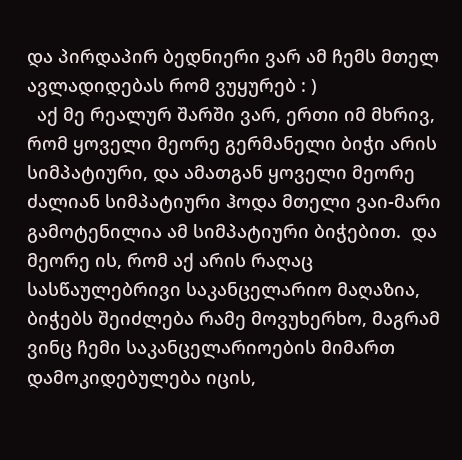და პირდაპირ ბედნიერი ვარ ამ ჩემს მთელ ავლადიდებას რომ ვუყურებ : )
  აქ მე რეალურ შარში ვარ, ერთი იმ მხრივ, რომ ყოველი მეორე გერმანელი ბიჭი არის სიმპატიური, და ამათგან ყოველი მეორე ძალიან სიმპატიური ჰოდა მთელი ვაი-მარი გამოტენილია ამ სიმპატიური ბიჭებით.  და მეორე ის, რომ აქ არის რაღაც სასწაულებრივი საკანცელარიო მაღაზია, ბიჭებს შეიძლება რამე მოვუხერხო, მაგრამ ვინც ჩემი საკანცელარიოების მიმართ დამოკიდებულება იცის,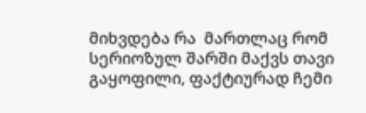მიხვდება რა  მართლაც რომ სერიოზულ შარში მაქვს თავი გაყოფილი, ფაქტიურად ჩემი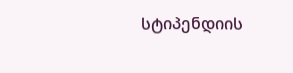სტიპენდიის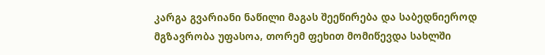კარგა გვარიანი ნაწილი მაგას შეეწირება და საბედნიეროდ მგზავრობა უფასოა, თორემ ფეხით მომიწევდა სახლში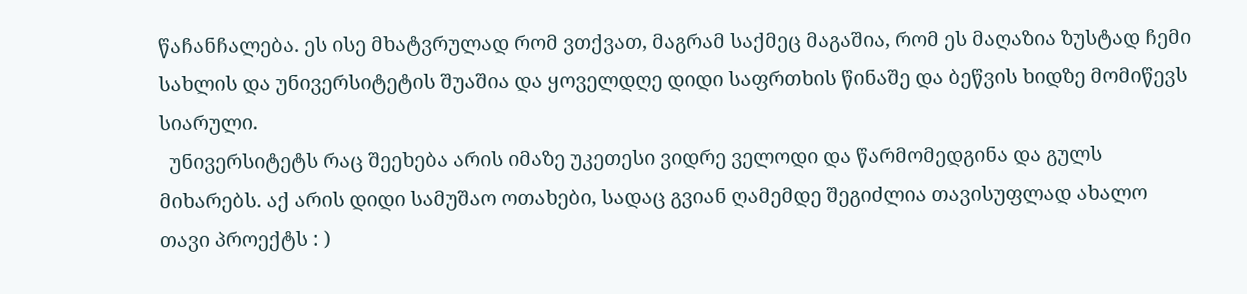წაჩანჩალება. ეს ისე მხატვრულად რომ ვთქვათ, მაგრამ საქმეც მაგაშია, რომ ეს მაღაზია ზუსტად ჩემი სახლის და უნივერსიტეტის შუაშია და ყოველდღე დიდი საფრთხის წინაშე და ბეწვის ხიდზე მომიწევს სიარული.
  უნივერსიტეტს რაც შეეხება არის იმაზე უკეთესი ვიდრე ველოდი და წარმომედგინა და გულს მიხარებს. აქ არის დიდი სამუშაო ოთახები, სადაც გვიან ღამემდე შეგიძლია თავისუფლად ახალო თავი პროექტს : )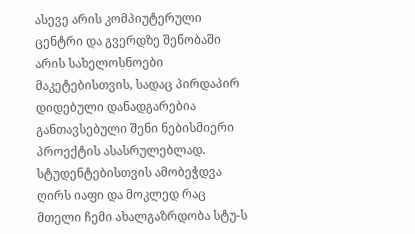ასევე არის კომპიუტერული ცენტრი და გვერდზე შენობაში არის სახელოსნოები მაკეტებისთვის, სადაც პირდაპირ დიდებული დანადგარებია განთავსებული შენი ნებისმიერი პროექტის ასასრულებლად. სტუდენტებისთვის ამობეჭდვა ღირს იაფი და მოკლედ რაც მთელი ჩემი ახალგაზრდობა სტუ-ს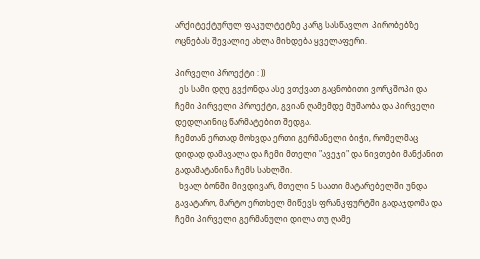არქიტექტურულ ფაკულტეტზე კარგ სასწავლო  პირობებზე ოცნებას შევალიე ახლა მიხდება ყველაფერი.

პირველი პროექტი : ))
  ეს სამი დღე გვქონდა ასე ვთქვათ გაცნობითი ვორკშოპი და ჩემი პირველი პროექტი, გვიან ღამემდე მუშაობა და პირველი დედლაინიც წარმატებით შედგა.
ჩემთან ერთად მოხვდა ერთი გერმანელი ბიჭი, რომელმაც დიდად დამავალა და ჩემი მთელი "ავეჯი" და ნივთები მანქანით გადამატანინა ჩემს სახლში.
  ხვალ ბონში მივდივარ, მთელი 5 საათი მატარებელში უნდა გავატარო, მარტო ერთხელ მიწევს ფრანკფურტში გადაჯდომა და ჩემი პირველი გერმანული დილა თუ ღამე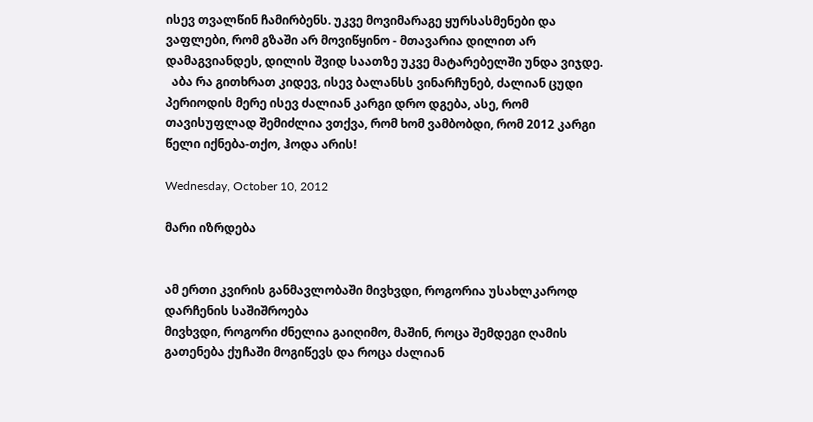ისევ თვალწინ ჩამირბენს. უკვე მოვიმარაგე ყურსასმენები და ვაფლები, რომ გზაში არ მოვიწყინო - მთავარია დილით არ დამაგვიანდეს, დილის შვიდ საათზე უკვე მატარებელში უნდა ვიჯდე.
  აბა რა გითხრათ კიდევ, ისევ ბალანსს ვინარჩუნებ, ძალიან ცუდი პერიოდის მერე ისევ ძალიან კარგი დრო დგება, ასე, რომ თავისუფლად შემიძლია ვთქვა, რომ ხომ ვამბობდი, რომ 2012 კარგი წელი იქნება-თქო, ჰოდა არის!

Wednesday, October 10, 2012

მარი იზრდება


ამ ერთი კვირის განმავლობაში მივხვდი, როგორია უსახლკაროდ დარჩენის საშიშროება
მივხვდი, როგორი ძნელია გაიღიმო, მაშინ, როცა შემდეგი ღამის გათენება ქუჩაში მოგიწევს და როცა ძალიან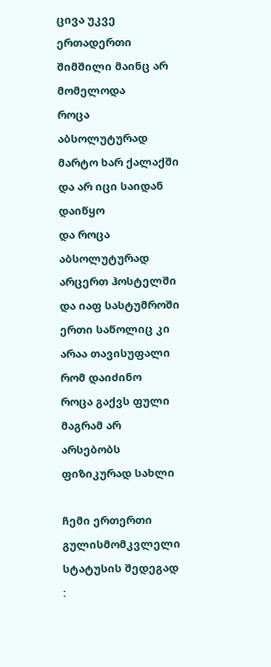ცივა უკვე
ერთადერთი შიმშილი მაინც არ მომელოდა
როცა აბსოლუტურად მარტო ხარ ქალაქში და არ იცი საიდან დაიწყო
და როცა აბსოლუტურად არცერთ ჰოსტელში და იაფ სასტუმროში ერთი საწოლიც კი არაა თავისუფალი რომ დაიძინო
როცა გაქვს ფული მაგრამ არ არსებობს ფიზიკურად სახლი

ჩემი ერთერთი გულისმომკვლელი სტატუსის შედეგად :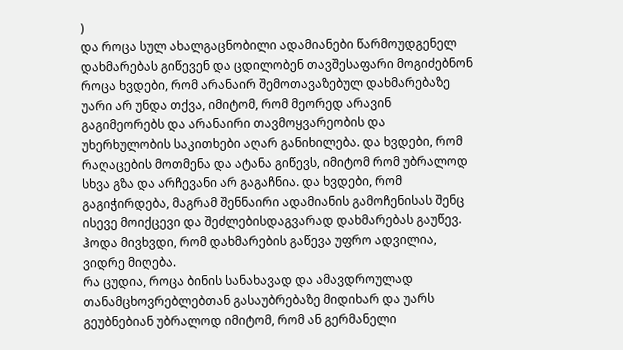)
და როცა სულ ახალგაცნობილი ადამიანები წარმოუდგენელ დახმარებას გიწევენ და ცდილობენ თავშესაფარი მოგიძებნონ
როცა ხვდები, რომ არანაირ შემოთავაზებულ დახმარებაზე უარი არ უნდა თქვა, იმიტომ, რომ მეორედ არავინ გაგიმეორებს და არანაირი თავმოყვარეობის და უხერხულობის საკითხები აღარ განიხილება. და ხვდები, რომ რაღაცების მოთმენა და ატანა გიწევს, იმიტომ რომ უბრალოდ სხვა გზა და არჩევანი არ გაგაჩნია. და ხვდები, რომ გაგიჭირდება, მაგრამ შენნაირი ადამიანის გამოჩენისას შენც ისევე მოიქცევი და შეძლებისდაგვარად დახმარებას გაუწევ. ჰოდა მივხვდი, რომ დახმარების გაწევა უფრო ადვილია, ვიდრე მიღება.
რა ცუდია, როცა ბინის სანახავად და ამავდროულად თანამცხოვრებლებთან გასაუბრებაზე მიდიხარ და უარს გეუბნებიან უბრალოდ იმიტომ, რომ ან გერმანელი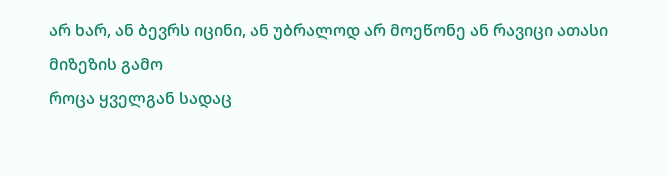არ ხარ, ან ბევრს იცინი, ან უბრალოდ არ მოეწონე ან რავიცი ათასი მიზეზის გამო
როცა ყველგან სადაც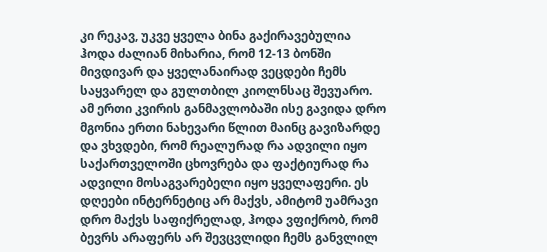კი რეკავ, უკვე ყველა ბინა გაქირავებულია
ჰოდა ძალიან მიხარია, რომ 12-13 ბონში მივდივარ და ყველანაირად ვეცდები ჩემს საყვარელ და გულთბილ კიოლნსაც შევუარო.
ამ ერთი კვირის განმავლობაში ისე გავიდა დრო მგონია ერთი ნახევარი წლით მაინც გავიზარდე და ვხვდები, რომ რეალურად რა ადვილი იყო საქართველოში ცხოვრება და ფაქტიურად რა ადვილი მოსაგვარებელი იყო ყველაფერი. ეს დღეები ინტერნეტიც არ მაქვს, ამიტომ უამრავი დრო მაქვს საფიქრელად, ჰოდა ვფიქრობ, რომ ბევრს არაფერს არ შევცვლიდი ჩემს განვლილ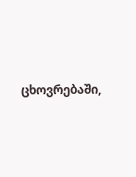ცხოვრებაში,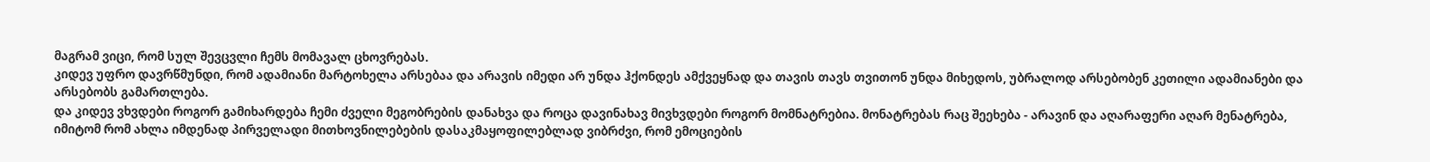მაგრამ ვიცი, რომ სულ შევცვლი ჩემს მომავალ ცხოვრებას.
კიდევ უფრო დავრწმუნდი, რომ ადამიანი მარტოხელა არსებაა და არავის იმედი არ უნდა ჰქონდეს ამქვეყნად და თავის თავს თვითონ უნდა მიხედოს, უბრალოდ არსებობენ კეთილი ადამიანები და არსებობს გამართლება.
და კიდევ ვხვდები როგორ გამიხარდება ჩემი ძველი მეგობრების დანახვა და როცა დავინახავ მივხვდები როგორ მომნატრებია. მონატრებას რაც შეეხება - არავინ და აღარაფერი აღარ მენატრება, იმიტომ რომ ახლა იმდენად პირველადი მითხოვნილებების დასაკმაყოფილებლად ვიბრძვი, რომ ემოციების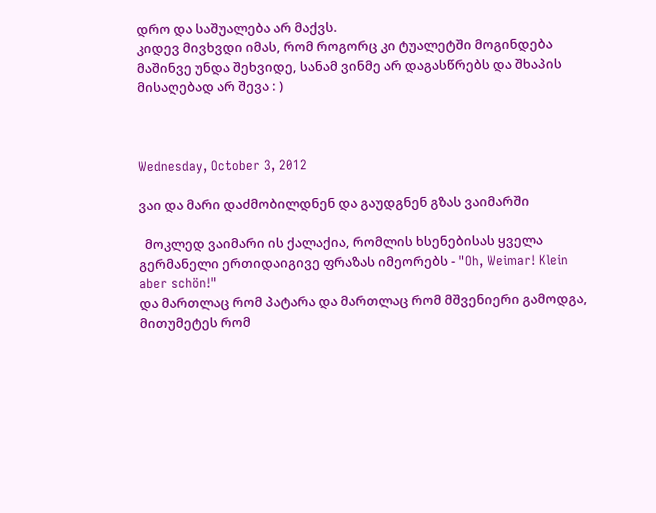დრო და საშუალება არ მაქვს.
კიდევ მივხვდი იმას, რომ როგორც კი ტუალეტში მოგინდება მაშინვე უნდა შეხვიდე, სანამ ვინმე არ დაგასწრებს და შხაპის მისაღებად არ შევა : )



Wednesday, October 3, 2012

ვაი და მარი დაძმობილდნენ და გაუდგნენ გზას ვაიმარში

  მოკლედ ვაიმარი ის ქალაქია, რომლის ხსენებისას ყველა გერმანელი ერთიდაიგივე ფრაზას იმეორებს - "Oh, Weimar! Klein aber schön!"
და მართლაც რომ პატარა და მართლაც რომ მშვენიერი გამოდგა, მითუმეტეს რომ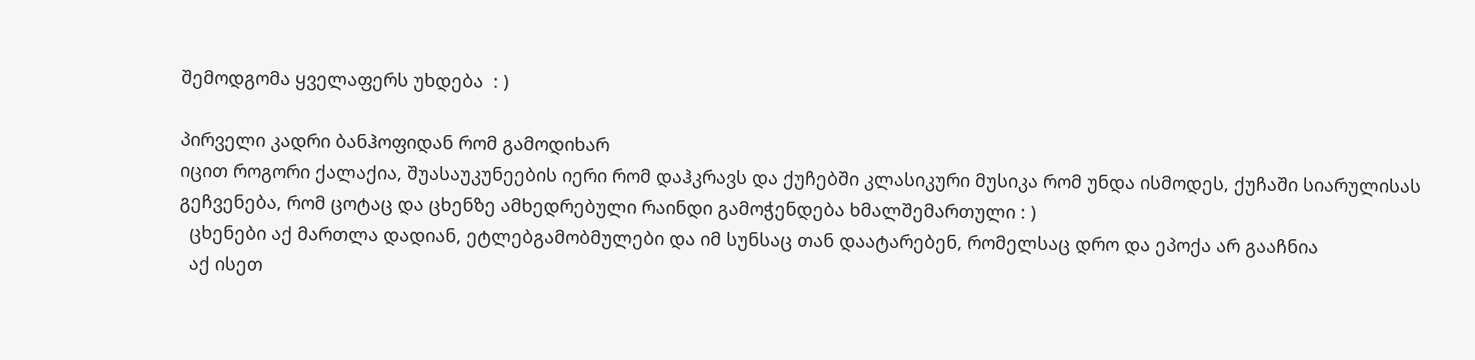შემოდგომა ყველაფერს უხდება  : )

პირველი კადრი ბანჰოფიდან რომ გამოდიხარ
იცით როგორი ქალაქია, შუასაუკუნეების იერი რომ დაჰკრავს და ქუჩებში კლასიკური მუსიკა რომ უნდა ისმოდეს, ქუჩაში სიარულისას გეჩვენება, რომ ცოტაც და ცხენზე ამხედრებული რაინდი გამოჭენდება ხმალშემართული : )
  ცხენები აქ მართლა დადიან, ეტლებგამობმულები და იმ სუნსაც თან დაატარებენ, რომელსაც დრო და ეპოქა არ გააჩნია
  აქ ისეთ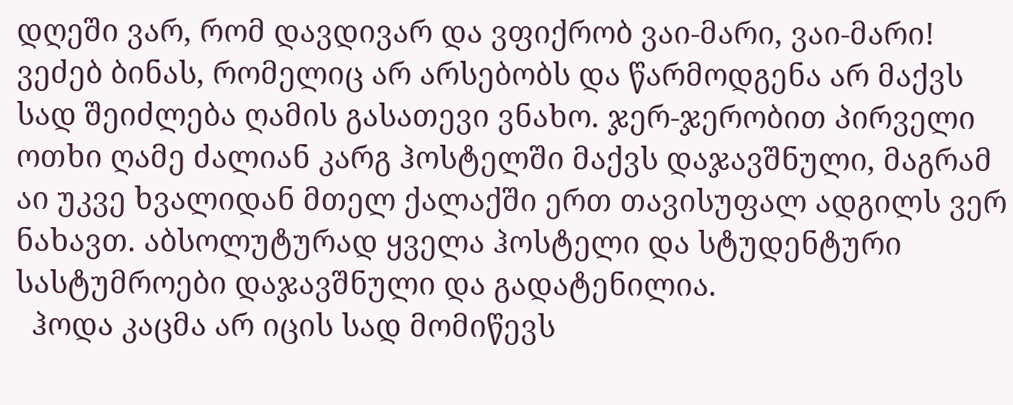დღეში ვარ, რომ დავდივარ და ვფიქრობ ვაი-მარი, ვაი-მარი! ვეძებ ბინას, რომელიც არ არსებობს და წარმოდგენა არ მაქვს სად შეიძლება ღამის გასათევი ვნახო. ჯერ-ჯერობით პირველი ოთხი ღამე ძალიან კარგ ჰოსტელში მაქვს დაჯავშნული, მაგრამ აი უკვე ხვალიდან მთელ ქალაქში ერთ თავისუფალ ადგილს ვერ ნახავთ. აბსოლუტურად ყველა ჰოსტელი და სტუდენტური სასტუმროები დაჯავშნული და გადატენილია.
  ჰოდა კაცმა არ იცის სად მომიწევს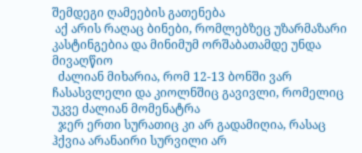შემდეგი ღამეების გათენება
 აქ არის რაღაც ბინები, რომლებზეც უზარმაზარი კასტინგებია და მინიმუმ ორშაბათამდე უნდა მივაღწიო
  ძალიან მიხარია, რომ 12-13 ბონში ვარ ჩასასვლელი და კიოლნშიც გავივლი, რომელიც უკვე ძალიან მომენატრა
  ჯერ ერთი სურათიც კი არ გადამიღია, რასაც ჰქვია არანაირი სურვილი არ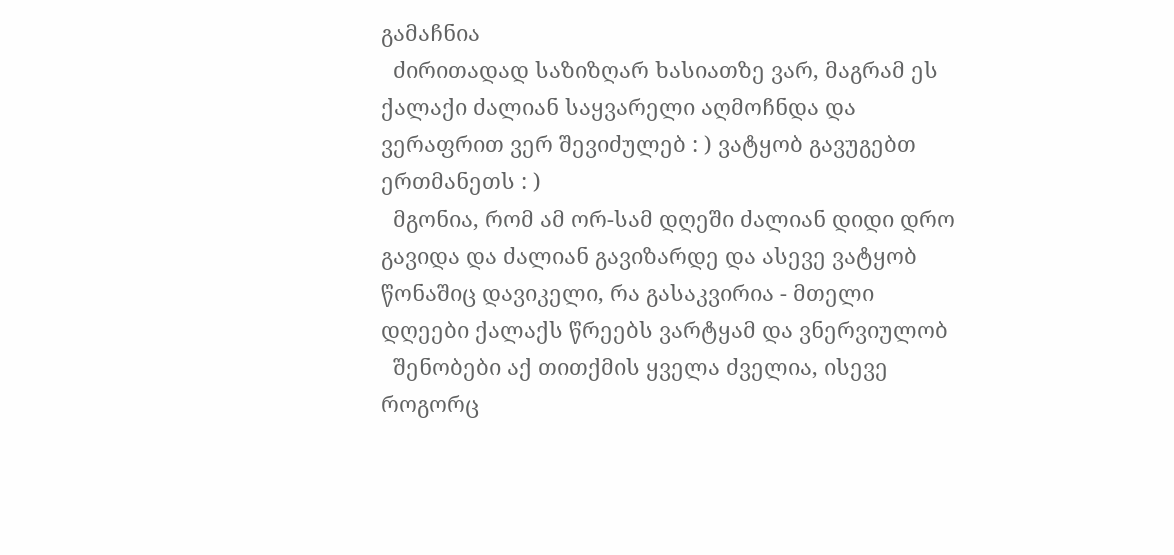გამაჩნია
  ძირითადად საზიზღარ ხასიათზე ვარ, მაგრამ ეს ქალაქი ძალიან საყვარელი აღმოჩნდა და ვერაფრით ვერ შევიძულებ : ) ვატყობ გავუგებთ ერთმანეთს : )
  მგონია, რომ ამ ორ-სამ დღეში ძალიან დიდი დრო გავიდა და ძალიან გავიზარდე და ასევე ვატყობ წონაშიც დავიკელი, რა გასაკვირია - მთელი დღეები ქალაქს წრეებს ვარტყამ და ვნერვიულობ
  შენობები აქ თითქმის ყველა ძველია, ისევე როგორც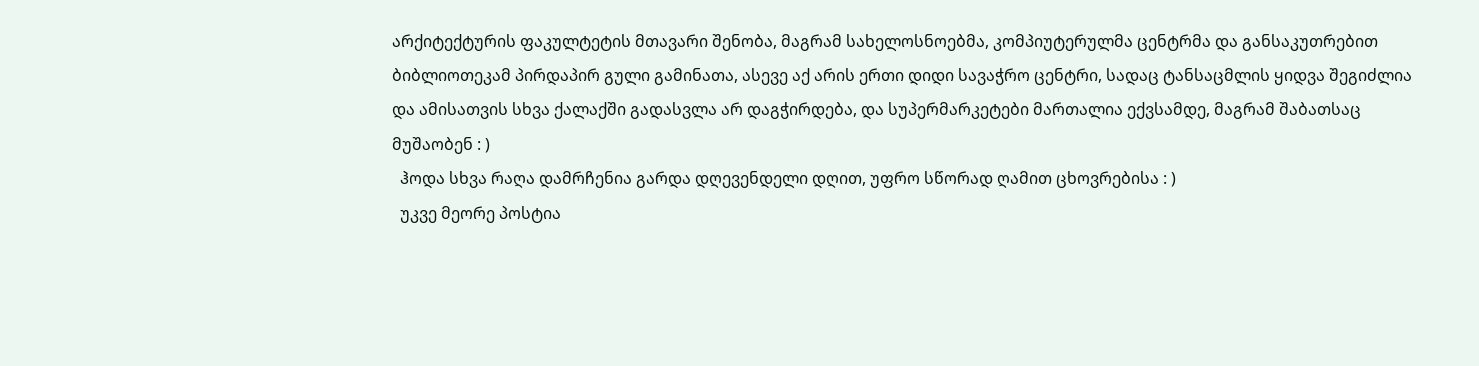არქიტექტურის ფაკულტეტის მთავარი შენობა, მაგრამ სახელოსნოებმა, კომპიუტერულმა ცენტრმა და განსაკუთრებით ბიბლიოთეკამ პირდაპირ გული გამინათა, ასევე აქ არის ერთი დიდი სავაჭრო ცენტრი, სადაც ტანსაცმლის ყიდვა შეგიძლია და ამისათვის სხვა ქალაქში გადასვლა არ დაგჭირდება, და სუპერმარკეტები მართალია ექვსამდე, მაგრამ შაბათსაც მუშაობენ : )
  ჰოდა სხვა რაღა დამრჩენია გარდა დღევენდელი დღით, უფრო სწორად ღამით ცხოვრებისა : )
  უკვე მეორე პოსტია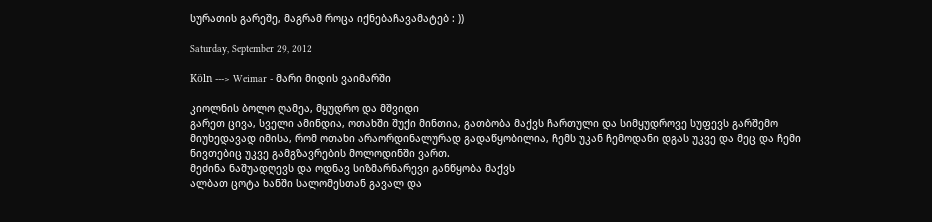სურათის გარეშე, მაგრამ როცა იქნებაჩავამატებ : ))

Saturday, September 29, 2012

Köln ---> Weimar - მარი მიდის ვაიმარში

კიოლნის ბოლო ღამეა, მყუდრო და მშვიდი
გარეთ ცივა, სველი ამინდია, ოთახში შუქი მინთია, გათბობა მაქვს ჩართული და სიმყუდროვე სუფევს გარშემო
მიუხედავად იმისა, რომ ოთახი არაორდინალურად გადაწყობილია, ჩემს უკან ჩემოდანი დგას უკვე და მეც და ჩემი ნივთებიც უკვე გამგზავრების მოლოდინში ვართ.
მეძინა ნაშუადღევს და ოდნავ სიზმარნარევი განწყობა მაქვს
ალბათ ცოტა ხანში სალომესთან გავალ და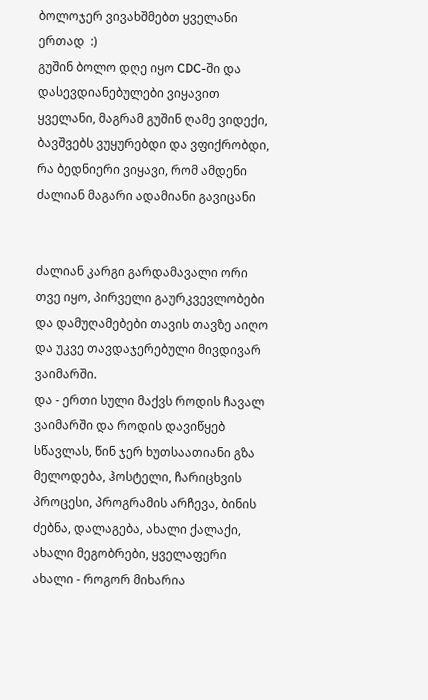ბოლოჯერ ვივახშმებთ ყველანი ერთად  :)
გუშინ ბოლო დღე იყო CDC-ში და დასევდიანებულები ვიყავით ყველანი, მაგრამ გუშინ ღამე ვიდექი, ბავშვებს ვუყურებდი და ვფიქრობდი, რა ბედნიერი ვიყავი, რომ ამდენი ძალიან მაგარი ადამიანი გავიცანი


ძალიან კარგი გარდამავალი ორი თვე იყო, პირველი გაურკვევლობები და დამუღამებები თავის თავზე აიღო და უკვე თავდაჯერებული მივდივარ ვაიმარში.
და - ერთი სული მაქვს როდის ჩავალ ვაიმარში და როდის დავიწყებ სწავლას, წინ ჯერ ხუთსაათიანი გზა მელოდება, ჰოსტელი, ჩარიცხვის პროცესი, პროგრამის არჩევა, ბინის ძებნა, დალაგება, ახალი ქალაქი, ახალი მეგობრები, ყველაფერი ახალი - როგორ მიხარია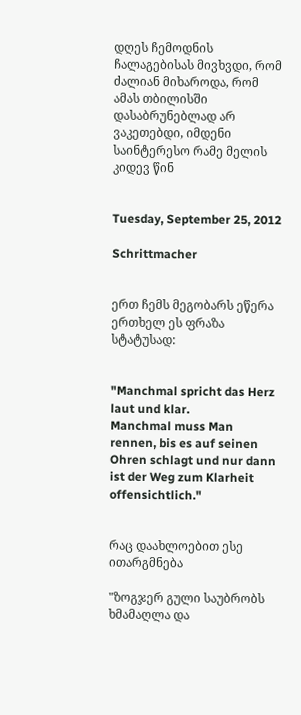დღეს ჩემოდნის ჩალაგებისას მივხვდი, რომ ძალიან მიხაროდა, რომ ამას თბილისში დასაბრუნებლად არ ვაკეთებდი, იმდენი საინტერესო რამე მელის კიდევ წინ


Tuesday, September 25, 2012

Schrittmacher


ერთ ჩემს მეგობარს ეწერა ერთხელ ეს ფრაზა სტატუსად:


"Manchmal spricht das Herz laut und klar.
Manchmal muss Man rennen, bis es auf seinen Ohren schlagt und nur dann ist der Weg zum Klarheit offensichtlich."


რაც დაახლოებით ესე ითარგმნება

"ზოგჯერ გული საუბრობს ხმამაღლა და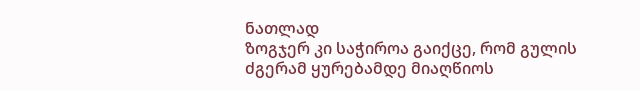ნათლად
ზოგჯერ კი საჭიროა გაიქცე, რომ გულის ძგერამ ყურებამდე მიაღწიოს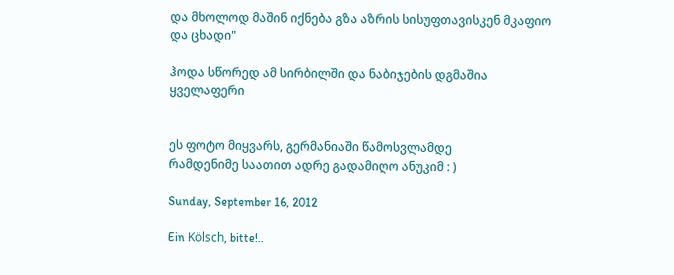და მხოლოდ მაშინ იქნება გზა აზრის სისუფთავისკენ მკაფიო და ცხადი"

ჰოდა სწორედ ამ სირბილში და ნაბიჯების დგმაშია ყველაფერი


ეს ფოტო მიყვარს, გერმანიაში წამოსვლამდე
რამდენიმე საათით ადრე გადამიღო ანუკიმ : )

Sunday, September 16, 2012

Ein Kölsch, bitte!..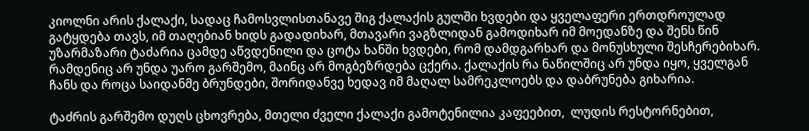კიოლნი არის ქალაქი, სადაც ჩამოსვლისთანავე შიგ ქალაქის გულში ხვდები და ყველაფერი ერთდროულად გატყდება თავს, იმ თაღებიან ხიდს გადადიხარ, მთავარი ვაგზლიდან გამოდიხარ იმ მოედანზე და შენს წინ უზარმაზარი ტაძარია ცამდე აწვდენილი და ცოტა ხანში ხვდები, რომ დამდგარხარ და მონუსხული შესჩერებიხარ. რამდენიც არ უნდა უარო გარშემო, მაინც არ მოგბეზრდება ცქერა. ქალაქის რა ნაწილშიც არ უნდა იყო, ყველგან ჩანს და როცა საიდანმე ბრუნდები, შორიდანვე ხედავ იმ მაღალ სამრეკლოებს და დაბრუნება გიხარია.

ტაძრის გარშემო დუღს ცხოვრება, მთელი ძველი ქალაქი გამოტენილია კაფეებით,  ლუდის რესტორნებით,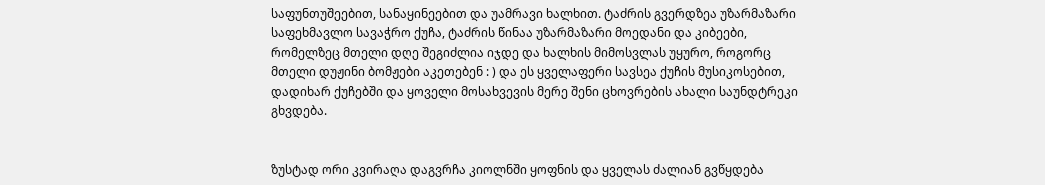საფუნთუშეებით, სანაყინეებით და უამრავი ხალხით. ტაძრის გვერდზეა უზარმაზარი საფეხმავლო სავაჭრო ქუჩა, ტაძრის წინაა უზარმაზარი მოედანი და კიბეები, რომელზეც მთელი დღე შეგიძლია იჯდე და ხალხის მიმოსვლას უყურო, როგორც მთელი დუჟინი ბომჟები აკეთებენ : ) და ეს ყველაფერი სავსეა ქუჩის მუსიკოსებით, დადიხარ ქუჩებში და ყოველი მოსახვევის მერე შენი ცხოვრების ახალი საუნდტრეკი გხვდება.


ზუსტად ორი კვირაღა დაგვრჩა კიოლნში ყოფნის და ყველას ძალიან გვწყდება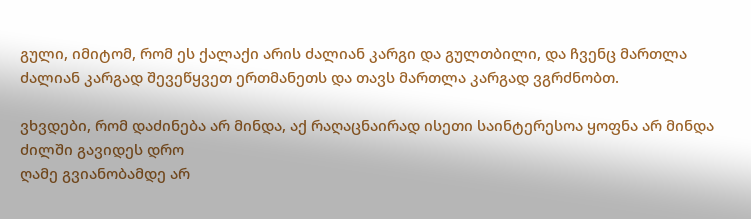გული, იმიტომ, რომ ეს ქალაქი არის ძალიან კარგი და გულთბილი, და ჩვენც მართლა ძალიან კარგად შევეწყვეთ ერთმანეთს და თავს მართლა კარგად ვგრძნობთ.

ვხვდები, რომ დაძინება არ მინდა, აქ რაღაცნაირად ისეთი საინტერესოა ყოფნა არ მინდა ძილში გავიდეს დრო
ღამე გვიანობამდე არ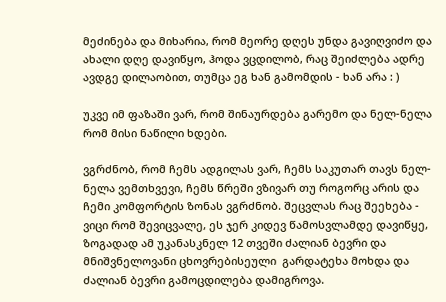მეძინება და მიხარია, რომ მეორე დღეს უნდა გავიღვიძო და ახალი დღე დავიწყო, ჰოდა ვცდილობ, რაც შეიძლება ადრე ავდგე დილაობით, თუმცა ეგ ხან გამომდის - ხან არა : )

უკვე იმ ფაზაში ვარ, რომ შინაურდება გარემო და ნელ-ნელა რომ მისი ნაწილი ხდები.

ვგრძნობ, რომ ჩემს ადგილას ვარ, ჩემს საკუთარ თავს ნელ-ნელა ვემთხვევი, ჩემს წრეში ვზივარ თუ როგორც არის და ჩემი კომფორტის ზონას ვგრძნობ. შეცვლას რაც შეეხება - ვიცი რომ შევიცვალე, ეს ჯერ კიდევ წამოსვლამდე დავიწყე, ზოგადად ამ უკანასკნელ 12 თვეში ძალიან ბევრი და მნიშვნელოვანი ცხოვრებისეული  გარდატეხა მოხდა და ძალიან ბევრი გამოცდილება დამიგროვა.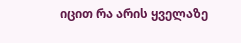იცით რა არის ყველაზე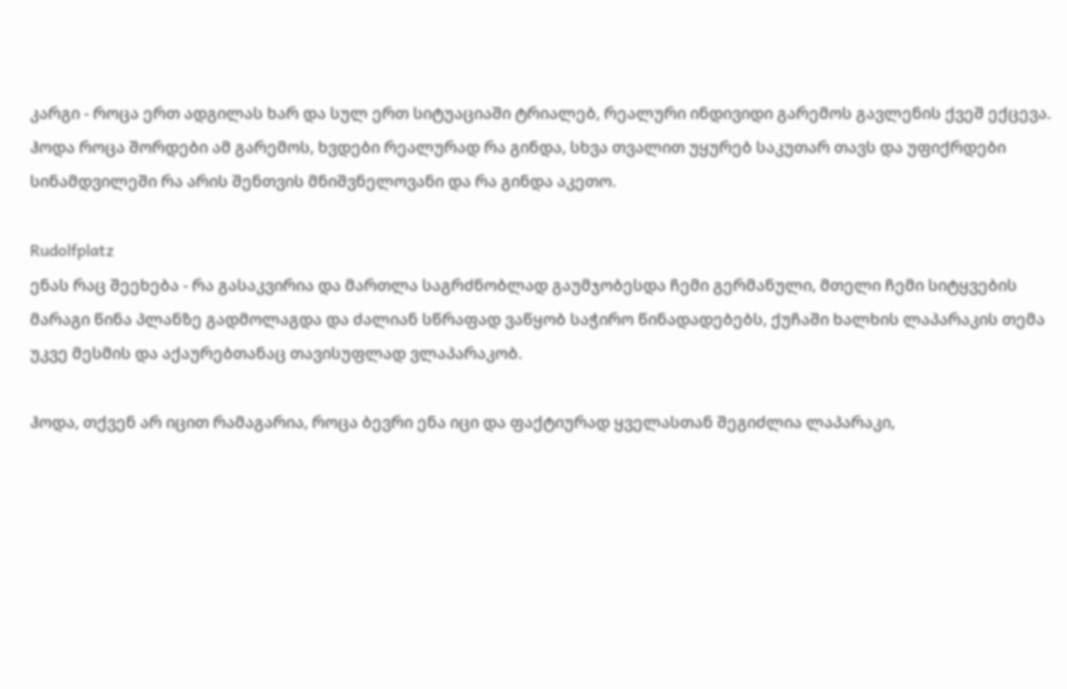კარგი - როცა ერთ ადგილას ხარ და სულ ერთ სიტუაციაში ტრიალებ, რეალური ინდივიდი გარემოს გავლენის ქვეშ ექცევა. ჰოდა როცა შორდები ამ გარემოს, ხვდები რეალურად რა გინდა, სხვა თვალით უყურებ საკუთარ თავს და უფიქრდები სინამდვილეში რა არის შენთვის მნიშვნელოვანი და რა გინდა აკეთო.

Rudolfplatz
ენას რაც შეეხება - რა გასაკვირია და მართლა საგრძნობლად გაუმჯობესდა ჩემი გერმანული, მთელი ჩემი სიტყვების მარაგი წინა პლანზე გადმოლაგდა და ძალიან სწრაფად ვაწყობ საჭირო წინადადებებს, ქუჩაში ხალხის ლაპარაკის თემა უკვე მესმის და აქაურებთანაც თავისუფლად ვლაპარაკობ.

ჰოდა, თქვენ არ იცით რამაგარია, როცა ბევრი ენა იცი და ფაქტიურად ყველასთან შეგიძლია ლაპარაკი,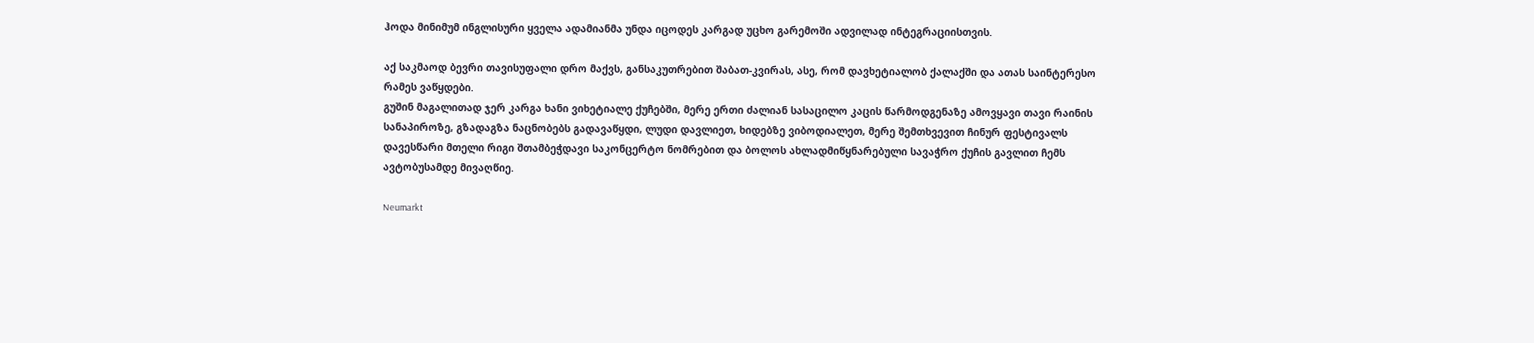ჰოდა მინიმუმ ინგლისური ყველა ადამიანმა უნდა იცოდეს კარგად უცხო გარემოში ადვილად ინტეგრაციისთვის.

აქ საკმაოდ ბევრი თავისუფალი დრო მაქვს, განსაკუთრებით შაბათ-კვირას, ასე, რომ დავხეტიალობ ქალაქში და ათას საინტერესო რამეს ვაწყდები.
გუშინ მაგალითად ჯერ კარგა ხანი ვიხეტიალე ქუჩებში, მერე ერთი ძალიან სასაცილო კაცის წარმოდგენაზე ამოვყავი თავი რაინის სანაპიროზე, გზადაგზა ნაცნობებს გადავაწყდი, ლუდი დავლიეთ, ხიდებზე ვიბოდიალეთ, მერე შემთხვევით ჩინურ ფესტივალს დავესწარი მთელი რიგი შთამბეჭდავი საკონცერტო ნომრებით და ბოლოს ახლადმიწყნარებული სავაჭრო ქუჩის გავლით ჩემს ავტობუსამდე მივაღწიე.

Neumarkt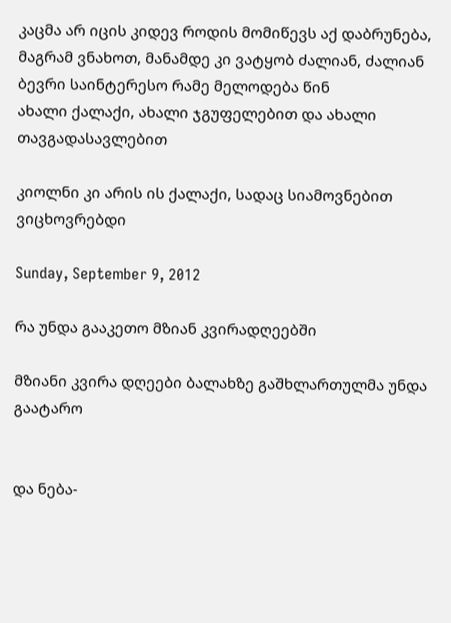კაცმა არ იცის კიდევ როდის მომიწევს აქ დაბრუნება, მაგრამ ვნახოთ, მანამდე კი ვატყობ ძალიან, ძალიან ბევრი საინტერესო რამე მელოდება წინ
ახალი ქალაქი, ახალი ჯგუფელებით და ახალი თავგადასავლებით

კიოლნი კი არის ის ქალაქი, სადაც სიამოვნებით ვიცხოვრებდი

Sunday, September 9, 2012

რა უნდა გააკეთო მზიან კვირადღეებში

მზიანი კვირა დღეები ბალახზე გაშხლართულმა უნდა გაატარო


და ნება-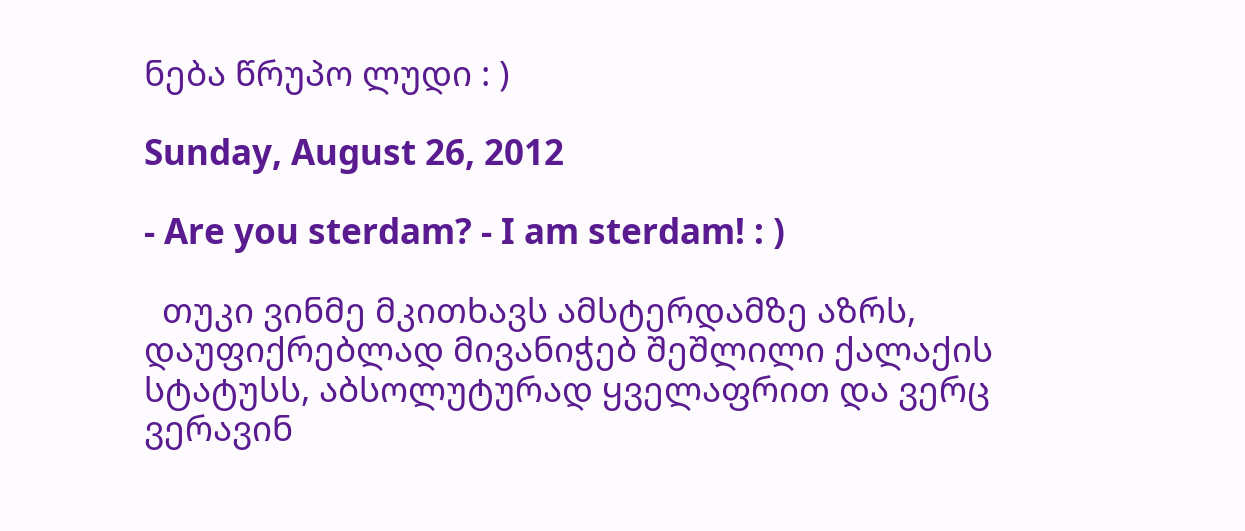ნება წრუპო ლუდი : )

Sunday, August 26, 2012

- Are you sterdam? - I am sterdam! : )

  თუკი ვინმე მკითხავს ამსტერდამზე აზრს, დაუფიქრებლად მივანიჭებ შეშლილი ქალაქის სტატუსს, აბსოლუტურად ყველაფრით და ვერც ვერავინ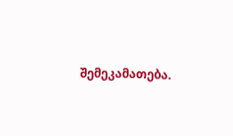შემეკამათება.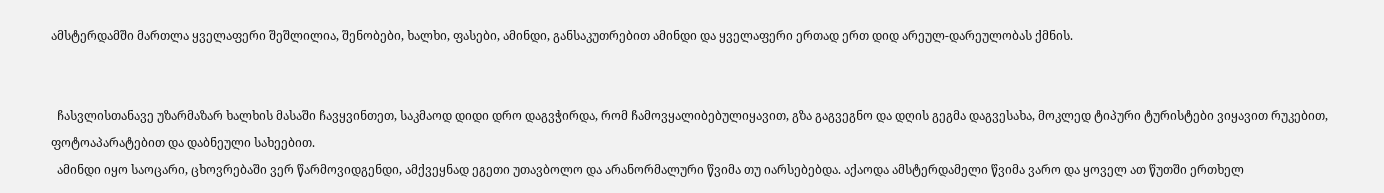ამსტერდამში მართლა ყველაფერი შეშლილია, შენობები, ხალხი, ფასები, ამინდი, განსაკუთრებით ამინდი და ყველაფერი ერთად ერთ დიდ არეულ-დარეულობას ქმნის.


  ჩასვლისთანავე უზარმაზარ ხალხის მასაში ჩავყვინთეთ, საკმაოდ დიდი დრო დაგვჭირდა, რომ ჩამოვყალიბებულიყავით, გზა გაგვეგნო და დღის გეგმა დაგვესახა, მოკლედ ტიპური ტურისტები ვიყავით რუკებით, ფოტოაპარატებით და დაბნეული სახეებით.
  ამინდი იყო საოცარი, ცხოვრებაში ვერ წარმოვიდგენდი, ამქვეყნად ეგეთი უთავბოლო და არანორმალური წვიმა თუ იარსებებდა. აქაოდა ამსტერდამელი წვიმა ვარო და ყოველ ათ წუთში ერთხელ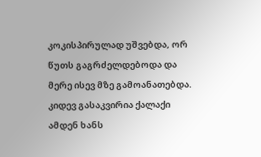კოკისპირულად უშვებდა, ორ წუთს გაგრძელდებოდა და მერე ისევ მზე გამოანათებდა. კიდევ გასაკვირია ქალაქი ამდენ ხანს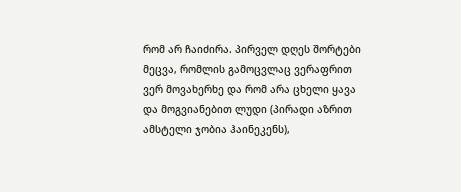რომ არ ჩაიძირა. პირველ დღეს შორტები მეცვა, რომლის გამოცვლაც ვერაფრით ვერ მოვახერხე და რომ არა ცხელი ყავა და მოგვიანებით ლუდი (პირადი აზრით ამსტელი ჯობია ჰაინეკენს),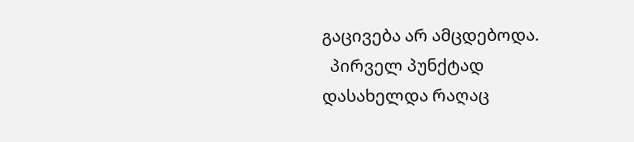გაცივება არ ამცდებოდა.
  პირველ პუნქტად დასახელდა რაღაც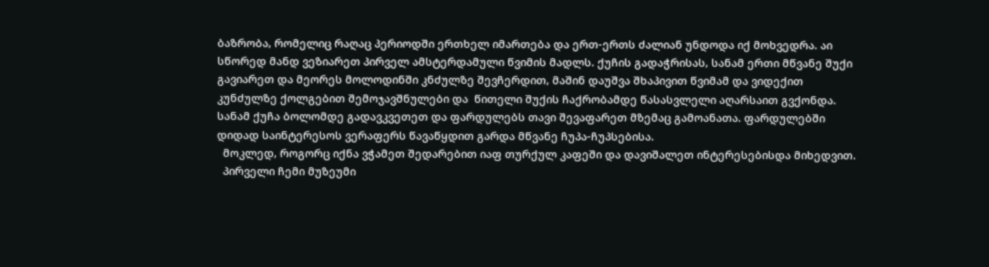ბაზრობა, რომელიც რაღაც პერიოდში ერთხელ იმართება და ერთ-ერთს ძალიან უნდოდა იქ მოხვედრა. აი სწორედ მანდ ვეზიარეთ პირველ ამსტერდამული წვიმის მადლს. ქუჩის გადაჭრისას, სანამ ერთი მწვანე შუქი გავიარეთ და მეორეს მოლოდინში კნძულზე შევჩერდით, მაშინ დაუშვა შხაპივით წვიმამ და ვიდექით კუნძულზე ქოლგებით შემოჯავშნულები და  წითელი შუქის ჩაქრობამდე წასასვლელი აღარსაით გვქონდა. სანამ ქუჩა ბოლომდე გადავკვეთეთ და ფარდულებს თავი შევაფარეთ მზემაც გამოანათა. ფარდულებში დიდად საინტერესოს ვერაფერს წავაწყდით გარდა მწვანე ჩუპა-ჩუპსებისა.
  მოკლედ, როგორც იქნა ვჭამეთ შედარებით იაფ თურქულ კაფეში და დავიშალეთ ინტერესებისდა მიხედვით.
  პირველი ჩემი მუზეუმი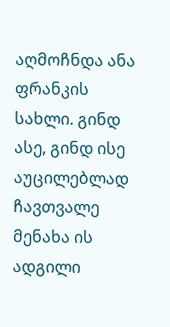აღმოჩნდა ანა ფრანკის სახლი. გინდ ასე, გინდ ისე აუცილებლად ჩავთვალე მენახა ის ადგილი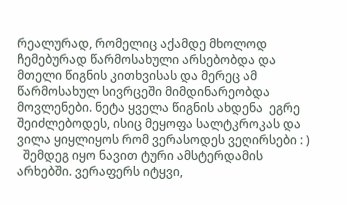რეალურად, რომელიც აქამდე მხოლოდ ჩემებურად წარმოსახული არსებობდა და მთელი წიგნის კითხვისას და მერეც ამ წარმოსახულ სივრცეში მიმდინარეობდა მოვლენები. ნეტა ყველა წიგნის ახდენა  ეგრე შეიძლებოდეს, ისიც მეყოფა სალტკროკას და ვილა ყიყლიყოს რომ ვერასოდეს ვეღირსები : )
  შემდეგ იყო ნავით ტური ამსტერდამის არხებში. ვერაფერს იტყვი,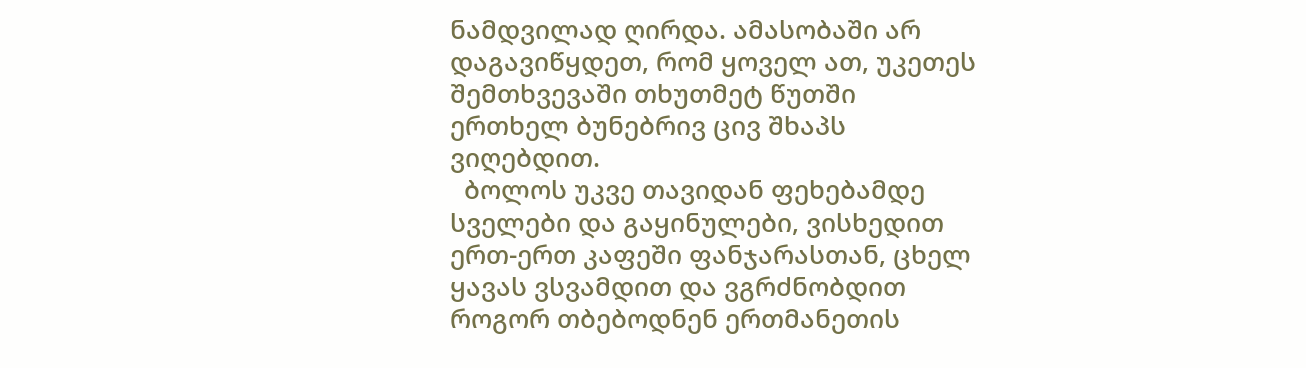ნამდვილად ღირდა. ამასობაში არ დაგავიწყდეთ, რომ ყოველ ათ, უკეთეს შემთხვევაში თხუთმეტ წუთში ერთხელ ბუნებრივ ცივ შხაპს ვიღებდით.
  ბოლოს უკვე თავიდან ფეხებამდე სველები და გაყინულები, ვისხედით ერთ-ერთ კაფეში ფანჯარასთან, ცხელ ყავას ვსვამდით და ვგრძნობდით როგორ თბებოდნენ ერთმანეთის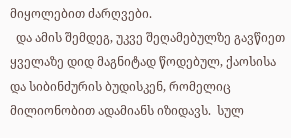მიყოლებით ძარღვები.
  და ამის შემდეგ, უკვე შეღამებულზე გავწიეთ ყველაზე დიდ მაგნიტად წოდებულ, ქაოსისა და სიბინძურის ბუდისკენ, რომელიც მილიონობით ადამიანს იზიდავს.  სულ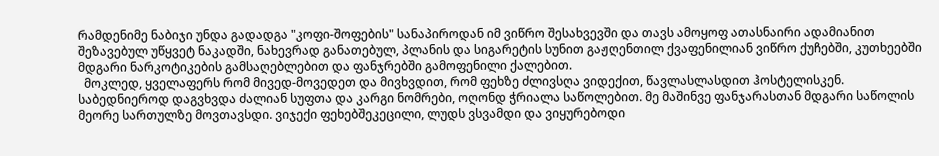რამდენიმე ნაბიჯი უნდა გადადგა "კოფი-შოფების" სანაპიროდან იმ ვიწრო შესახვევში და თავს ამოყოფ ათასნაირი ადამიანით შეზავებულ უწყვეტ ნაკადში, ნახევრად განათებულ, პლანის და სიგარეტის სუნით გაჟღენთილ ქვაფენილიან ვიწრო ქუჩებში, კუთხეებში მდგარი ნარკოტიკების გამსაღებლებით და ფანჯრებში გამოფენილი ქალებით.
  მოკლედ, ყველაფერს რომ მივედ-მოვედეთ და მივხვდით, რომ ფეხზე ძლივსღა ვიდექით, წავლასლასდით ჰოსტელისკენ. საბედნიეროდ დაგვხვდა ძალიან სუფთა და კარგი ნომრები, ოღონდ ჭრიალა საწოლებით. მე მაშინვე ფანჯარასთან მდგარი საწოლის მეორე სართულზე მოვთავსდი. ვიჯექი ფეხებშეკეცილი, ლუდს ვსვამდი და ვიყურებოდი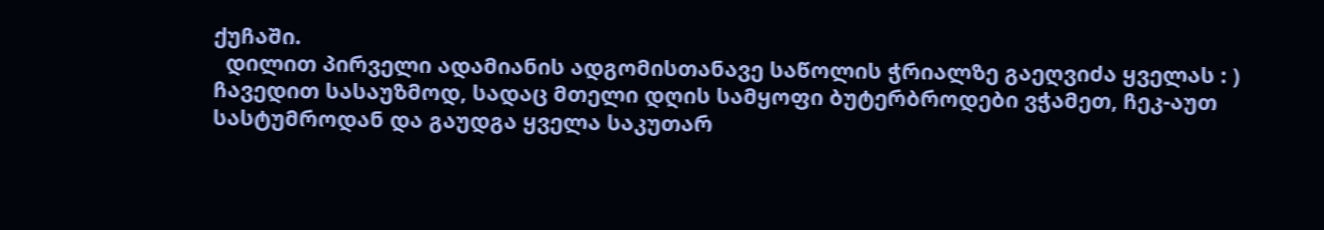ქუჩაში.
  დილით პირველი ადამიანის ადგომისთანავე საწოლის ჭრიალზე გაეღვიძა ყველას : ) ჩავედით სასაუზმოდ, სადაც მთელი დღის სამყოფი ბუტერბროდები ვჭამეთ, ჩეკ-აუთ სასტუმროდან და გაუდგა ყველა საკუთარ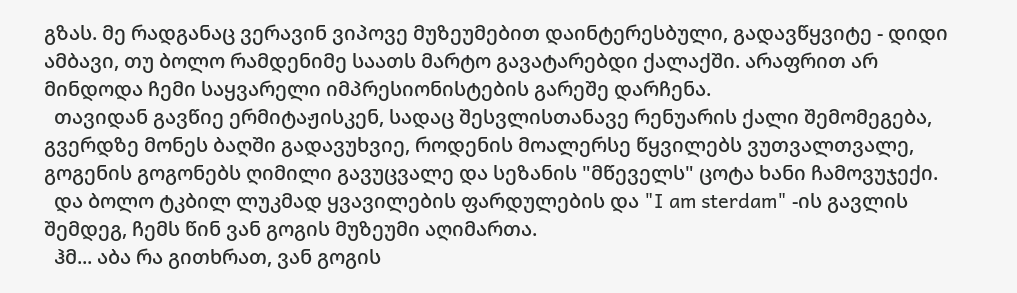გზას. მე რადგანაც ვერავინ ვიპოვე მუზეუმებით დაინტერესბული, გადავწყვიტე - დიდი ამბავი, თუ ბოლო რამდენიმე საათს მარტო გავატარებდი ქალაქში. არაფრით არ მინდოდა ჩემი საყვარელი იმპრესიონისტების გარეშე დარჩენა.
  თავიდან გავწიე ერმიტაჟისკენ, სადაც შესვლისთანავე რენუარის ქალი შემომეგება, გვერდზე მონეს ბაღში გადავუხვიე, როდენის მოალერსე წყვილებს ვუთვალთვალე, გოგენის გოგონებს ღიმილი გავუცვალე და სეზანის "მწეველს" ცოტა ხანი ჩამოვუჯექი.
  და ბოლო ტკბილ ლუკმად ყვავილების ფარდულების და "I am sterdam" -ის გავლის შემდეგ, ჩემს წინ ვან გოგის მუზეუმი აღიმართა.
  ჰმ... აბა რა გითხრათ, ვან გოგის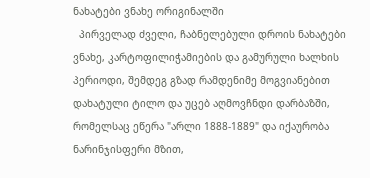ნახატები ვნახე ორიგინალში
  პირველად ძველი, ჩაბნელებული დროის ნახატები ვნახე, კარტოფილიჭამიების და გამურული ხალხის პერიოდი, შემდეგ გზად რამდენიმე მოგვიანებით დახატული ტილო და უცებ აღმოვჩნდი დარბაზში, რომელსაც ეწერა "არლი 1888-1889" და იქაურობა ნარინჯისფერი მზით,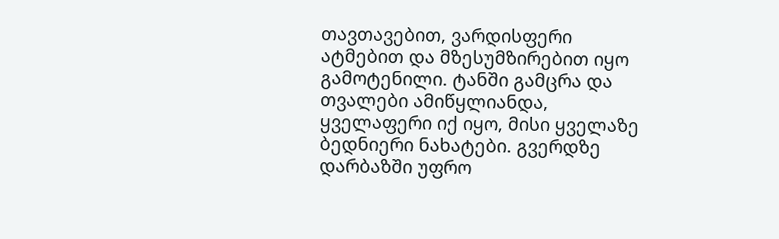თავთავებით, ვარდისფერი ატმებით და მზესუმზირებით იყო გამოტენილი. ტანში გამცრა და თვალები ამიწყლიანდა, ყველაფერი იქ იყო, მისი ყველაზე ბედნიერი ნახატები. გვერდზე დარბაზში უფრო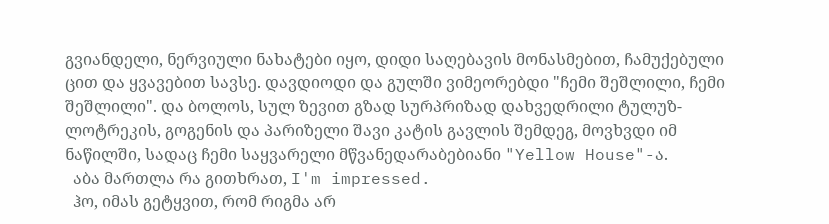გვიანდელი, ნერვიული ნახატები იყო, დიდი საღებავის მონასმებით, ჩამუქებული ცით და ყვავებით სავსე. დავდიოდი და გულში ვიმეორებდი "ჩემი შეშლილი, ჩემი შეშლილი". და ბოლოს, სულ ზევით გზად სურპრიზად დახვედრილი ტულუზ-ლოტრეკის, გოგენის და პარიზელი შავი კატის გავლის შემდეგ, მოვხვდი იმ ნაწილში, სადაც ჩემი საყვარელი მწვანედარაბებიანი "Yellow House"-ა.
  აბა მართლა რა გითხრათ, I'm impressed.
  ჰო, იმას გეტყვით, რომ რიგმა არ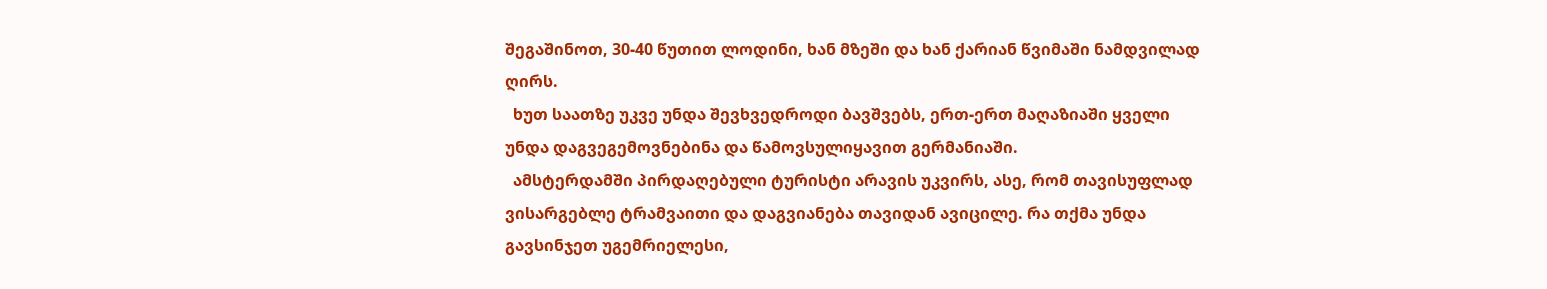შეგაშინოთ, 30-40 წუთით ლოდინი, ხან მზეში და ხან ქარიან წვიმაში ნამდვილად ღირს.
  ხუთ საათზე უკვე უნდა შევხვედროდი ბავშვებს, ერთ-ერთ მაღაზიაში ყველი უნდა დაგვეგემოვნებინა და წამოვსულიყავით გერმანიაში.
  ამსტერდამში პირდაღებული ტურისტი არავის უკვირს, ასე, რომ თავისუფლად ვისარგებლე ტრამვაითი და დაგვიანება თავიდან ავიცილე. რა თქმა უნდა გავსინჯეთ უგემრიელესი,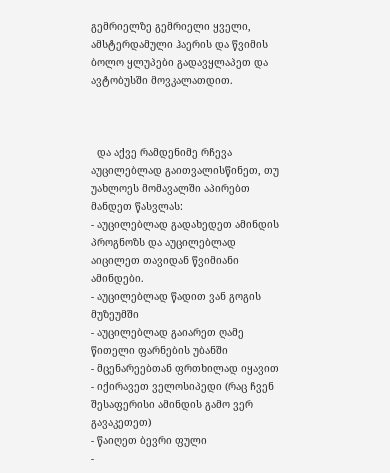გემრიელზე გემრიელი ყველი, ამსტერდამული ჰაერის და წვიმის ბოლო ყლუპები გადავყლაპეთ და ავტობუსში მოვკალათდით.



  და აქვე რამდენიმე რჩევა აუცილებლად გაითვალისწინეთ, თუ უახლოეს მომავალში აპირებთ მანდეთ წასვლას:
- აუცილებლად გადახედეთ ამინდის პროგნოზს და აუცილებლად აიცილეთ თავიდან წვიმიანი ამინდები.
- აუცილებლად წადით ვან გოგის მუზეუმში
- აუცილებლად გაიარეთ ღამე წითელი ფარნების უბანში
- მცენარეებთან ფრთხილად იყავით
- იქირავეთ ველოსიპედი (რაც ჩვენ შესაფერისი ამინდის გამო ვერ გავაკეთეთ)
- წაიღეთ ბევრი ფული
-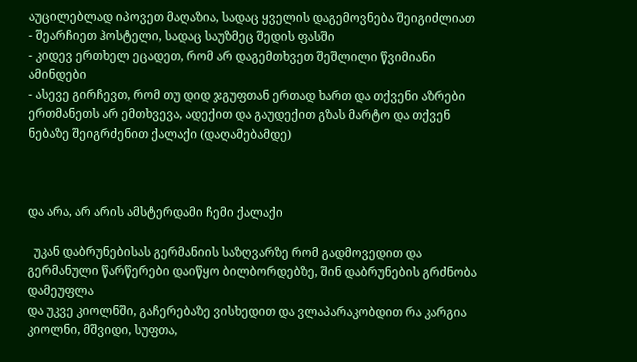აუცილებლად იპოვეთ მაღაზია, სადაც ყველის დაგემოვნება შეიგიძლიათ
- შეარჩიეთ ჰოსტელი, სადაც საუზმეც შედის ფასში
- კიდევ ერთხელ ეცადეთ, რომ არ დაგემთხვეთ შეშლილი წვიმიანი ამინდები
- ასევე გირჩევთ, რომ თუ დიდ ჯგუფთან ერთად ხართ და თქვენი აზრები ერთმანეთს არ ემთხვევა, ადექით და გაუდექით გზას მარტო და თქვენ ნებაზე შეიგრძენით ქალაქი (დაღამებამდე)



და არა, არ არის ამსტერდამი ჩემი ქალაქი

  უკან დაბრუნებისას გერმანიის საზღვარზე რომ გადმოვედით და გერმანული წარწერები დაიწყო ბილბორდებზე, შინ დაბრუნების გრძნობა დამეუფლა
და უკვე კიოლნში, გაჩერებაზე ვისხედით და ვლაპარაკობდით რა კარგია კიოლნი, მშვიდი, სუფთა,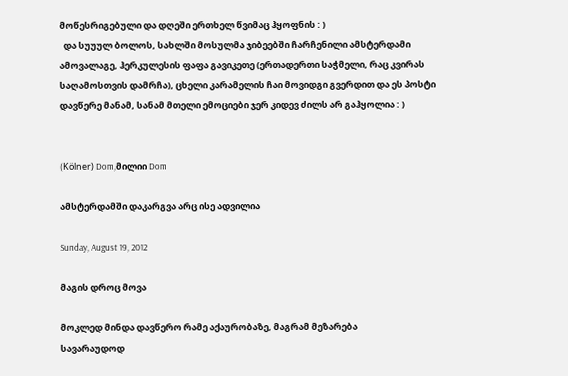მოწესრიგებული და დღეში ერთხელ წვიმაც ჰყოფნის : )
  და სუუულ ბოლოს, სახლში მოსულმა ჯიბეებში ჩარჩენილი ამსტერდამი ამოვალაგე, ჰერკულესის ფაფა გავიკეთე (ერთადერთი საჭმელი, რაც კვირას საღამოსთვის დამრჩა), ცხელი კარამელის ჩაი მოვიდგი გვერდით და ეს პოსტი დავწერე მანამ, სანამ მთელი ემოციები ჯერ კიდევ ძილს არ გაჰყოლია : )


(Kölner) Dom,მილიი Dom

ამსტერდამში დაკარგვა არც ისე ადვილია

Sunday, August 19, 2012

მაგის დროც მოვა

მოკლედ მინდა დავწერო რამე აქაურობაზე, მაგრამ მეზარება
სავარაუდოდ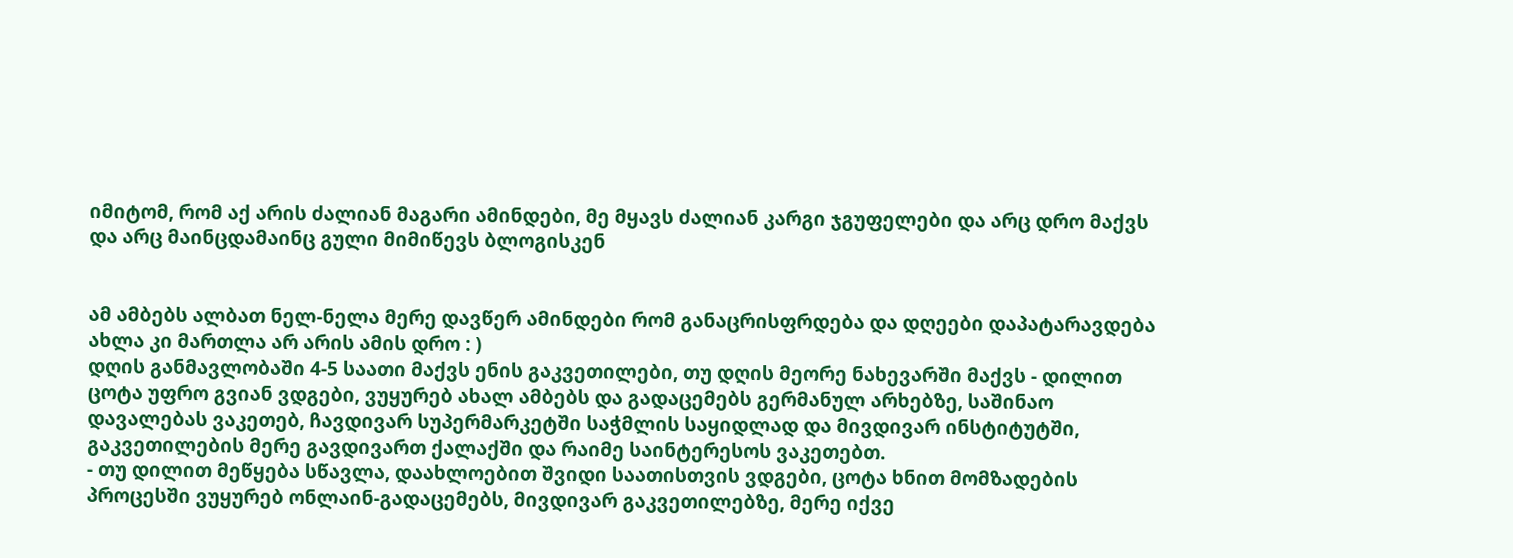იმიტომ, რომ აქ არის ძალიან მაგარი ამინდები, მე მყავს ძალიან კარგი ჯგუფელები და არც დრო მაქვს და არც მაინცდამაინც გული მიმიწევს ბლოგისკენ


ამ ამბებს ალბათ ნელ-ნელა მერე დავწერ ამინდები რომ განაცრისფრდება და დღეები დაპატარავდება
ახლა კი მართლა არ არის ამის დრო : )
დღის განმავლობაში 4-5 საათი მაქვს ენის გაკვეთილები, თუ დღის მეორე ნახევარში მაქვს - დილით ცოტა უფრო გვიან ვდგები, ვუყურებ ახალ ამბებს და გადაცემებს გერმანულ არხებზე, საშინაო დავალებას ვაკეთებ, ჩავდივარ სუპერმარკეტში საჭმლის საყიდლად და მივდივარ ინსტიტუტში, გაკვეთილების მერე გავდივართ ქალაქში და რაიმე საინტერესოს ვაკეთებთ.
- თუ დილით მეწყება სწავლა, დაახლოებით შვიდი საათისთვის ვდგები, ცოტა ხნით მომზადების პროცესში ვუყურებ ონლაინ-გადაცემებს, მივდივარ გაკვეთილებზე, მერე იქვე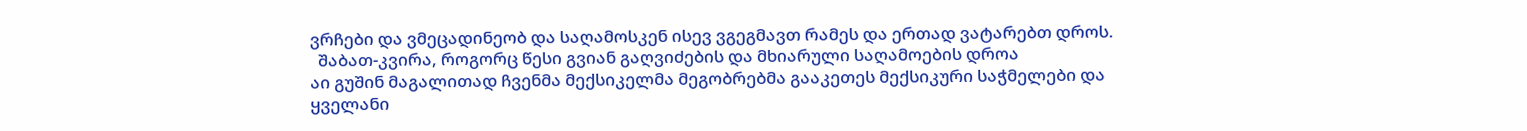ვრჩები და ვმეცადინეობ და საღამოსკენ ისევ ვგეგმავთ რამეს და ერთად ვატარებთ დროს.
  შაბათ-კვირა, როგორც წესი გვიან გაღვიძების და მხიარული საღამოების დროა
აი გუშინ მაგალითად ჩვენმა მექსიკელმა მეგობრებმა გააკეთეს მექსიკური საჭმელები და ყველანი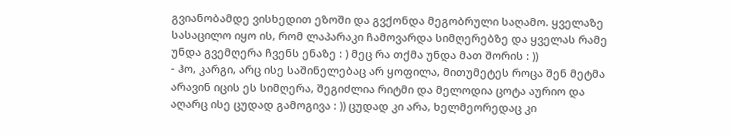გვიანობამდე ვისხედით ეზოში და გვქონდა მეგობრული საღამო. ყველაზე სასაცილო იყო ის, რომ ლაპარაკი ჩამოვარდა სიმღერებზე და ყველას რამე უნდა გვემღერა ჩვენს ენაზე : ) მეც რა თქმა უნდა მათ შორის : ))
- ჰო, კარგი, არც ისე საშინელებაც არ ყოფილა, მითუმეტეს როცა შენ მეტმა არავინ იცის ეს სიმღერა, შეგიძლია რიტმი და მელოდია ცოტა აურიო და აღარც ისე ცუდად გამოგივა : )) ცუდად კი არა, ხელმეორედაც კი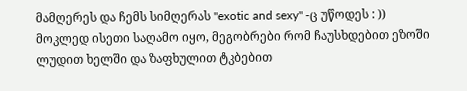მამღერეს და ჩემს სიმღერას "exotic and sexy" -ც უწოდეს : ))
მოკლედ ისეთი საღამო იყო, მეგობრები რომ ჩაუსხდებით ეზოში ლუდით ხელში და ზაფხულით ტკბებით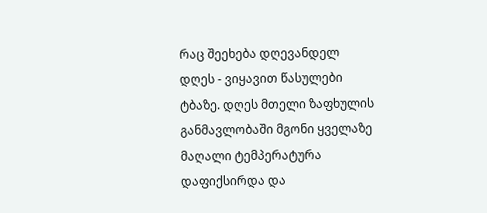რაც შეეხება დღევანდელ დღეს - ვიყავით წასულები ტბაზე. დღეს მთელი ზაფხულის განმავლობაში მგონი ყველაზე მაღალი ტემპერატურა დაფიქსირდა და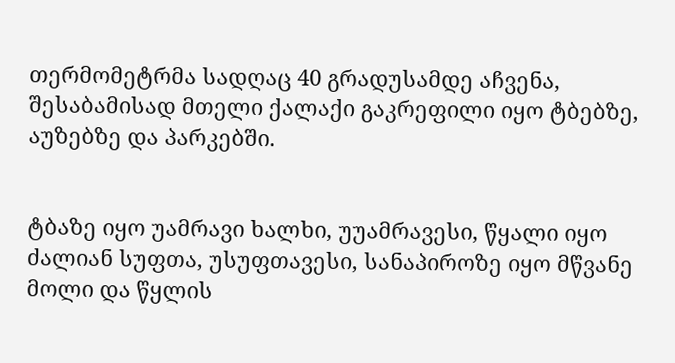თერმომეტრმა სადღაც 40 გრადუსამდე აჩვენა, შესაბამისად მთელი ქალაქი გაკრეფილი იყო ტბებზე, აუზებზე და პარკებში.


ტბაზე იყო უამრავი ხალხი, უუამრავესი, წყალი იყო ძალიან სუფთა, უსუფთავესი, სანაპიროზე იყო მწვანე მოლი და წყლის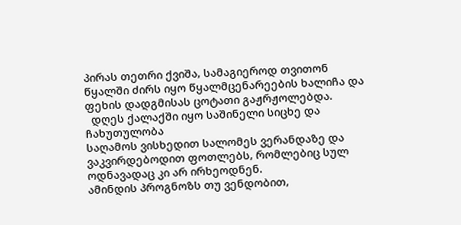პირას თეთრი ქვიშა, სამაგიეროდ თვითონ წყალში ძირს იყო წყალმცენარეების ხალიჩა და ფეხის დადგმისას ცოტათი გაჟრჟოლებდა.
  დღეს ქალაქში იყო საშინელი სიცხე და ჩახუთულობა
საღამოს ვისხედით სალომეს ვერანდაზე და ვაკვირდებოდით ფოთლებს, რომლებიც სულ ოდნავადაც კი არ ირხეოდნენ.
ამინდის პროგნოზს თუ ვენდობით,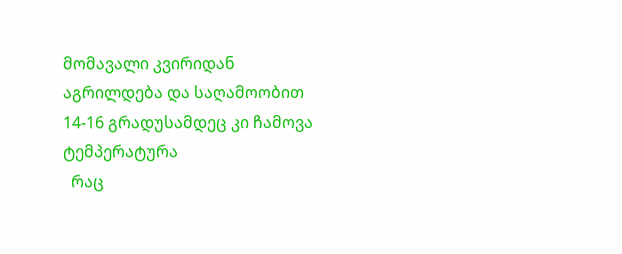მომავალი კვირიდან აგრილდება და საღამოობით 14-16 გრადუსამდეც კი ჩამოვა ტემპერატურა
  რაც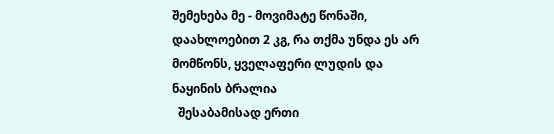შემეხება მე - მოვიმატე წონაში, დაახლოებით 2 კგ, რა თქმა უნდა ეს არ მომწონს, ყველაფერი ლუდის და ნაყინის ბრალია
  შესაბამისად ერთი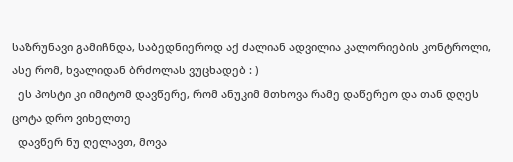საზრუნავი გამიჩნდა, საბედნიეროდ აქ ძალიან ადვილია კალორიების კონტროლი, ასე რომ, ხვალიდან ბრძოლას ვუცხადებ : )
  ეს პოსტი კი იმიტომ დავწერე, რომ ანუკიმ მთხოვა რამე დაწერეო და თან დღეს ცოტა დრო ვიხელთე
  დავწერ ნუ ღელავთ, მოვა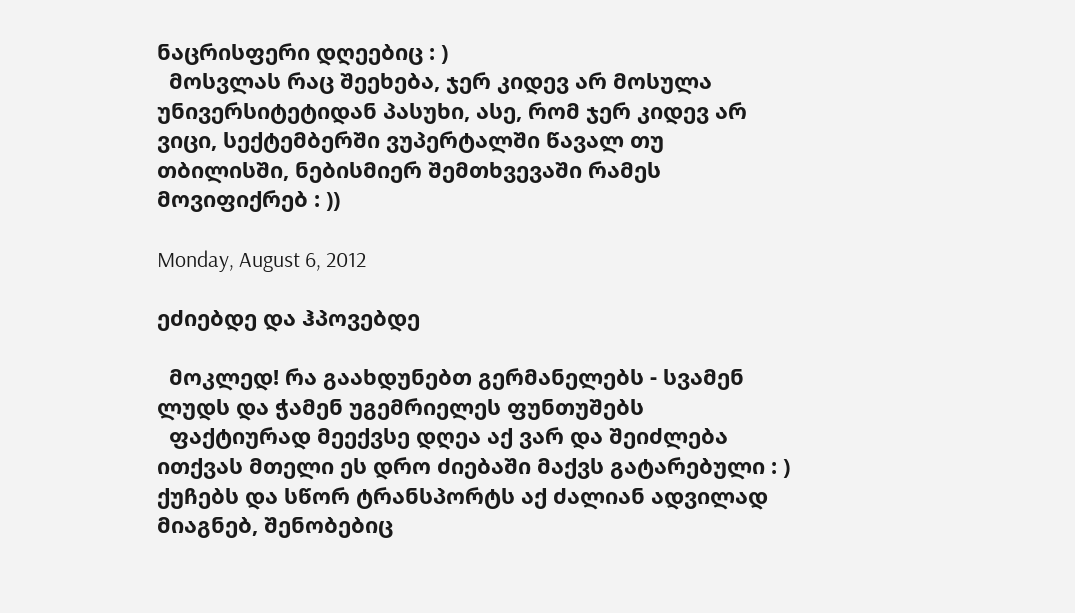ნაცრისფერი დღეებიც : )
  მოსვლას რაც შეეხება, ჯერ კიდევ არ მოსულა უნივერსიტეტიდან პასუხი, ასე, რომ ჯერ კიდევ არ ვიცი, სექტემბერში ვუპერტალში წავალ თუ თბილისში, ნებისმიერ შემთხვევაში რამეს მოვიფიქრებ : ))

Monday, August 6, 2012

ეძიებდე და ჰპოვებდე

  მოკლედ! რა გაახდუნებთ გერმანელებს - სვამენ ლუდს და ჭამენ უგემრიელეს ფუნთუშებს
  ფაქტიურად მეექვსე დღეა აქ ვარ და შეიძლება ითქვას მთელი ეს დრო ძიებაში მაქვს გატარებული : ) ქუჩებს და სწორ ტრანსპორტს აქ ძალიან ადვილად მიაგნებ, შენობებიც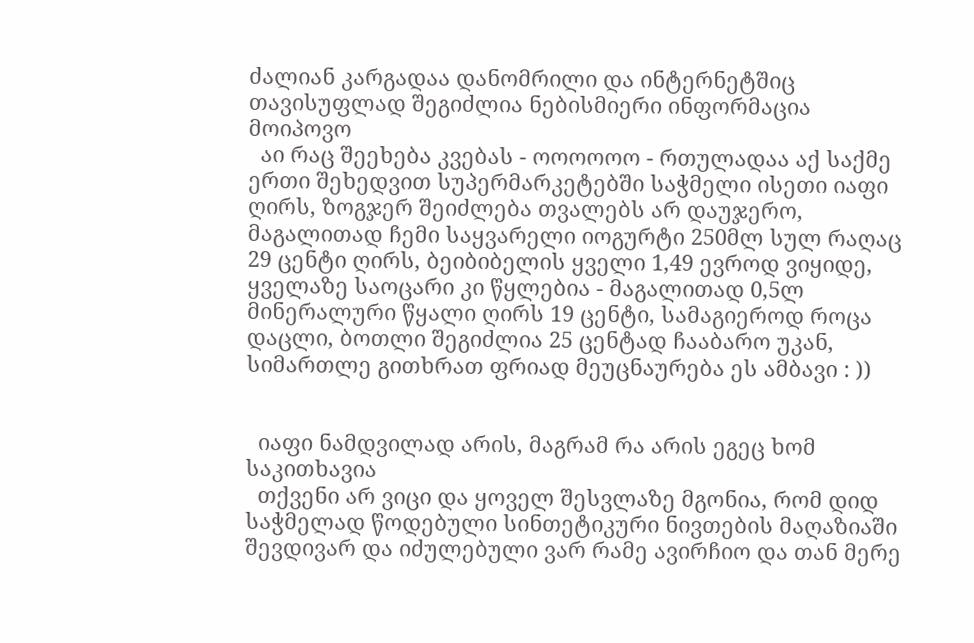ძალიან კარგადაა დანომრილი და ინტერნეტშიც თავისუფლად შეგიძლია ნებისმიერი ინფორმაცია მოიპოვო
  აი რაც შეეხება კვებას - ოოოოოო - რთულადაა აქ საქმე
ერთი შეხედვით სუპერმარკეტებში საჭმელი ისეთი იაფი ღირს, ზოგჯერ შეიძლება თვალებს არ დაუჯერო, მაგალითად ჩემი საყვარელი იოგურტი 250მლ სულ რაღაც 29 ცენტი ღირს, ბეიბიბელის ყველი 1,49 ევროდ ვიყიდე, ყველაზე საოცარი კი წყლებია - მაგალითად 0,5ლ მინერალური წყალი ღირს 19 ცენტი, სამაგიეროდ როცა დაცლი, ბოთლი შეგიძლია 25 ცენტად ჩააბარო უკან, სიმართლე გითხრათ ფრიად მეუცნაურება ეს ამბავი : ))


  იაფი ნამდვილად არის, მაგრამ რა არის ეგეც ხომ საკითხავია
  თქვენი არ ვიცი და ყოველ შესვლაზე მგონია, რომ დიდ საჭმელად წოდებული სინთეტიკური ნივთების მაღაზიაში შევდივარ და იძულებული ვარ რამე ავირჩიო და თან მერე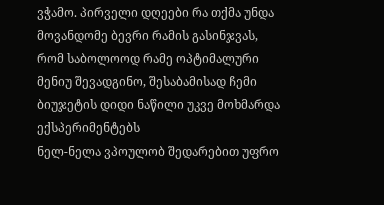ვჭამო. პირველი დღეები რა თქმა უნდა მოვანდომე ბევრი რამის გასინჯვას, რომ საბოლოოდ რამე ოპტიმალური მენიუ შევადგინო, შესაბამისად ჩემი ბიუჯეტის დიდი ნაწილი უკვე მოხმარდა ექსპერიმენტებს
ნელ-ნელა ვპოულობ შედარებით უფრო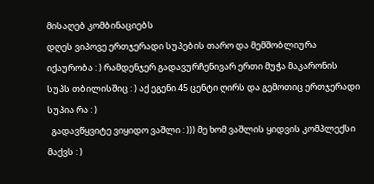მისაღებ კომბინაციებს
დღეს ვიპოვე ერთჯერადი სუპების თარო და მემშობლიურა იქაურობა : ) რამდენჯერ გადავურჩენივარ ერთი მუჭა მაკარონის სუპს თბილისშიც : ) აქ ეგენი 45 ცენტი ღირს და გემოთიც ერთჯერადი სუპია რა : )
  გადავწყვიტე ვიყიდო ვაშლი : ))) მე ხომ ვაშლის ყიდვის კომპლექსი მაქვს : )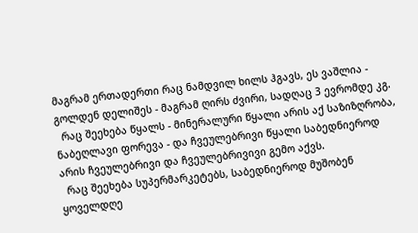მაგრამ ერთადერთი რაც ნამდვილ ხილს ჰგავს, ეს ვაშლია - გოლდენ დელიშეს - მაგრამ ღირს ძვირი, სადღაც 3 ევრომდე კგ.
  რაც შეეხება წყალს - მინერალური წყალი არის აქ საზიზღრობა, ნაბეღლავი ფორევა - და ჩვეულებრივი წყალი საბედნიეროდ არის ჩვეულებრივი და ჩვეულებრივივი გემო აქვს.
  რაც შეეხება სუპერმარკეტებს, საბედნიეროდ მუშობენ ყოველდღე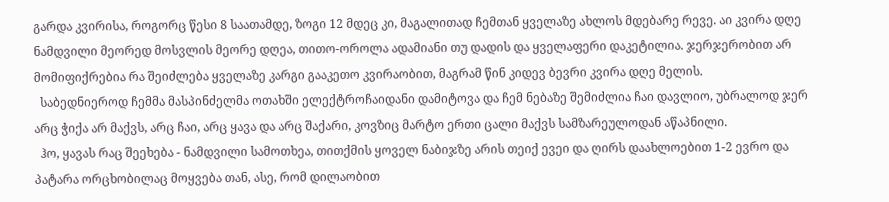გარდა კვირისა, როგორც წესი 8 საათამდე, ზოგი 12 მდეც კი, მაგალითად ჩემთან ყველაზე ახლოს მდებარე რევე. აი კვირა დღე ნამდვილი მეორედ მოსვლის მეორე დღეა, თითო-ოროლა ადამიანი თუ დადის და ყველაფერი დაკეტილია. ჯერჯერობით არ მომიფიქრებია რა შეიძლება ყველაზე კარგი გააკეთო კვირაობით, მაგრამ წინ კიდევ ბევრი კვირა დღე მელის.
  საბედნიეროდ ჩემმა მასპინძელმა ოთახში ელექტროჩაიდანი დამიტოვა და ჩემ ნებაზე შემიძლია ჩაი დავლიო, უბრალოდ ჯერ არც ჭიქა არ მაქვს, არც ჩაი, არც ყავა და არც შაქარი, კოვზიც მარტო ერთი ცალი მაქვს სამზარეულოდან აწაპნილი.
  ჰო, ყავას რაც შეეხება - ნამდვილი სამოთხეა, თითქმის ყოველ ნაბიჯზე არის თეიქ ევეი და ღირს დაახლოებით 1-2 ევრო და პატარა ორცხობილაც მოყვება თან, ასე, რომ დილაობით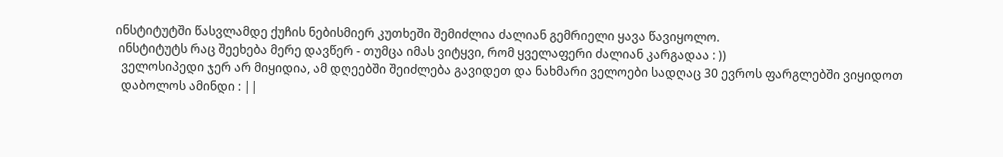ინსტიტუტში წასვლამდე ქუჩის ნებისმიერ კუთხეში შემიძლია ძალიან გემრიელი ყავა წავიყოლო.
 ინსტიტუტს რაც შეეხება მერე დავწერ - თუმცა იმას ვიტყვი, რომ ყველაფერი ძალიან კარგადაა : ))
  ველოსიპედი ჯერ არ მიყიდია, ამ დღეებში შეიძლება გავიდეთ და ნახმარი ველოები სადღაც 30 ევროს ფარგლებში ვიყიდოთ
  დაბოლოს ამინდი : ||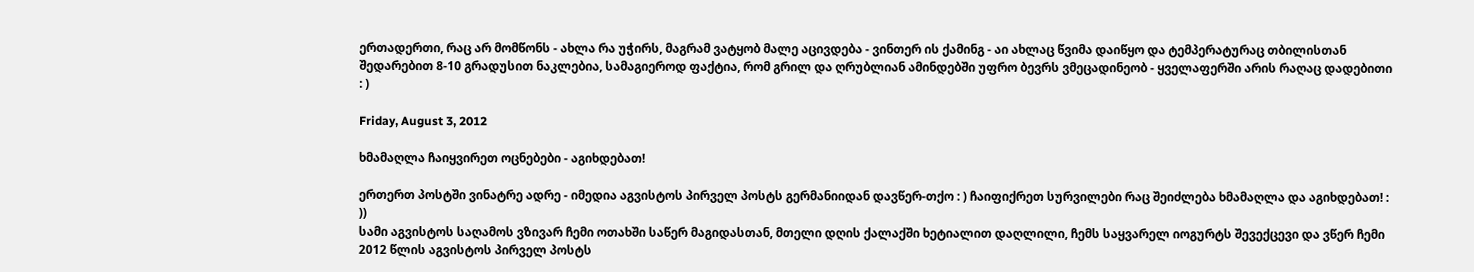ერთადერთი, რაც არ მომწონს - ახლა რა უჭირს, მაგრამ ვატყობ მალე აცივდება - ვინთერ ის ქამინგ - აი ახლაც წვიმა დაიწყო და ტემპერატურაც თბილისთან შედარებით 8-10 გრადუსით ნაკლებია, სამაგიეროდ ფაქტია, რომ გრილ და ღრუბლიან ამინდებში უფრო ბევრს ვმეცადინეობ - ყველაფერში არის რაღაც დადებითი : )

Friday, August 3, 2012

ხმამაღლა ჩაიყვირეთ ოცნებები - აგიხდებათ!

ერთერთ პოსტში ვინატრე ადრე - იმედია აგვისტოს პირველ პოსტს გერმანიიდან დავწერ-თქო : ) ჩაიფიქრეთ სურვილები რაც შეიძლება ხმამაღლა და აგიხდებათ! : ))
სამი აგვისტოს საღამოს ვზივარ ჩემი ოთახში საწერ მაგიდასთან, მთელი დღის ქალაქში ხეტიალით დაღლილი, ჩემს საყვარელ იოგურტს შევექცევი და ვწერ ჩემი 2012 წლის აგვისტოს პირველ პოსტს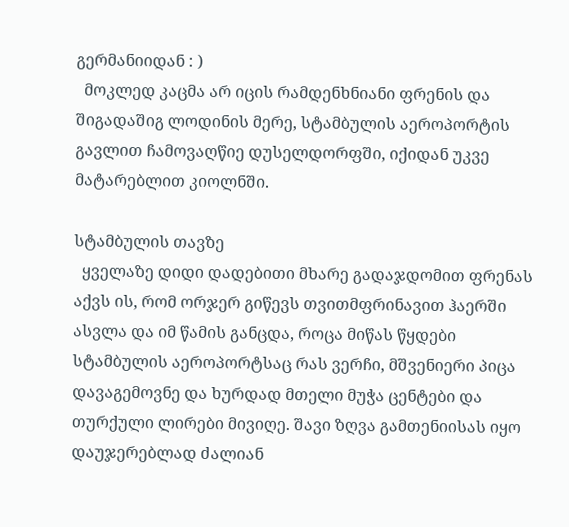გერმანიიდან : )
  მოკლედ კაცმა არ იცის რამდენხნიანი ფრენის და შიგადაშიგ ლოდინის მერე, სტამბულის აეროპორტის გავლით ჩამოვაღწიე დუსელდორფში, იქიდან უკვე მატარებლით კიოლნში.

სტამბულის თავზე
  ყველაზე დიდი დადებითი მხარე გადაჯდომით ფრენას აქვს ის, რომ ორჯერ გიწევს თვითმფრინავით ჰაერში ასვლა და იმ წამის განცდა, როცა მიწას წყდები  სტამბულის აეროპორტსაც რას ვერჩი, მშვენიერი პიცა დავაგემოვნე და ხურდად მთელი მუჭა ცენტები და თურქული ლირები მივიღე. შავი ზღვა გამთენიისას იყო დაუჯერებლად ძალიან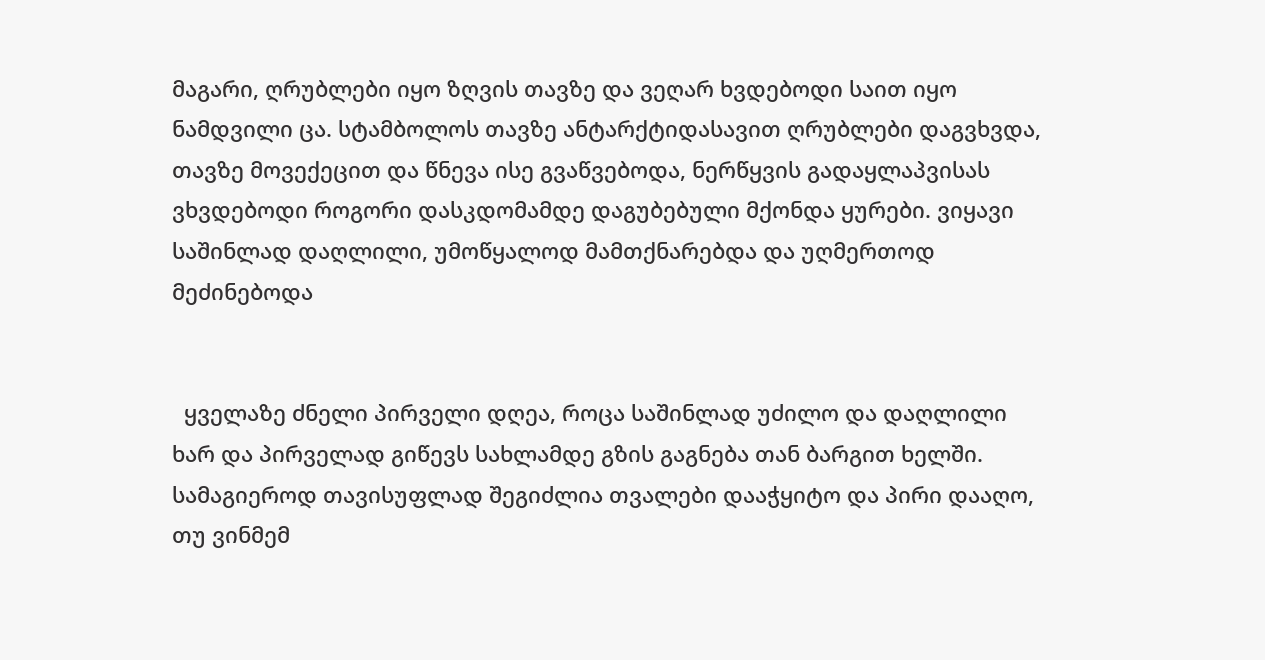მაგარი, ღრუბლები იყო ზღვის თავზე და ვეღარ ხვდებოდი საით იყო ნამდვილი ცა. სტამბოლოს თავზე ანტარქტიდასავით ღრუბლები დაგვხვდა, თავზე მოვექეცით და წნევა ისე გვაწვებოდა, ნერწყვის გადაყლაპვისას ვხვდებოდი როგორი დასკდომამდე დაგუბებული მქონდა ყურები. ვიყავი საშინლად დაღლილი, უმოწყალოდ მამთქნარებდა და უღმერთოდ მეძინებოდა


  ყველაზე ძნელი პირველი დღეა, როცა საშინლად უძილო და დაღლილი ხარ და პირველად გიწევს სახლამდე გზის გაგნება თან ბარგით ხელში. სამაგიეროდ თავისუფლად შეგიძლია თვალები დააჭყიტო და პირი დააღო, თუ ვინმემ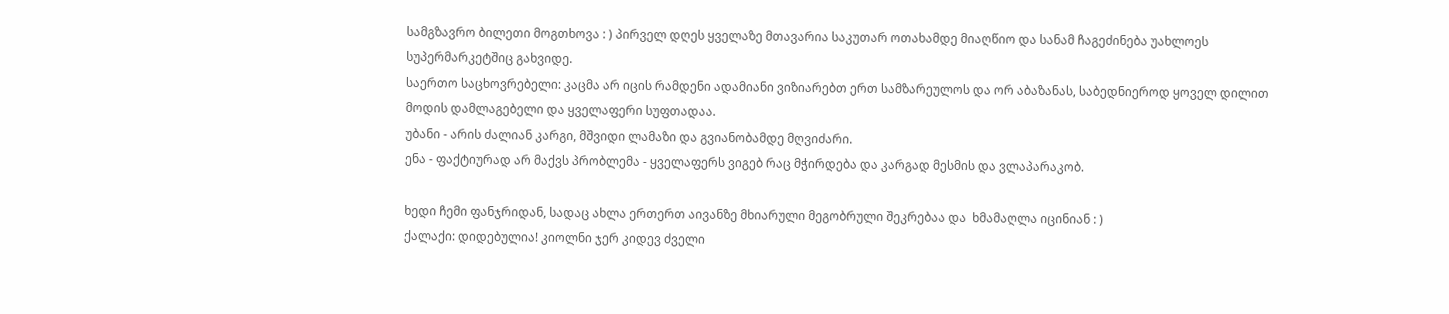სამგზავრო ბილეთი მოგთხოვა : ) პირველ დღეს ყველაზე მთავარია საკუთარ ოთახამდე მიაღწიო და სანამ ჩაგეძინება უახლოეს სუპერმარკეტშიც გახვიდე.
საერთო საცხოვრებელი: კაცმა არ იცის რამდენი ადამიანი ვიზიარებთ ერთ სამზარეულოს და ორ აბაზანას, საბედნიეროდ ყოველ დილით მოდის დამლაგებელი და ყველაფერი სუფთადაა.
უბანი - არის ძალიან კარგი, მშვიდი ლამაზი და გვიანობამდე მღვიძარი.
ენა - ფაქტიურად არ მაქვს პრობლემა - ყველაფერს ვიგებ რაც მჭირდება და კარგად მესმის და ვლაპარაკობ.

ხედი ჩემი ფანჯრიდან, სადაც ახლა ერთერთ აივანზე მხიარული მეგობრული შეკრებაა და  ხმამაღლა იცინიან : )
ქალაქი: დიდებულია! კიოლნი ჯერ კიდევ ძველი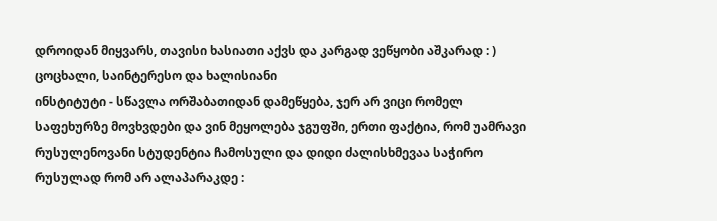დროიდან მიყვარს, თავისი ხასიათი აქვს და კარგად ვეწყობი აშკარად : ) ცოცხალი, საინტერესო და ხალისიანი
ინსტიტუტი - სწავლა ორშაბათიდან დამეწყება, ჯერ არ ვიცი რომელ საფეხურზე მოვხვდები და ვინ მეყოლება ჯგუფში, ერთი ფაქტია, რომ უამრავი რუსულენოვანი სტუდენტია ჩამოსული და დიდი ძალისხმევაა საჭირო რუსულად რომ არ ალაპარაკდე :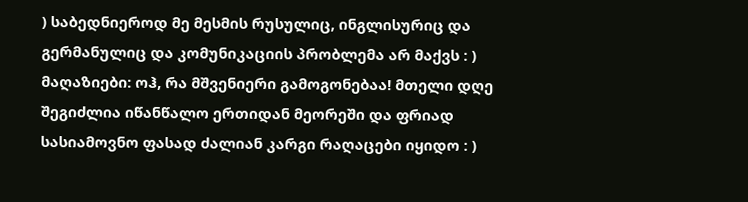) საბედნიეროდ მე მესმის რუსულიც, ინგლისურიც და გერმანულიც და კომუნიკაციის პრობლემა არ მაქვს : )
მაღაზიები: ოჰ, რა მშვენიერი გამოგონებაა! მთელი დღე შეგიძლია იწანწალო ერთიდან მეორეში და ფრიად სასიამოვნო ფასად ძალიან კარგი რაღაცები იყიდო : )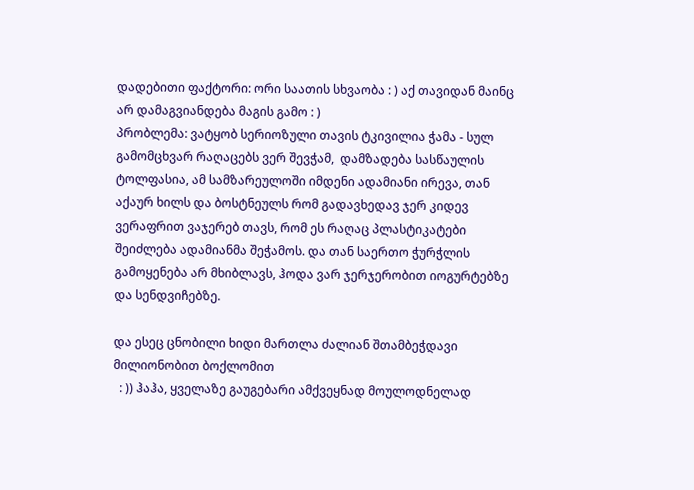დადებითი ფაქტორი: ორი საათის სხვაობა : ) აქ თავიდან მაინც არ დამაგვიანდება მაგის გამო : )
პრობლემა: ვატყობ სერიოზული თავის ტკივილია ჭამა - სულ გამომცხვარ რაღაცებს ვერ შევჭამ,  დამზადება სასწაულის ტოლფასია, ამ სამზარეულოში იმდენი ადამიანი ირევა, თან აქაურ ხილს და ბოსტნეულს რომ გადავხედავ ჯერ კიდევ ვერაფრით ვაჯერებ თავს, რომ ეს რაღაც პლასტიკატები შეიძლება ადამიანმა შეჭამოს. და თან საერთო ჭურჭლის გამოყენება არ მხიბლავს, ჰოდა ვარ ჯერჯერობით იოგურტებზე და სენდვიჩებზე.

და ესეც ცნობილი ხიდი მართლა ძალიან შთამბეჭდავი მილიონობით ბოქლომით
  : )) ჰაჰა, ყველაზე გაუგებარი ამქვეყნად მოულოდნელად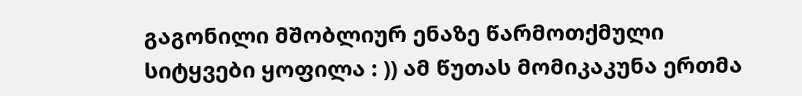გაგონილი მშობლიურ ენაზე წარმოთქმული სიტყვები ყოფილა : )) ამ წუთას მომიკაკუნა ერთმა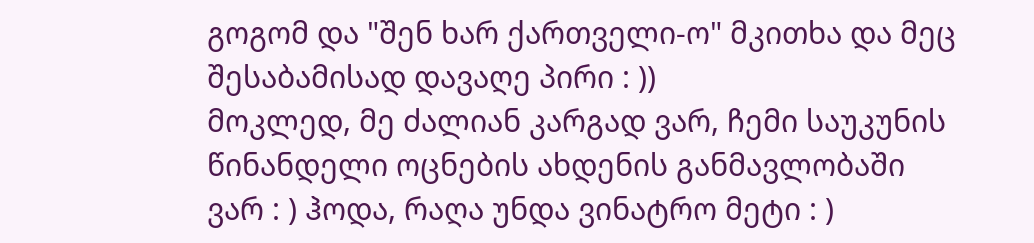გოგომ და "შენ ხარ ქართველი-ო" მკითხა და მეც შესაბამისად დავაღე პირი : ))
მოკლედ, მე ძალიან კარგად ვარ, ჩემი საუკუნის წინანდელი ოცნების ახდენის განმავლობაში ვარ : ) ჰოდა, რაღა უნდა ვინატრო მეტი : )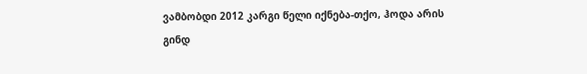ვამბობდი 2012 კარგი წელი იქნება-თქო, ჰოდა არის
გინდ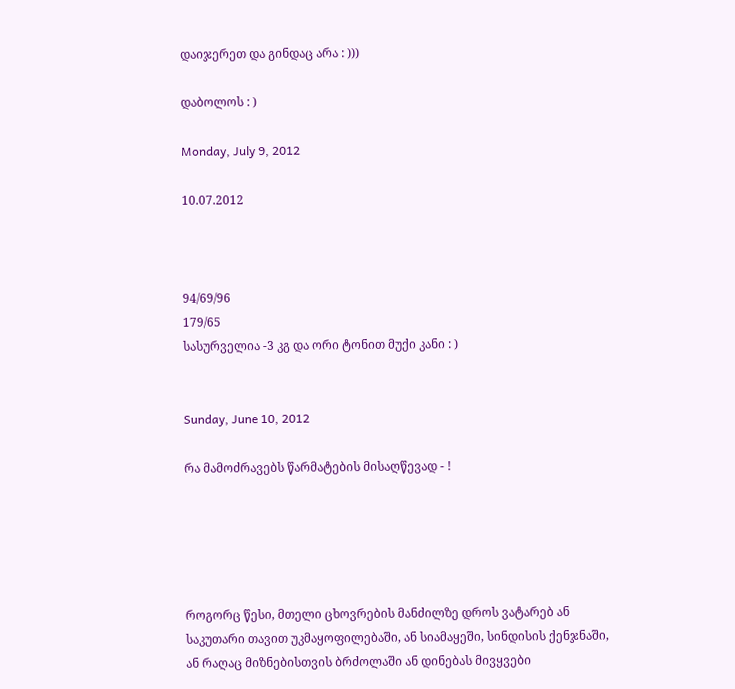დაიჯერეთ და გინდაც არა : )))

დაბოლოს : )

Monday, July 9, 2012

10.07.2012



94/69/96
179/65
სასურველია -3 კგ და ორი ტონით მუქი კანი : )


Sunday, June 10, 2012

რა მამოძრავებს წარმატების მისაღწევად - !





როგორც წესი, მთელი ცხოვრების მანძილზე დროს ვატარებ ან საკუთარი თავით უკმაყოფილებაში, ან სიამაყეში, სინდისის ქენჯნაში, ან რაღაც მიზნებისთვის ბრძოლაში ან დინებას მივყვები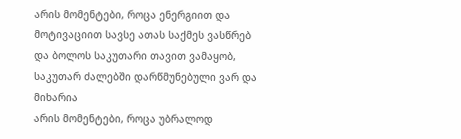არის მომენტები, როცა ენერგიით და მოტივაციით სავსე ათას საქმეს ვასწრებ და ბოლოს საკუთარი თავით ვამაყობ, საკუთარ ძალებში დარწმუნებული ვარ და მიხარია
არის მომენტები, როცა უბრალოდ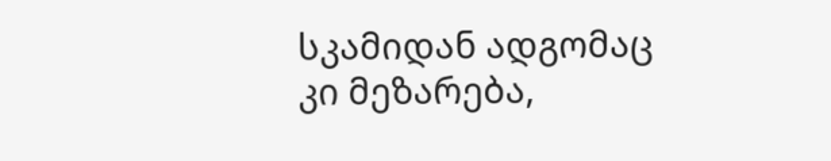სკამიდან ადგომაც კი მეზარება,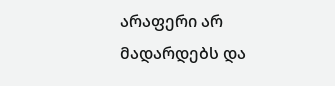არაფერი არ მადარდებს და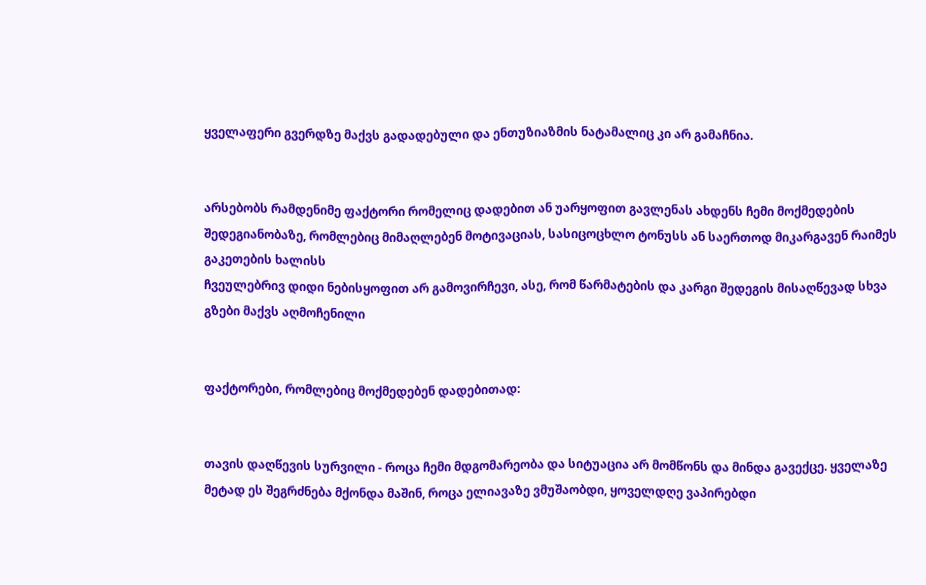ყველაფერი გვერდზე მაქვს გადადებული და ენთუზიაზმის ნატამალიც კი არ გამაჩნია.


არსებობს რამდენიმე ფაქტორი რომელიც დადებით ან უარყოფით გავლენას ახდენს ჩემი მოქმედების შედეგიანობაზე, რომლებიც მიმაღლებენ მოტივაციას, სასიცოცხლო ტონუსს ან საერთოდ მიკარგავენ რაიმეს გაკეთების ხალისს
ჩვეულებრივ დიდი ნებისყოფით არ გამოვირჩევი, ასე, რომ წარმატების და კარგი შედეგის მისაღწევად სხვა გზები მაქვს აღმოჩენილი


ფაქტორები, რომლებიც მოქმედებენ დადებითად:


თავის დაღწევის სურვილი - როცა ჩემი მდგომარეობა და სიტუაცია არ მომწონს და მინდა გავექცე. ყველაზე მეტად ეს შეგრძნება მქონდა მაშინ, როცა ელიავაზე ვმუშაობდი, ყოველდღე ვაპირებდი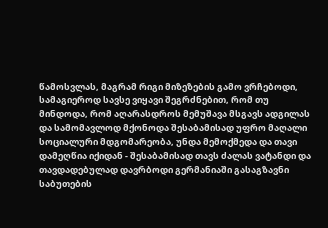წამოსვლას, მაგრამ რიგი მიზეზების გამო ვრჩებოდი, სამაგიეროდ სავსე ვიყავი შეგრძნებით, რომ თუ მინდოდა, რომ აღარასდროს მემუშავა მსგავს ადგილას და სამომავლოდ მქონოდა შესაბამისად უფრო მაღალი სოციალური მდგომარეობა, უნდა მემოქმედა და თავი დამეღწია იქიდან - შესაბამისად თავს ძალას ვატანდი და თავდადებულად დავრბოდი გერმანიაში გასაგზავნი საბუთების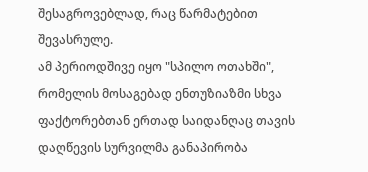შესაგროვებლად, რაც წარმატებით შევასრულე.
ამ პერიოდშივე იყო "სპილო ოთახში", რომელის მოსაგებად ენთუზიაზმი სხვა ფაქტორებთან ერთად საიდანღაც თავის დაღწევის სურვილმა განაპირობა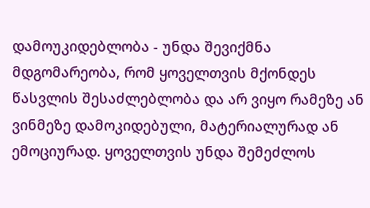დამოუკიდებლობა - უნდა შევიქმნა მდგომარეობა, რომ ყოველთვის მქონდეს წასვლის შესაძლებლობა და არ ვიყო რამეზე ან ვინმეზე დამოკიდებული, მატერიალურად ან ემოციურად. ყოველთვის უნდა შემეძლოს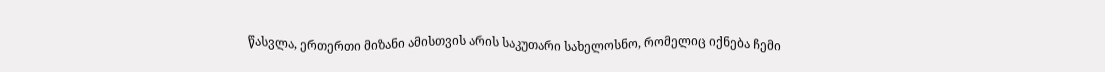წასვლა, ერთერთი მიზანი ამისთვის არის საკუთარი სახელოსნო, რომელიც იქნება ჩემი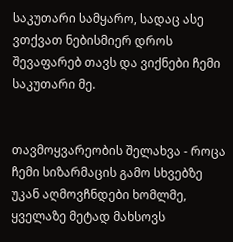საკუთარი სამყარო, სადაც ასე ვთქვათ ნებისმიერ დროს შევაფარებ თავს და ვიქნები ჩემი საკუთარი მე.


თავმოყვარეობის შელახვა - როცა ჩემი სიზარმაცის გამო სხვებზე უკან აღმოვჩნდები ხომლმე, ყველაზე მეტად მახსოვს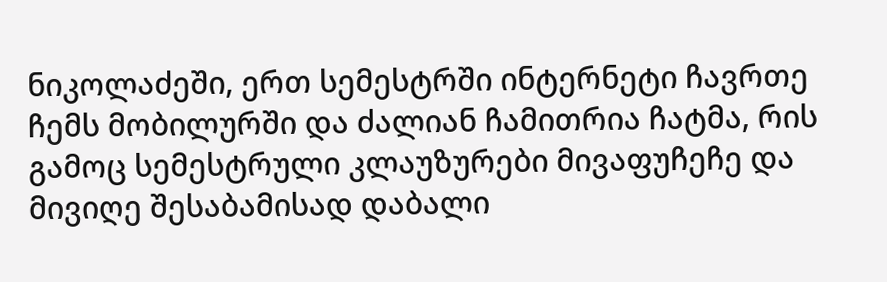ნიკოლაძეში, ერთ სემესტრში ინტერნეტი ჩავრთე ჩემს მობილურში და ძალიან ჩამითრია ჩატმა, რის გამოც სემესტრული კლაუზურები მივაფუჩეჩე და მივიღე შესაბამისად დაბალი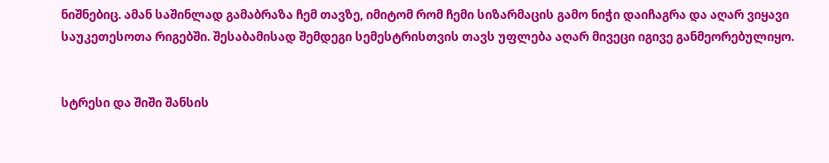ნიშნებიც. ამან საშინლად გამაბრაზა ჩემ თავზე, იმიტომ რომ ჩემი სიზარმაცის გამო ნიჭი დაიჩაგრა და აღარ ვიყავი საუკეთესოთა რიგებში. შესაბამისად შემდეგი სემესტრისთვის თავს უფლება აღარ მივეცი იგივე განმეორებულიყო.


სტრესი და შიში შანსის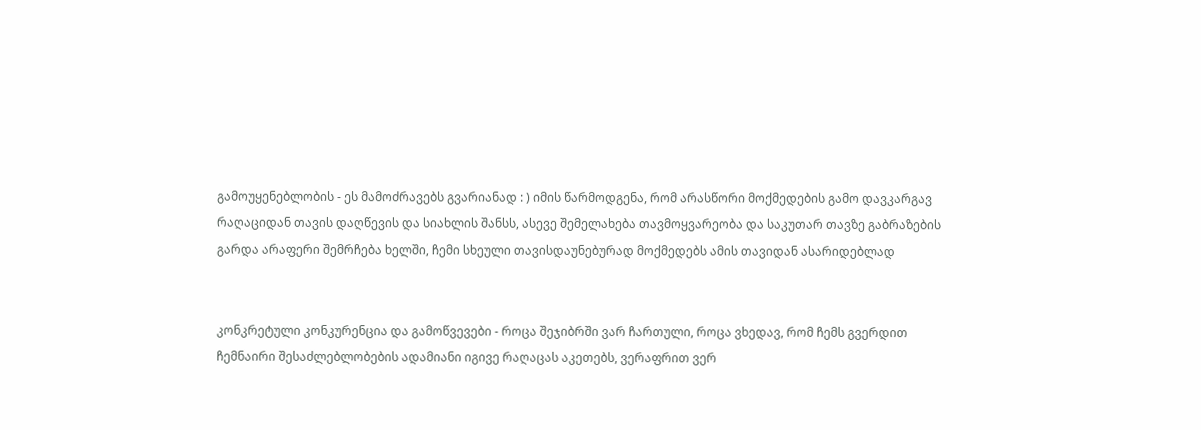გამოუყენებლობის - ეს მამოძრავებს გვარიანად : ) იმის წარმოდგენა, რომ არასწორი მოქმედების გამო დავკარგავ რაღაციდან თავის დაღწევის და სიახლის შანსს, ასევე შემელახება თავმოყვარეობა და საკუთარ თავზე გაბრაზების გარდა არაფერი შემრჩება ხელში, ჩემი სხეული თავისდაუნებურად მოქმედებს ამის თავიდან ასარიდებლად


კონკრეტული კონკურენცია და გამოწვევები - როცა შეჯიბრში ვარ ჩართული, როცა ვხედავ, რომ ჩემს გვერდით ჩემნაირი შესაძლებლობების ადამიანი იგივე რაღაცას აკეთებს, ვერაფრით ვერ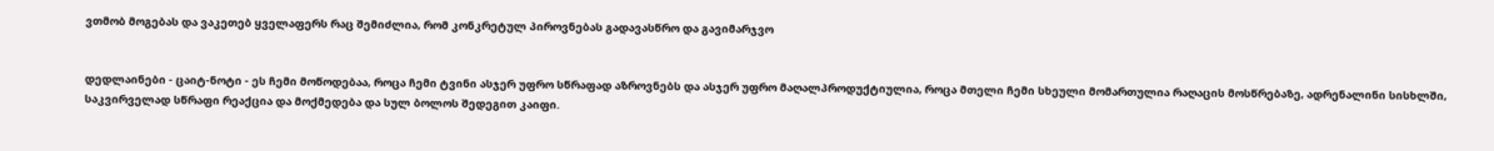ვთმობ მოგებას და ვაკეთებ ყველაფერს რაც შემიძლია, რომ კონკრეტულ პიროვნებას გადავასწრო და გავიმარჯვო


დედლაინები - ცაიტ-ნოტი - ეს ჩემი მოწოდებაა, როცა ჩემი ტვინი ასჯერ უფრო სწრაფად აზროვნებს და ასჯერ უფრო მაღალპროდუქტიულია, როცა მთელი ჩემი სხეული მომართულია რაღაცის მოსწრებაზე, ადრენალინი სისხლში, საკვირველად სწრაფი რეაქცია და მოქმედება და სულ ბოლოს შედეგით კაიფი.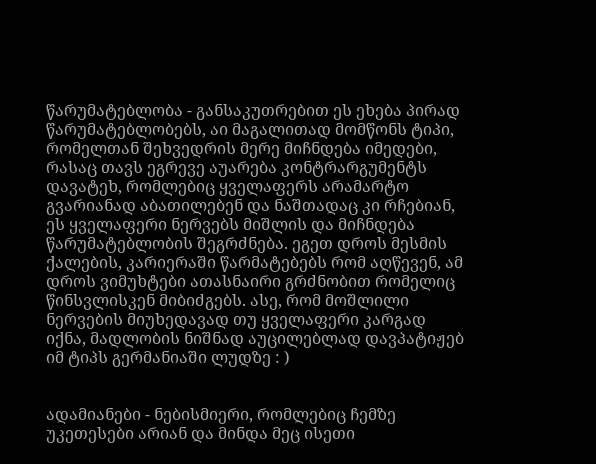წარუმატებლობა - განსაკუთრებით ეს ეხება პირად წარუმატებლობებს, აი მაგალითად მომწონს ტიპი, რომელთან შეხვედრის მერე მიჩნდება იმედები, რასაც თავს ეგრევე აუარება კონტრარგუმენტს დავატეხ, რომლებიც ყველაფერს არამარტო გვარიანად აბათილებენ და ნაშთადაც კი რჩებიან, ეს ყველაფერი ნერვებს მიშლის და მიჩნდება წარუმატებლობის შეგრძნება. ეგეთ დროს მესმის ქალების, კარიერაში წარმატებებს რომ აღწევენ, ამ დროს ვიმუხტები ათასნაირი გრძნობით რომელიც წინსვლისკენ მიბიძგებს. ასე, რომ მოშლილი ნერვების მიუხედავად თუ ყველაფერი კარგად იქნა, მადლობის ნიშნად აუცილებლად დავპატიჟებ იმ ტიპს გერმანიაში ლუდზე : )


ადამიანები - ნებისმიერი, რომლებიც ჩემზე უკეთესები არიან და მინდა მეც ისეთი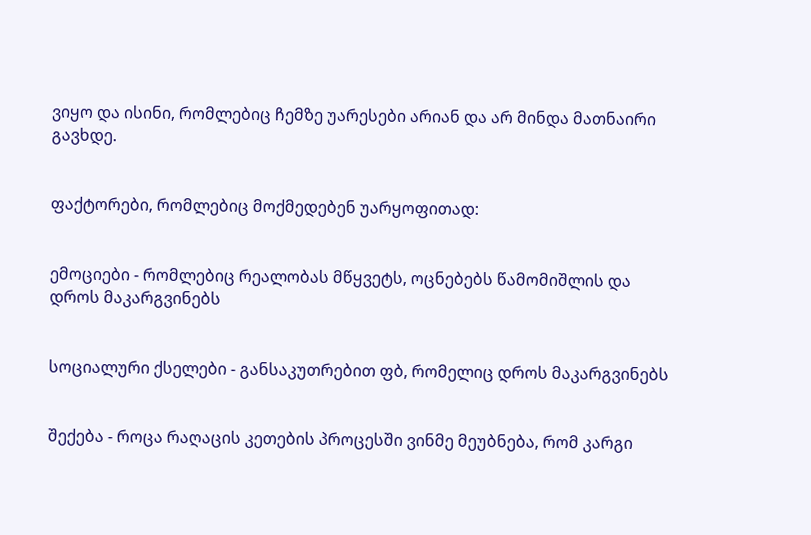ვიყო და ისინი, რომლებიც ჩემზე უარესები არიან და არ მინდა მათნაირი გავხდე.


ფაქტორები, რომლებიც მოქმედებენ უარყოფითად:


ემოციები - რომლებიც რეალობას მწყვეტს, ოცნებებს წამომიშლის და დროს მაკარგვინებს


სოციალური ქსელები - განსაკუთრებით ფბ, რომელიც დროს მაკარგვინებს


შექება - როცა რაღაცის კეთების პროცესში ვინმე მეუბნება, რომ კარგი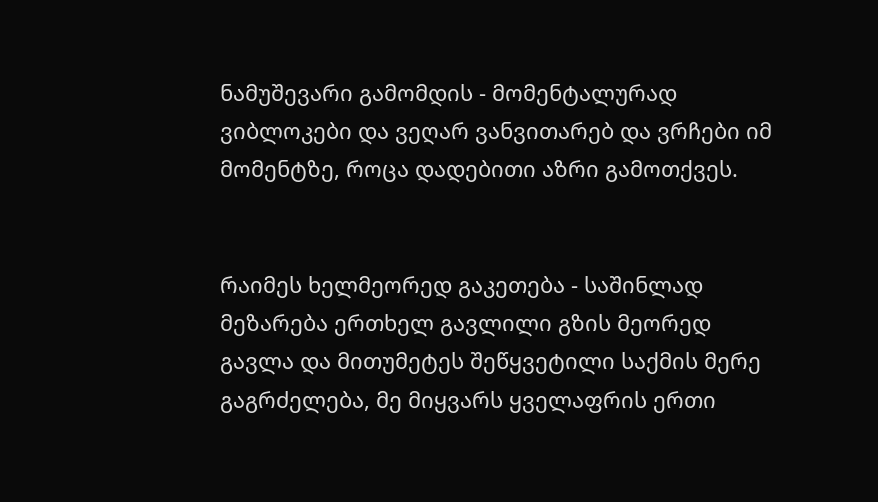ნამუშევარი გამომდის - მომენტალურად ვიბლოკები და ვეღარ ვანვითარებ და ვრჩები იმ მომენტზე, როცა დადებითი აზრი გამოთქვეს.


რაიმეს ხელმეორედ გაკეთება - საშინლად მეზარება ერთხელ გავლილი გზის მეორედ გავლა და მითუმეტეს შეწყვეტილი საქმის მერე გაგრძელება, მე მიყვარს ყველაფრის ერთი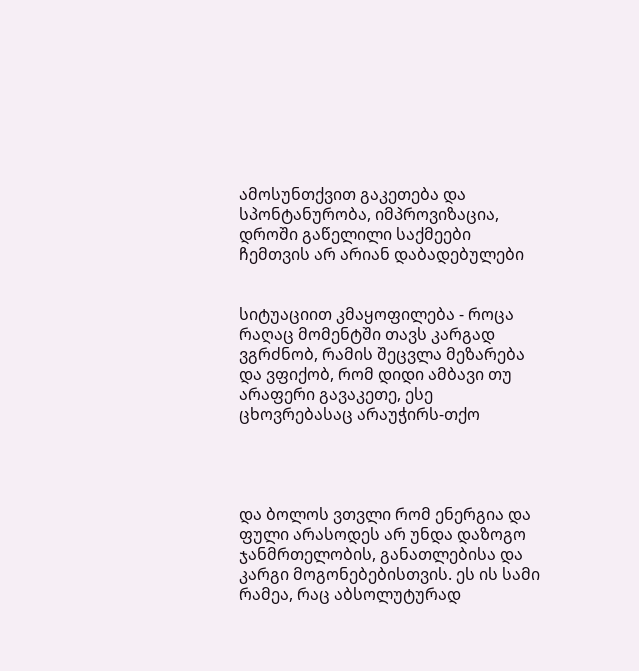ამოსუნთქვით გაკეთება და სპონტანურობა, იმპროვიზაცია, დროში გაწელილი საქმეები ჩემთვის არ არიან დაბადებულები


სიტუაციით კმაყოფილება - როცა რაღაც მომენტში თავს კარგად ვგრძნობ, რამის შეცვლა მეზარება და ვფიქობ, რომ დიდი ამბავი თუ არაფერი გავაკეთე, ესე ცხოვრებასაც არაუჭირს-თქო




და ბოლოს ვთვლი რომ ენერგია და ფული არასოდეს არ უნდა დაზოგო ჯანმრთელობის, განათლებისა და კარგი მოგონებებისთვის. ეს ის სამი რამეა, რაც აბსოლუტურად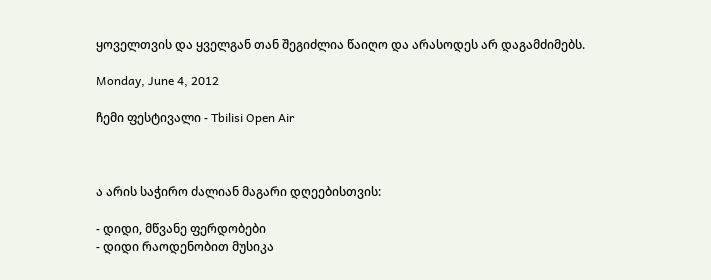ყოველთვის და ყველგან თან შეგიძლია წაიღო და არასოდეს არ დაგამძიმებს.

Monday, June 4, 2012

ჩემი ფესტივალი - Tbilisi Open Air



ა არის საჭირო ძალიან მაგარი დღეებისთვის:

- დიდი, მწვანე ფერდობები
- დიდი რაოდენობით მუსიკა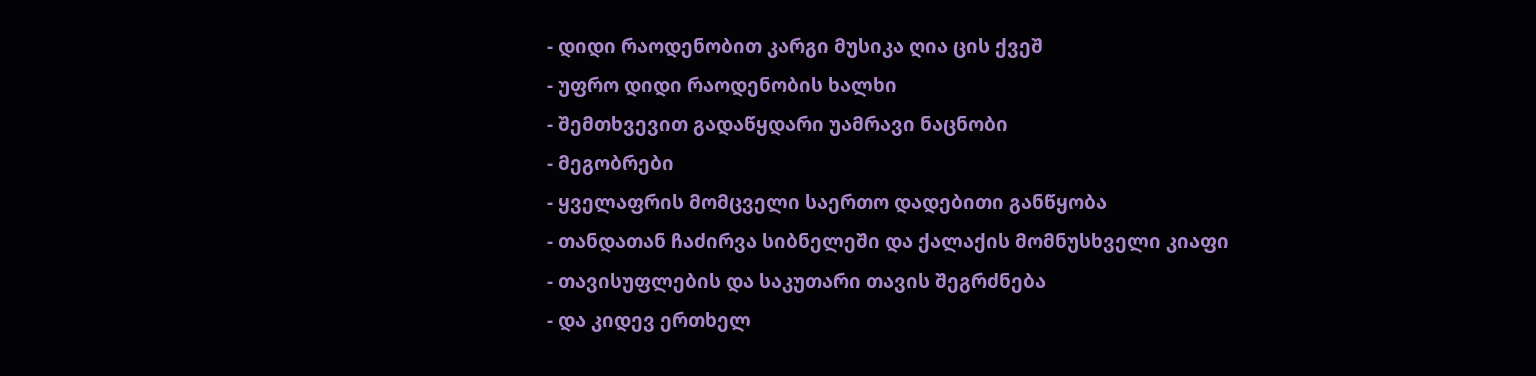- დიდი რაოდენობით კარგი მუსიკა ღია ცის ქვეშ
- უფრო დიდი რაოდენობის ხალხი
- შემთხვევით გადაწყდარი უამრავი ნაცნობი
- მეგობრები
- ყველაფრის მომცველი საერთო დადებითი განწყობა
- თანდათან ჩაძირვა სიბნელეში და ქალაქის მომნუსხველი კიაფი
- თავისუფლების და საკუთარი თავის შეგრძნება
- და კიდევ ერთხელ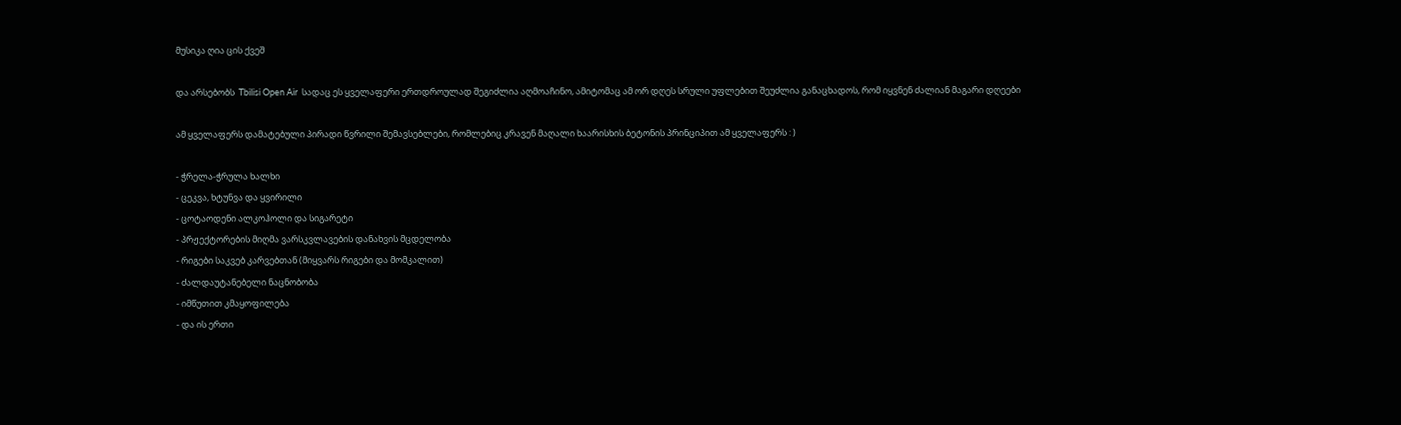მუსიკა ღია ცის ქვეშ

და არსებობს  Tbilisi Open Air  სადაც ეს ყველაფერი ერთდროულად შეგიძლია აღმოაჩინო, ამიტომაც ამ ორ დღეს სრული უფლებით შეუძლია განაცხადოს, რომ იყვნენ ძალიან მაგარი დღეები

ამ ყველაფერს დამატებული პირადი წვრილი შემავსებლები, რომლებიც კრავენ მაღალი ხაარისხის ბეტონის პრინციპით ამ ყველაფერს : )

- ჭრელა-ჭრულა ხალხი
- ცეკვა, ხტუნვა და ყვირილი
- ცოტაოდენი ალკოჰოლი და სიგარეტი
- პრჟექტორების მიღმა ვარსკვლავების დანახვის მცდელობა
- რიგები საკვებ კარვებთან (მიყვარს რიგები და მომკალით)
- ძალდაუტანებელი ნაცნობობა
- იმწუთით კმაყოფილება
- და ის ერთი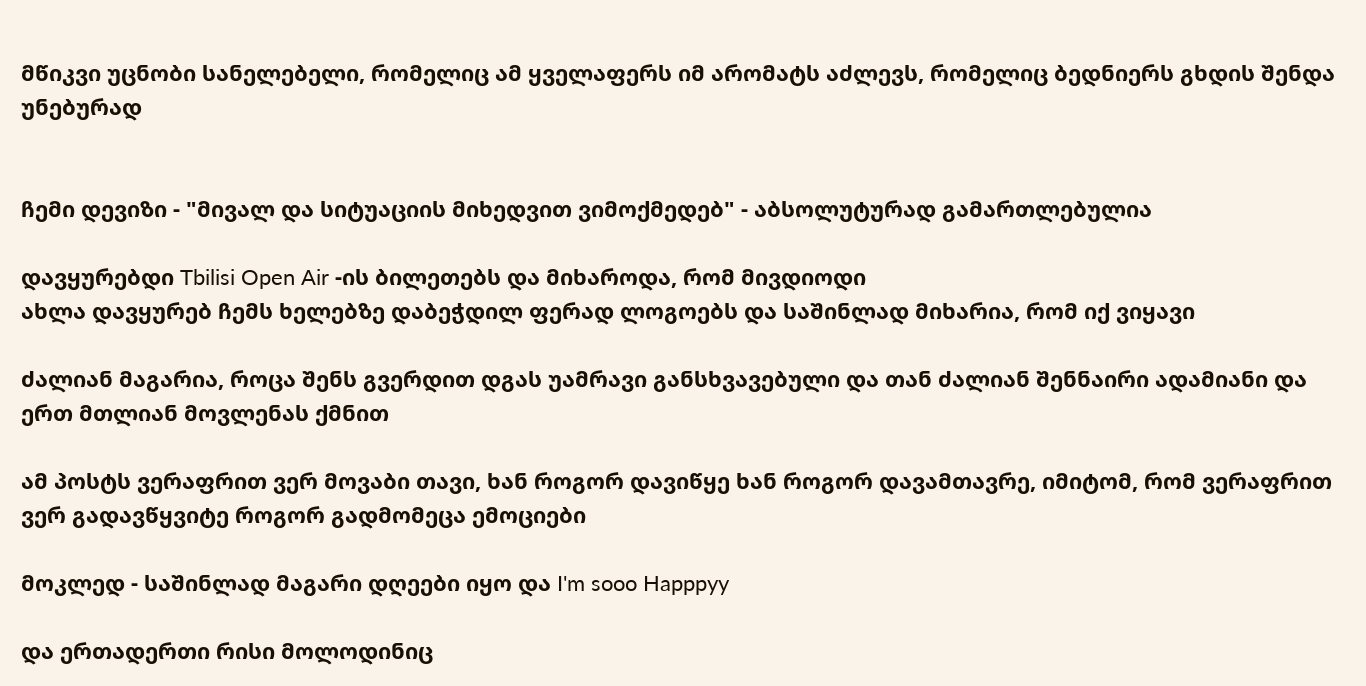მწიკვი უცნობი სანელებელი, რომელიც ამ ყველაფერს იმ არომატს აძლევს, რომელიც ბედნიერს გხდის შენდა უნებურად


ჩემი დევიზი - "მივალ და სიტუაციის მიხედვით ვიმოქმედებ" - აბსოლუტურად გამართლებულია

დავყურებდი Tbilisi Open Air -ის ბილეთებს და მიხაროდა, რომ მივდიოდი
ახლა დავყურებ ჩემს ხელებზე დაბეჭდილ ფერად ლოგოებს და საშინლად მიხარია, რომ იქ ვიყავი

ძალიან მაგარია, როცა შენს გვერდით დგას უამრავი განსხვავებული და თან ძალიან შენნაირი ადამიანი და ერთ მთლიან მოვლენას ქმნით

ამ პოსტს ვერაფრით ვერ მოვაბი თავი, ხან როგორ დავიწყე ხან როგორ დავამთავრე, იმიტომ, რომ ვერაფრით ვერ გადავწყვიტე როგორ გადმომეცა ემოციები

მოკლედ - საშინლად მაგარი დღეები იყო და I'm sooo Happpyy

და ერთადერთი რისი მოლოდინიც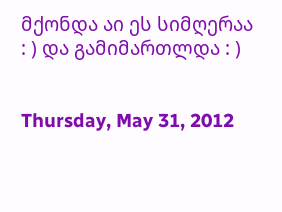მქონდა აი ეს სიმღერაა : ) და გამიმართლდა : )


Thursday, May 31, 2012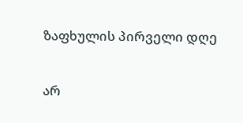ზაფხულის პირველი დღე

არ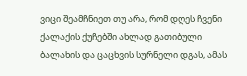ვიცი შეამჩნიეთ თუ არა, რომ დღეს ჩვენი ქალაქის ქუჩებში ახლად გათიბული ბალახის და ცაცხვის სურნელი დგას, ამას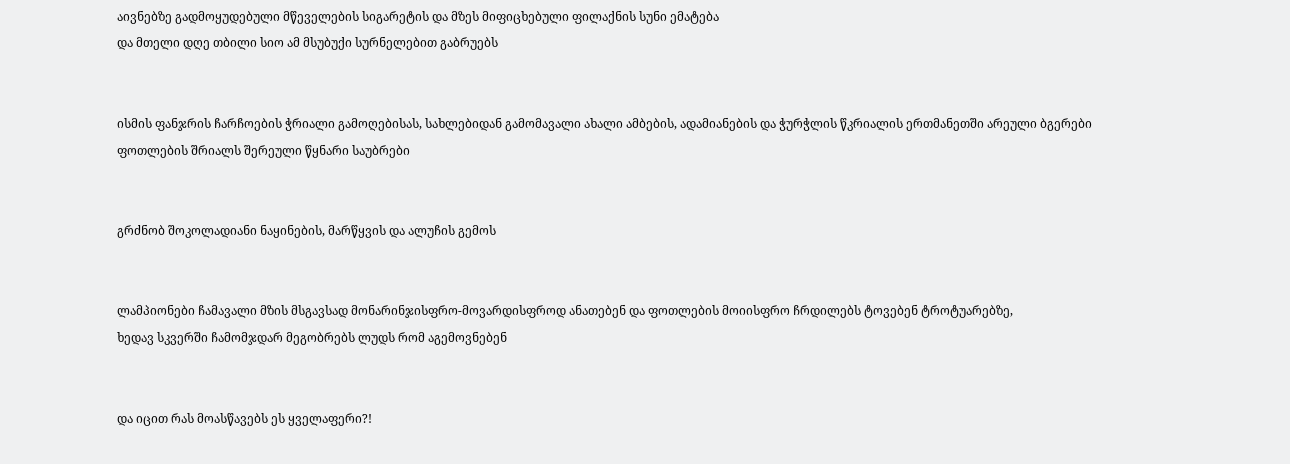აივნებზე გადმოყუდებული მწეველების სიგარეტის და მზეს მიფიცხებული ფილაქნის სუნი ემატება
და მთელი დღე თბილი სიო ამ მსუბუქი სურნელებით გაბრუებს


ისმის ფანჯრის ჩარჩოების ჭრიალი გამოღებისას, სახლებიდან გამომავალი ახალი ამბების, ადამიანების და ჭურჭლის წკრიალის ერთმანეთში არეული ბგერები
ფოთლების შრიალს შერეული წყნარი საუბრები


გრძნობ შოკოლადიანი ნაყინების, მარწყვის და ალუჩის გემოს


ლამპიონები ჩამავალი მზის მსგავსად მონარინჯისფრო-მოვარდისფროდ ანათებენ და ფოთლების მოიისფრო ჩრდილებს ტოვებენ ტროტუარებზე,
ხედავ სკვერში ჩამომჯდარ მეგობრებს ლუდს რომ აგემოვნებენ


და იცით რას მოასწავებს ეს ყველაფერი?!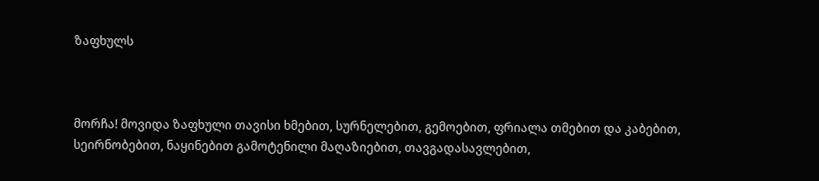ზაფხულს



მორჩა! მოვიდა ზაფხული თავისი ხმებით, სურნელებით, გემოებით, ფრიალა თმებით და კაბებით, სეირნობებით, ნაყინებით გამოტენილი მაღაზიებით, თავგადასავლებით,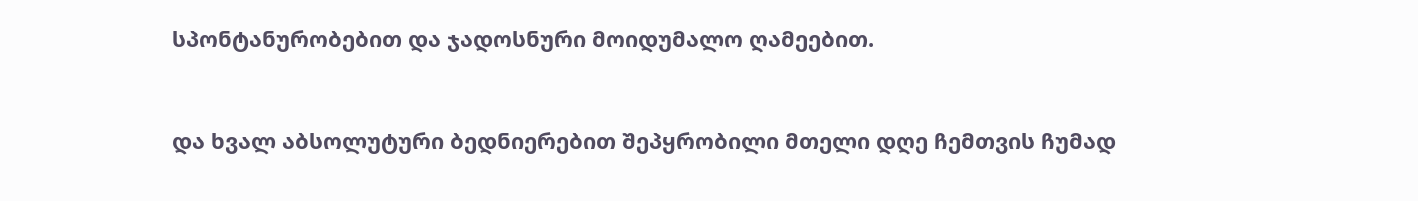სპონტანურობებით და ჯადოსნური მოიდუმალო ღამეებით.


და ხვალ აბსოლუტური ბედნიერებით შეპყრობილი მთელი დღე ჩემთვის ჩუმად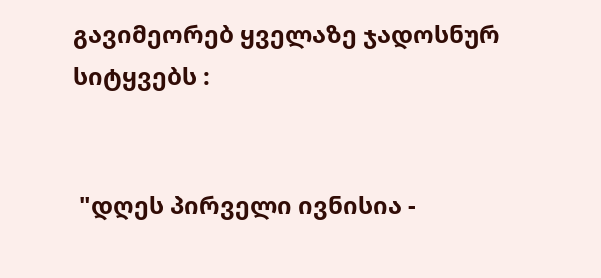გავიმეორებ ყველაზე ჯადოსნურ სიტყვებს :


 "დღეს პირველი ივნისია -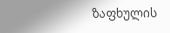ზაფხულის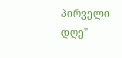პირველი დღე"